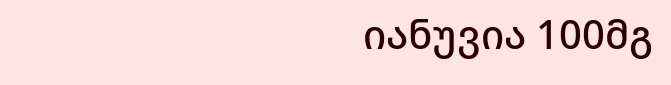იანუვია 100მგ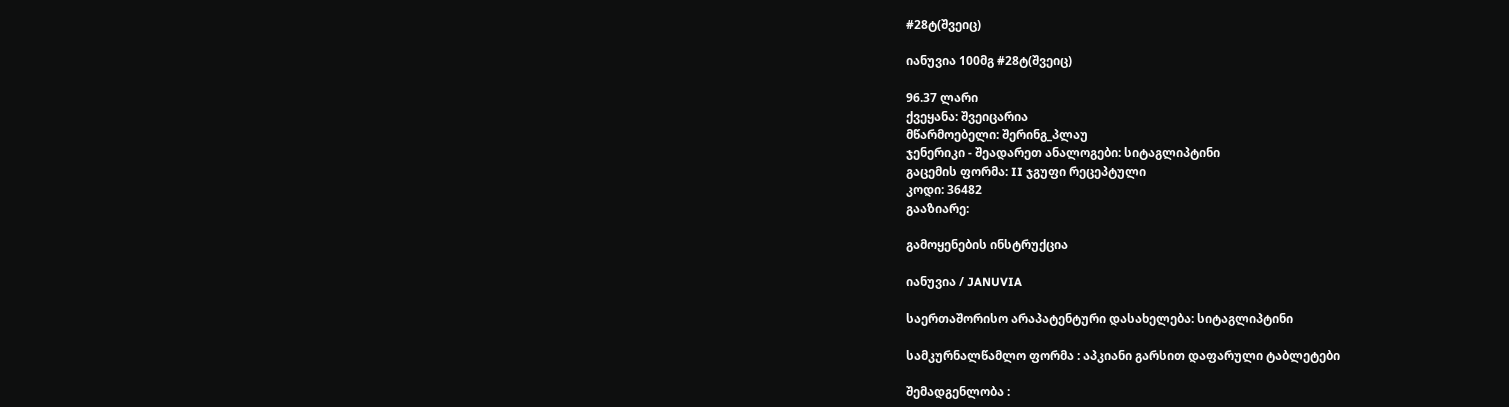#28ტ(შვეიც)

იანუვია 100მგ #28ტ(შვეიც)

96.37 ლარი
ქვეყანა: შვეიცარია
მწარმოებელი: შერინგ_პლაუ
ჯენერიკი - შეადარეთ ანალოგები: სიტაგლიპტინი
გაცემის ფორმა: II ჯგუფი რეცეპტული
კოდი: 36482
გააზიარე:

გამოყენების ინსტრუქცია

იანუვია / JANUVIA

საერთაშორისო არაპატენტური დასახელება: სიტაგლიპტინი

სამკურნალწამლო ფორმა : აპკიანი გარსით დაფარული ტაბლეტები

შემადგენლობა :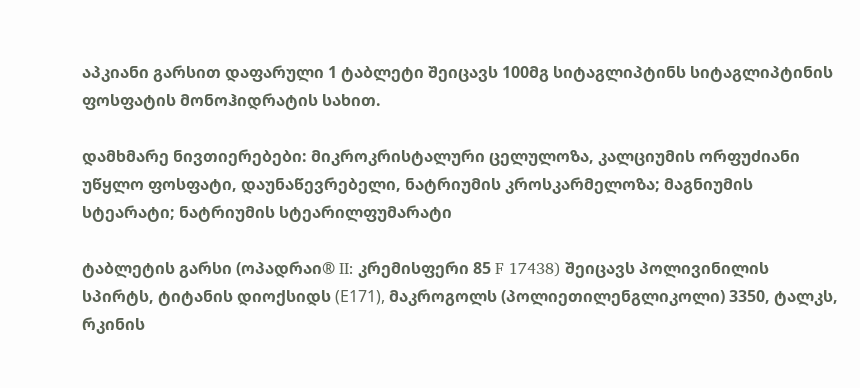აპკიანი გარსით დაფარული 1 ტაბლეტი შეიცავს 100მგ სიტაგლიპტინს სიტაგლიპტინის ფოსფატის მონოჰიდრატის სახით.

დამხმარე ნივთიერებები: მიკროკრისტალური ცელულოზა, კალციუმის ორფუძიანი უწყლო ფოსფატი, დაუნაწევრებელი, ნატრიუმის კროსკარმელოზა; მაგნიუმის სტეარატი; ნატრიუმის სტეარილფუმარატი

ტაბლეტის გარსი (ოპადრაი® II: კრემისფერი 85 F 17438) შეიცავს პოლივინილის სპირტს, ტიტანის დიოქსიდს (Е171), მაკროგოლს (პოლიეთილენგლიკოლი) 3350, ტალკს, რკინის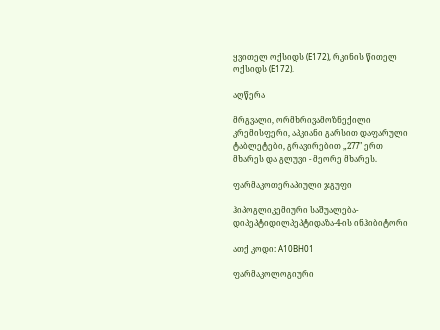ყვითელ ოქსიდს (Е172), რკინის წითელ ოქსიდს (Е172).

აღწერა

მრგვალი, ორმხრივამოზნექილი კრემისფერი, აპკიანი გარსით დაფარული ტაბლეტები, გრავირებით „277" ერთ მხარეს და გლუვი - მეორე მხარეს.

ფარმაკოთერაპიული ჯგუფი

ჰიპოგლიკემიური საშუალება-დიპეპტიდილპეპტიდაზა-4-ის ინჰიბიტორი

ათქ კოდი: А10ВН01

ფარმაკოლოგიური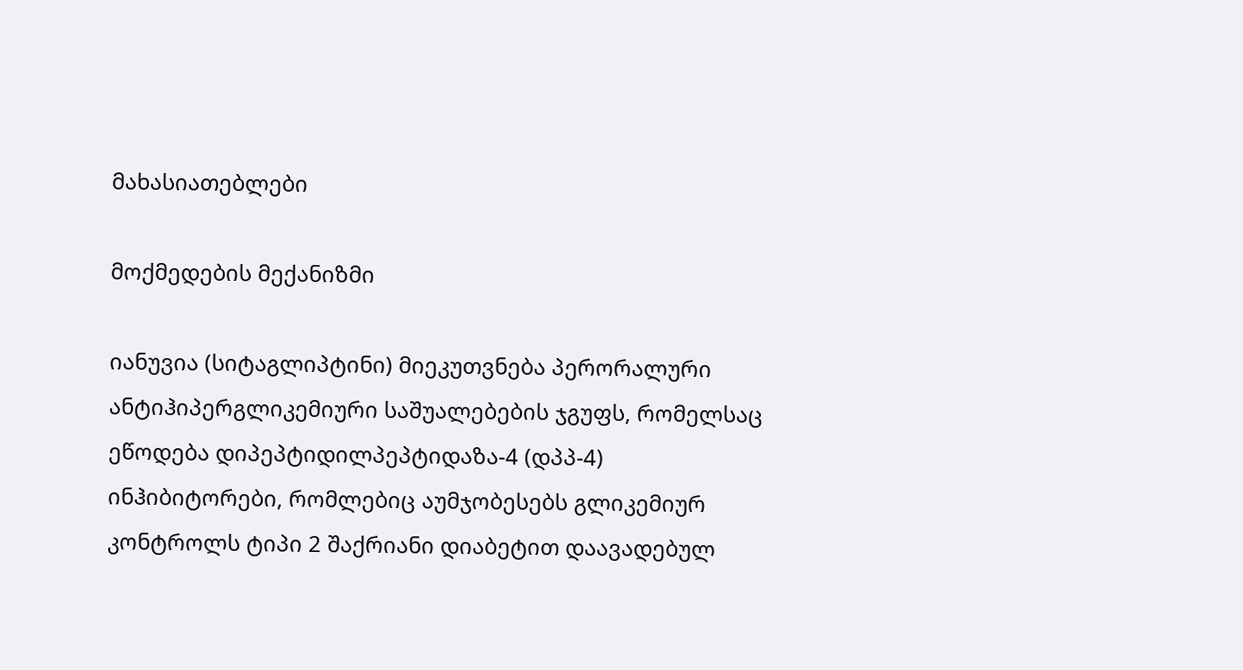მახასიათებლები

მოქმედების მექანიზმი

იანუვია (სიტაგლიპტინი) მიეკუთვნება პერორალური ანტიჰიპერგლიკემიური საშუალებების ჯგუფს, რომელსაც ეწოდება დიპეპტიდილპეპტიდაზა-4 (დპპ-4) ინჰიბიტორები, რომლებიც აუმჯობესებს გლიკემიურ კონტროლს ტიპი 2 შაქრიანი დიაბეტით დაავადებულ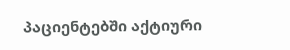პაციენტებში აქტიური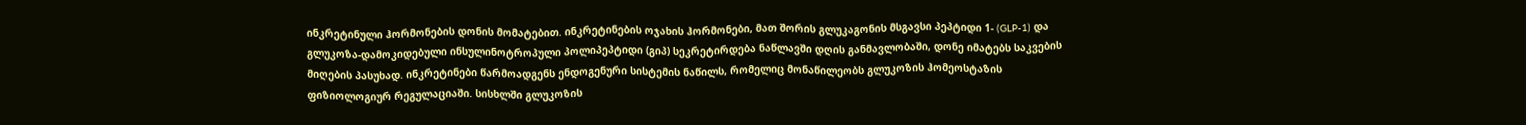ინკრეტინული ჰორმონების დონის მომატებით. ინკრეტინების ოჯახის ჰორმონები, მათ შორის გლუკაგონის მსგავსი პეპტიდი 1- (GLP-1) და გლუკოზა-დამოკიდებული ინსულინოტროპული პოლიპეპტიდი (გიპ) სეკრეტირდება ნაწლავში დღის განმავლობაში, დონე იმატებს საკვების მიღების პასუხად. ინკრეტინები წარმოადგენს ენდოგენური სისტემის ნაწილს, რომელიც მონაწილეობს გლუკოზის ჰომეოსტაზის ფიზიოლოგიურ რეგულაციაში. სისხლში გლუკოზის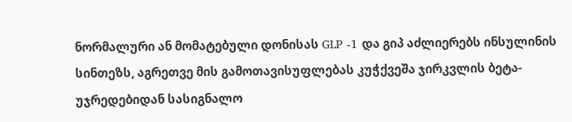ნორმალური ან მომატებული დონისას GLP -1 და გიპ აძლიერებს ინსულინის სინთეზს, აგრეთვე მის გამოთავისუფლებას კუჭქვეშა ჯირკვლის ბეტა-უჯრედებიდან სასიგნალო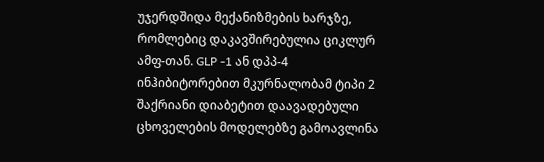უჯერდშიდა მექანიზმების ხარჯზე, რომლებიც დაკავშირებულია ციკლურ ამფ-თან. GLP -1 ან დპპ-4 ინჰიბიტორებით მკურნალობამ ტიპი 2 შაქრიანი დიაბეტით დაავადებული ცხოველების მოდელებზე გამოავლინა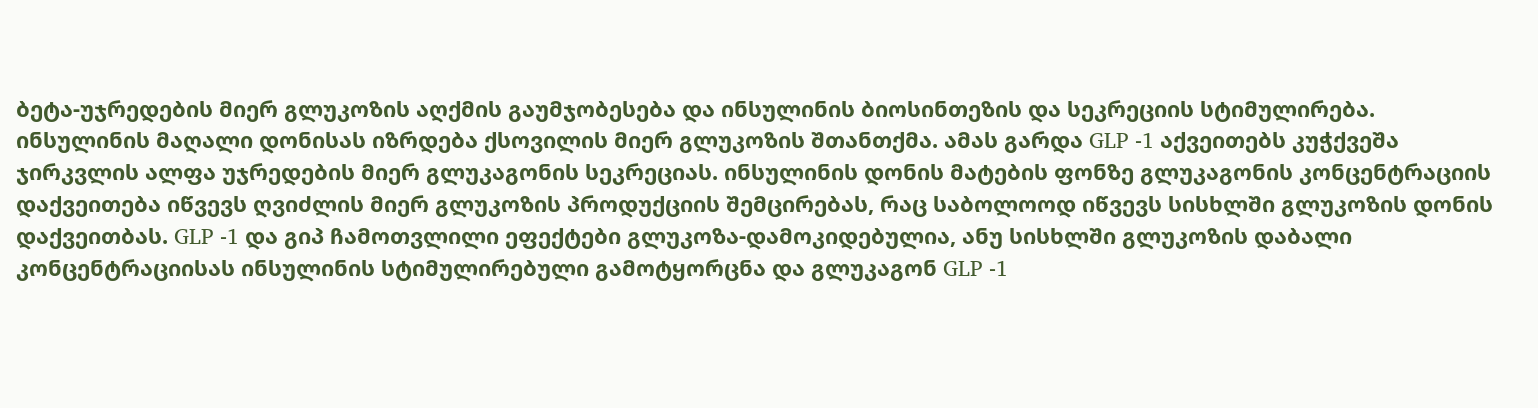ბეტა-უჯრედების მიერ გლუკოზის აღქმის გაუმჯობესება და ინსულინის ბიოსინთეზის და სეკრეციის სტიმულირება. ინსულინის მაღალი დონისას იზრდება ქსოვილის მიერ გლუკოზის შთანთქმა. ამას გარდა GLP -1 აქვეითებს კუჭქვეშა ჯირკვლის ალფა უჯრედების მიერ გლუკაგონის სეკრეციას. ინსულინის დონის მატების ფონზე გლუკაგონის კონცენტრაციის დაქვეითება იწვევს ღვიძლის მიერ გლუკოზის პროდუქციის შემცირებას, რაც საბოლოოდ იწვევს სისხლში გლუკოზის დონის დაქვეითბას. GLP -1 და გიპ ჩამოთვლილი ეფექტები გლუკოზა-დამოკიდებულია, ანუ სისხლში გლუკოზის დაბალი კონცენტრაციისას ინსულინის სტიმულირებული გამოტყორცნა და გლუკაგონ GLP -1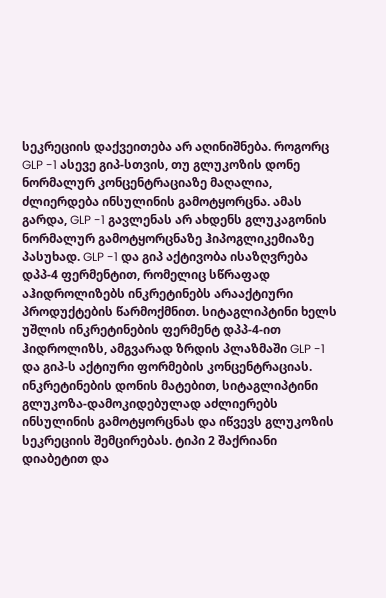სეკრეციის დაქვეითება არ აღინიშნება. როგორც GLP -1 ასევე გიპ-სთვის, თუ გლუკოზის დონე ნორმალურ კონცენტრაციაზე მაღალია, ძლიერდება ინსულინის გამოტყორცნა. ამას გარდა, GLP -1 გავლენას არ ახდენს გლუკაგონის ნორმალურ გამოტყორცნაზე ჰიპოგლიკემიაზე პასუხად. GLP -1 და გიპ აქტივობა ისაზღვრება დპპ-4 ფერმენტით, რომელიც სწრაფად აჰიდროლიზებს ინკრეტინებს არააქტიური პროდუქტების წარმოქმნით. სიტაგლიპტინი ხელს უშლის ინკრეტინების ფერმენტ დპპ-4-ით ჰიდროლიზს, ამგვარად ზრდის პლაზმაში GLP -1 და გიპ-ს აქტიური ფორმების კონცენტრაციას. ინკრეტინების დონის მატებით, სიტაგლიპტინი გლუკოზა-დამოკიდებულად აძლიერებს ინსულინის გამოტყორცნას და იწვევს გლუკოზის სეკრეციის შემცირებას. ტიპი 2 შაქრიანი დიაბეტით და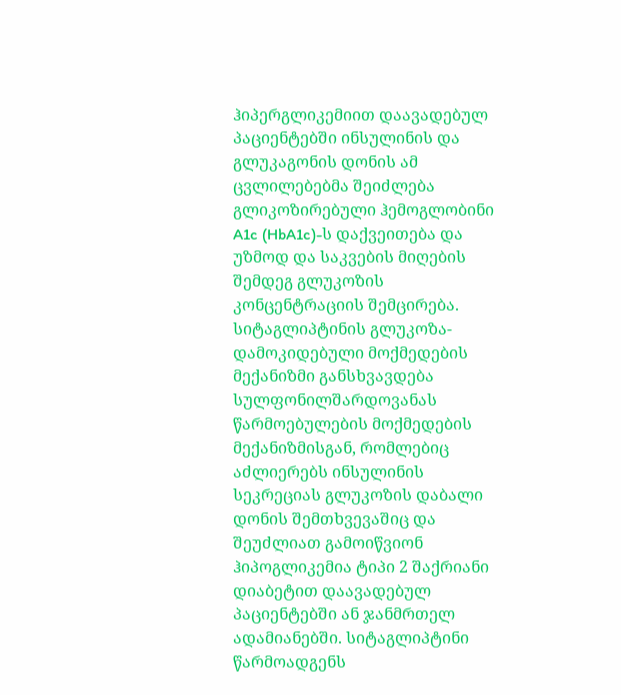ჰიპერგლიკემიით დაავადებულ პაციენტებში ინსულინის და გლუკაგონის დონის ამ ცვლილებებმა შეიძლება გლიკოზირებული ჰემოგლობინი A1c (HbA1c)-ს დაქვეითება და უზმოდ და საკვების მიღების შემდეგ გლუკოზის კონცენტრაციის შემცირება. სიტაგლიპტინის გლუკოზა-დამოკიდებული მოქმედების მექანიზმი განსხვავდება სულფონილშარდოვანას წარმოებულების მოქმედების მექანიზმისგან, რომლებიც აძლიერებს ინსულინის სეკრეციას გლუკოზის დაბალი დონის შემთხვევაშიც და შეუძლიათ გამოიწვიონ ჰიპოგლიკემია ტიპი 2 შაქრიანი დიაბეტით დაავადებულ პაციენტებში ან ჯანმრთელ ადამიანებში. სიტაგლიპტინი წარმოადგენს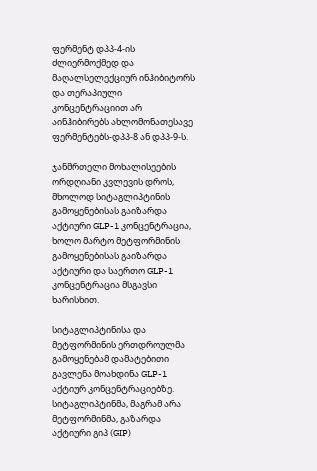ფერმენტ დპპ-4-ის ძლიერმოქმედ და მაღალსელექციურ ინჰიბიტორს და თერაპიული კონცენტრაციით არ აინჰიბირებს ახლომონათესავე ფერმენტებს-დპპ-8 ან დპპ-9-ს.

ჯანმრთელი მოხალისეების ორდღიანი კვლევის დროს, მხოლოდ სიტაგლიპტინის გამოყენებისას გაიზარდა აქტიური GLP-1 კონცენტრაცია, ხოლო მარტო მეტფორმინის გამოყენებისას გაიზარდა აქტიური და საერთო GLP-1 კონცენტრაცია მსგავსი ხარისხით.

სიტაგლიპტინისა და მეტფორმინის ერთდროულმა გამოყენებამ დამატებითი გავლენა მოახდინა GLP-1 აქტიურ კონცენტრაციებზე. სიტაგლიპტინმა, მაგრამ არა მეტფორმინმა, გაზარდა აქტიური გიპ (GIP)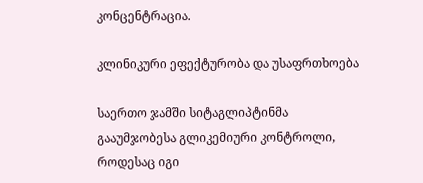კონცენტრაცია.

კლინიკური ეფექტურობა და უსაფრთხოება

საერთო ჯამში სიტაგლიპტინმა გააუმჯობესა გლიკემიური კონტროლი, როდესაც იგი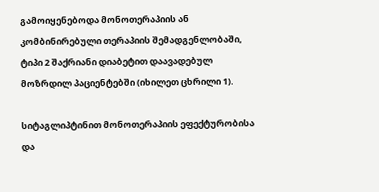გამოიყენებოდა მონოთერაპიის ან კომბინირებული თერაპიის შემადგენლობაში, ტიპი 2 შაქრიანი დიაბეტით დაავადებულ მოზრდილ პაციენტებში (იხილეთ ცხრილი 1).

სიტაგლიპტინით მონოთერაპიის ეფექტურობისა და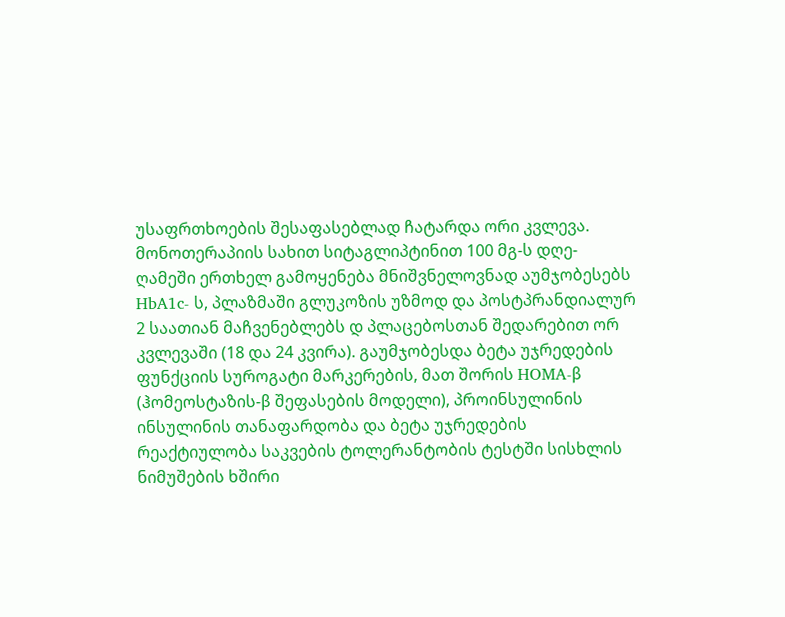უსაფრთხოების შესაფასებლად ჩატარდა ორი კვლევა. მონოთერაპიის სახით სიტაგლიპტინით 100 მგ-ს დღე-ღამეში ერთხელ გამოყენება მნიშვნელოვნად აუმჯობესებს HbA1c- ს, პლაზმაში გლუკოზის უზმოდ და პოსტპრანდიალურ 2 საათიან მაჩვენებლებს დ პლაცებოსთან შედარებით ორ კვლევაში (18 და 24 კვირა). გაუმჯობესდა ბეტა უჯრედების ფუნქციის სუროგატი მარკერების, მათ შორის HOMA-β (ჰომეოსტაზის-β შეფასების მოდელი), პროინსულინის ინსულინის თანაფარდობა და ბეტა უჯრედების რეაქტიულობა საკვების ტოლერანტობის ტესტში სისხლის ნიმუშების ხშირი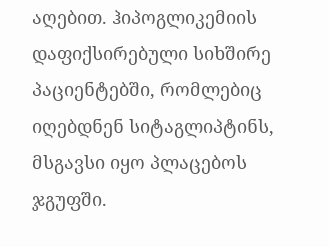აღებით. ჰიპოგლიკემიის დაფიქსირებული სიხშირე პაციენტებში, რომლებიც იღებდნენ სიტაგლიპტინს, მსგავსი იყო პლაცებოს ჯგუფში.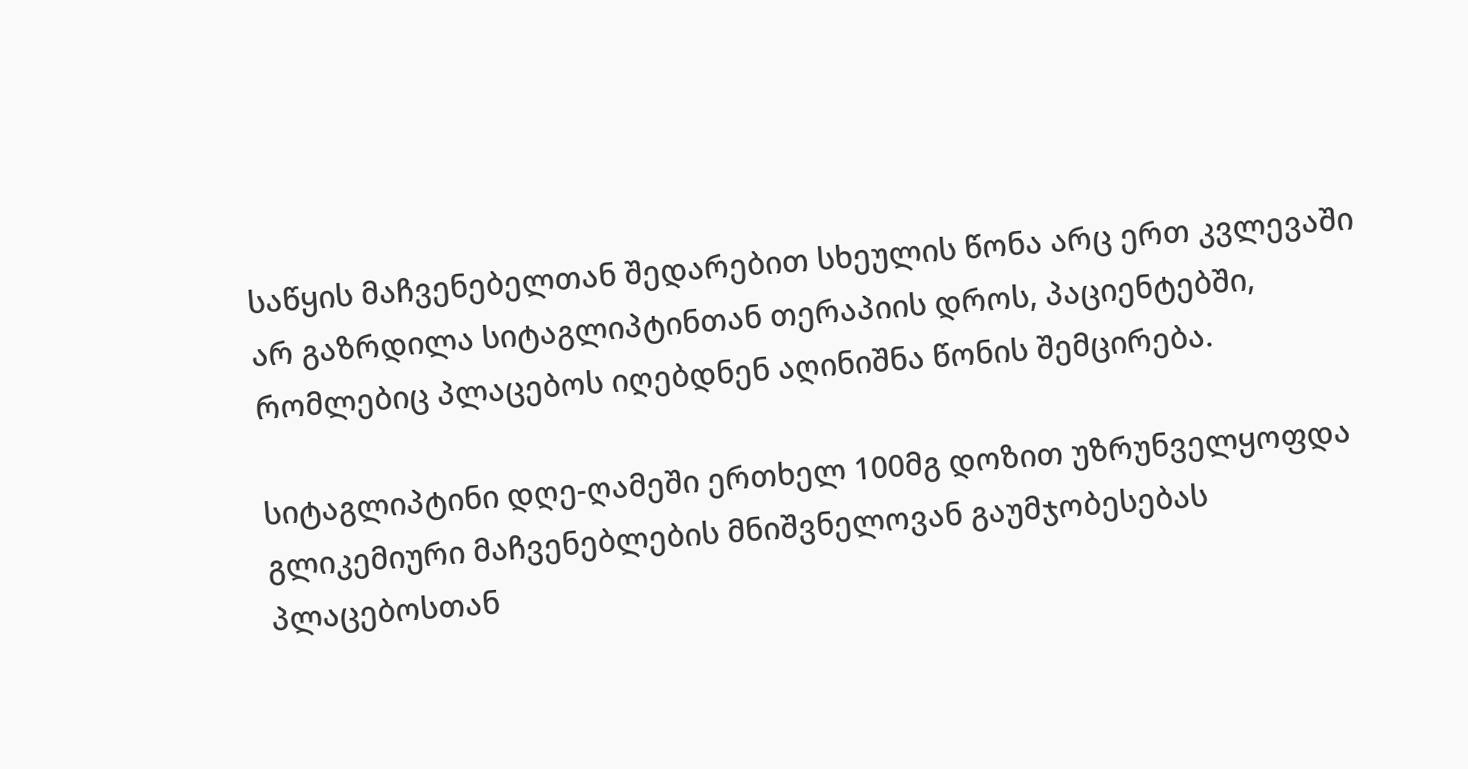საწყის მაჩვენებელთან შედარებით სხეულის წონა არც ერთ კვლევაში არ გაზრდილა სიტაგლიპტინთან თერაპიის დროს, პაციენტებში, რომლებიც პლაცებოს იღებდნენ აღინიშნა წონის შემცირება.

სიტაგლიპტინი დღე-ღამეში ერთხელ 100მგ დოზით უზრუნველყოფდა გლიკემიური მაჩვენებლების მნიშვნელოვან გაუმჯობესებას პლაცებოსთან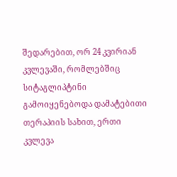შედარებით, ორ 24 კვირიან კვლევაში, რომლებშიც სიტაგლიპტინი გამოიყენებოდა დამატებითი თერაპიის სახით, ერთი კვლევა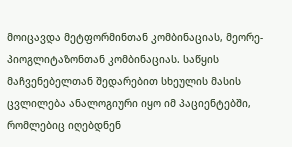მოიცავდა მეტფორმინთან კომბინაციას, მეორე-პიოგლიტაზონთან კომბინაციას. საწყის მაჩვენებელთან შედარებით სხეულის მასის ცვლილება ანალოგიური იყო იმ პაციენტებში, რომლებიც იღებდნენ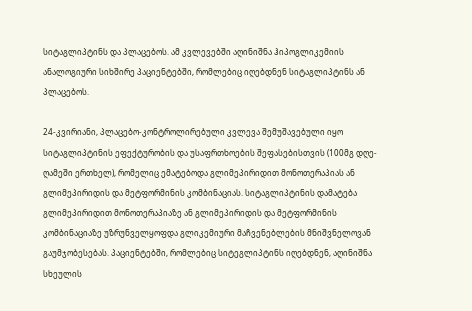სიტაგლიპტინს და პლაცებოს. ამ კვლევებში აღინიშნა ჰიპოგლიკემიის ანალოგიური სიხშირე პაციენტებში, რომლებიც იღებდნენ სიტაგლიპტინს ან პლაცებოს.

24-კვირიანი, პლაცებო-კონტროლირებული კვლევა შემუშავებული იყო სიტაგლიპტინის ეფექტურობის და უსაფრთხოების შეფასებისთვის (100მგ დღე-ღამეში ერთხელ), რომელიც ემატებოდა გლიმეპირიდით მონოთერაპიას ან გლიმეპირიდის და მეტფორმინის კომბინაციას. სიტაგლიპტინის დამატება გლიმეპირიდით მონოთერაპიაზე ან გლიმეპირიდის და მეტფორმინის კომბინაციაზე უზრუნველყოფდა გლიკემიური მაჩვენებლების მნიშვნელოვან გაუმჯობესებას. პაციენტებში, რომლებიც სიტეგლიპტინს იღებდნენ, აღინიშნა სხეულის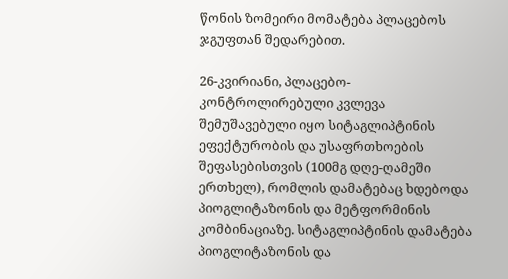წონის ზომეირი მომატება პლაცებოს ჯგუფთან შედარებით.

26-კვირიანი, პლაცებო-კონტროლირებული კვლევა შემუშავებული იყო სიტაგლიპტინის ეფექტურობის და უსაფრთხოების შეფასებისთვის (100მგ დღე-ღამეში ერთხელ), რომლის დამატებაც ხდებოდა პიოგლიტაზონის და მეტფორმინის კომბინაციაზე. სიტაგლიპტინის დამატება პიოგლიტაზონის და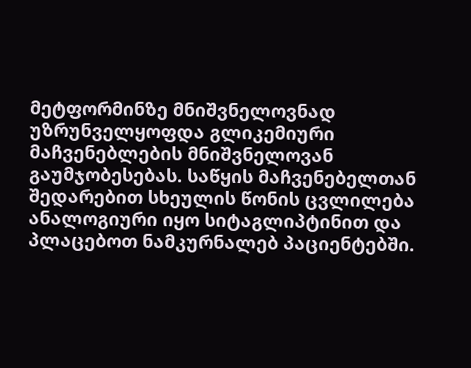მეტფორმინზე მნიშვნელოვნად უზრუნველყოფდა გლიკემიური მაჩვენებლების მნიშვნელოვან გაუმჯობესებას. საწყის მაჩვენებელთან შედარებით სხეულის წონის ცვლილება ანალოგიური იყო სიტაგლიპტინით და პლაცებოთ ნამკურნალებ პაციენტებში.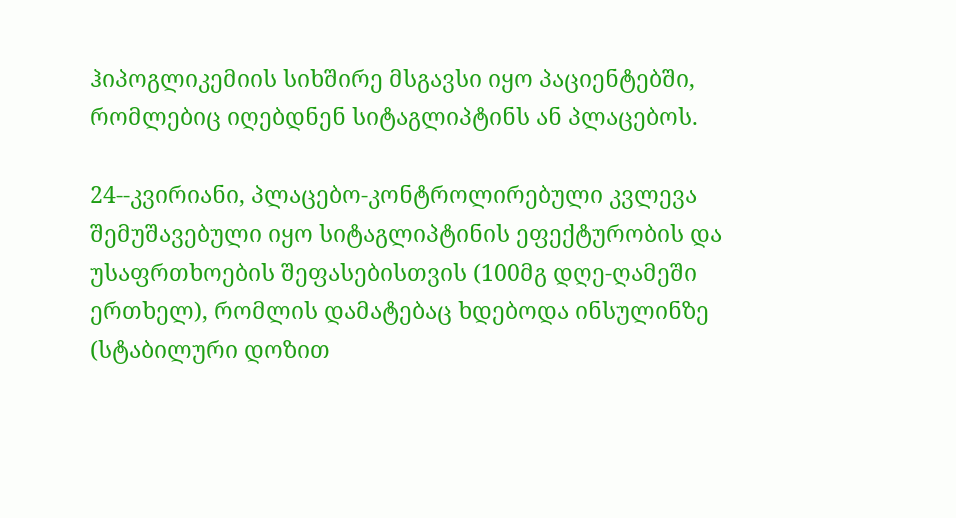ჰიპოგლიკემიის სიხშირე მსგავსი იყო პაციენტებში, რომლებიც იღებდნენ სიტაგლიპტინს ან პლაცებოს.

24--კვირიანი, პლაცებო-კონტროლირებული კვლევა შემუშავებული იყო სიტაგლიპტინის ეფექტურობის და უსაფრთხოების შეფასებისთვის (100მგ დღე-ღამეში ერთხელ), რომლის დამატებაც ხდებოდა ინსულინზე (სტაბილური დოზით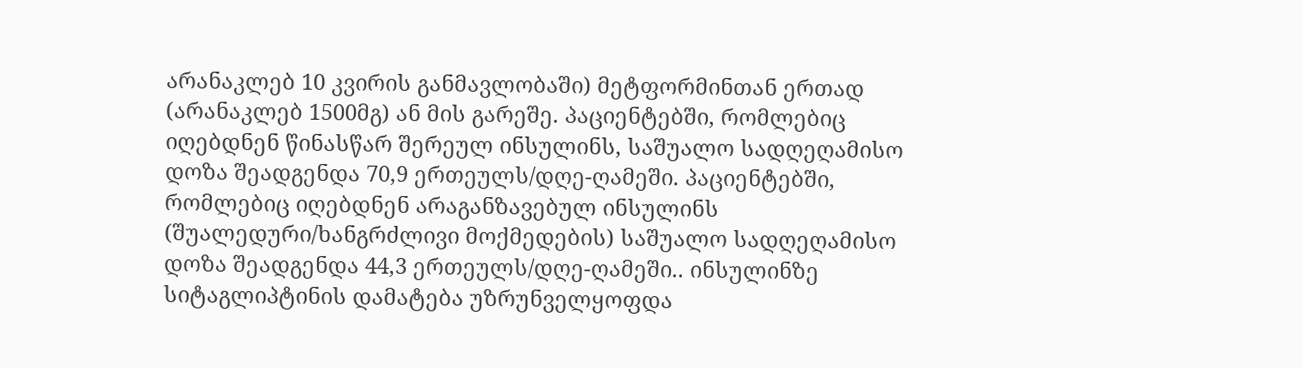არანაკლებ 10 კვირის განმავლობაში) მეტფორმინთან ერთად (არანაკლებ 1500მგ) ან მის გარეშე. პაციენტებში, რომლებიც იღებდნენ წინასწარ შერეულ ინსულინს, საშუალო სადღეღამისო დოზა შეადგენდა 70,9 ერთეულს/დღე-ღამეში. პაციენტებში, რომლებიც იღებდნენ არაგანზავებულ ინსულინს (შუალედური/ხანგრძლივი მოქმედების) საშუალო სადღეღამისო დოზა შეადგენდა 44,3 ერთეულს/დღე-ღამეში.. ინსულინზე სიტაგლიპტინის დამატება უზრუნველყოფდა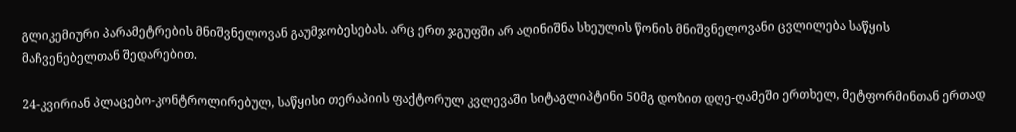გლიკემიური პარამეტრების მნიშვნელოვან გაუმჯობესებას. არც ერთ ჯგუფში არ აღინიშნა სხეულის წონის მნიშვნელოვანი ცვლილება საწყის მაჩვენებელთან შედარებით.

24-კვირიან პლაცებო-კონტროლირებულ, საწყისი თერაპიის ფაქტორულ კვლევაში სიტაგლიპტინი 50მგ დოზით დღე-ღამეში ერთხელ, მეტფორმინთან ერთად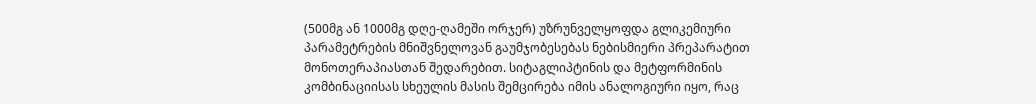(500მგ ან 1000მგ დღე-ღამეში ორჯერ) უზრუნველყოფდა გლიკემიური პარამეტრების მნიშვნელოვან გაუმჯობესებას ნებისმიერი პრეპარატით მონოთერაპიასთან შედარებით. სიტაგლიპტინის და მეტფორმინის კომბინაციისას სხეულის მასის შემცირება იმის ანალოგიური იყო, რაც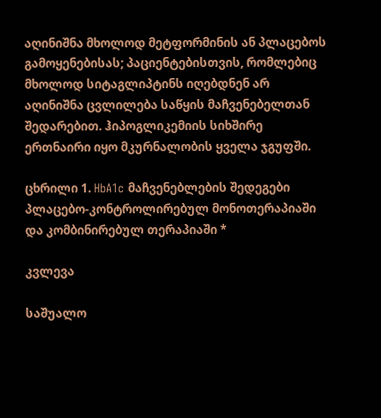აღინიშნა მხოლოდ მეტფორმინის ან პლაცებოს გამოყენებისას; პაციენტებისთვის, რომლებიც მხოლოდ სიტაგლიპტინს იღებდნენ არ აღინიშნა ცვლილება საწყის მაჩვენებელთან შედარებით. ჰიპოგლიკემიის სიხშირე ერთნაირი იყო მკურნალობის ყველა ჯგუფში.

ცხრილი 1. HbA1c მაჩვენებლების შედეგები პლაცებო-კონტროლირებულ მონოთერაპიაში და კომბინირებულ თერაპიაში *

კვლევა

საშუალო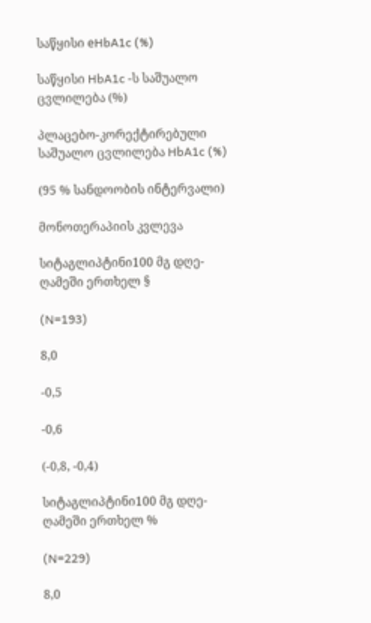საწყისი еHbA1c (%)

საწყისი HbA1c -ს საშუალო ცვლილება (%)

პლაცებო-კორექტირებული საშუალო ცვლილება HbA1c (%)

(95 % სანდოობის ინტერვალი)

მონოთერაპიის კვლევა

სიტაგლიპტინი100 მგ დღე-ღამეში ერთხელ §

(N=193)

8,0

-0,5

-0,6

(-0,8, -0,4)

სიტაგლიპტინი100 მგ დღე-ღამეში ერთხელ %

(N=229)

8,0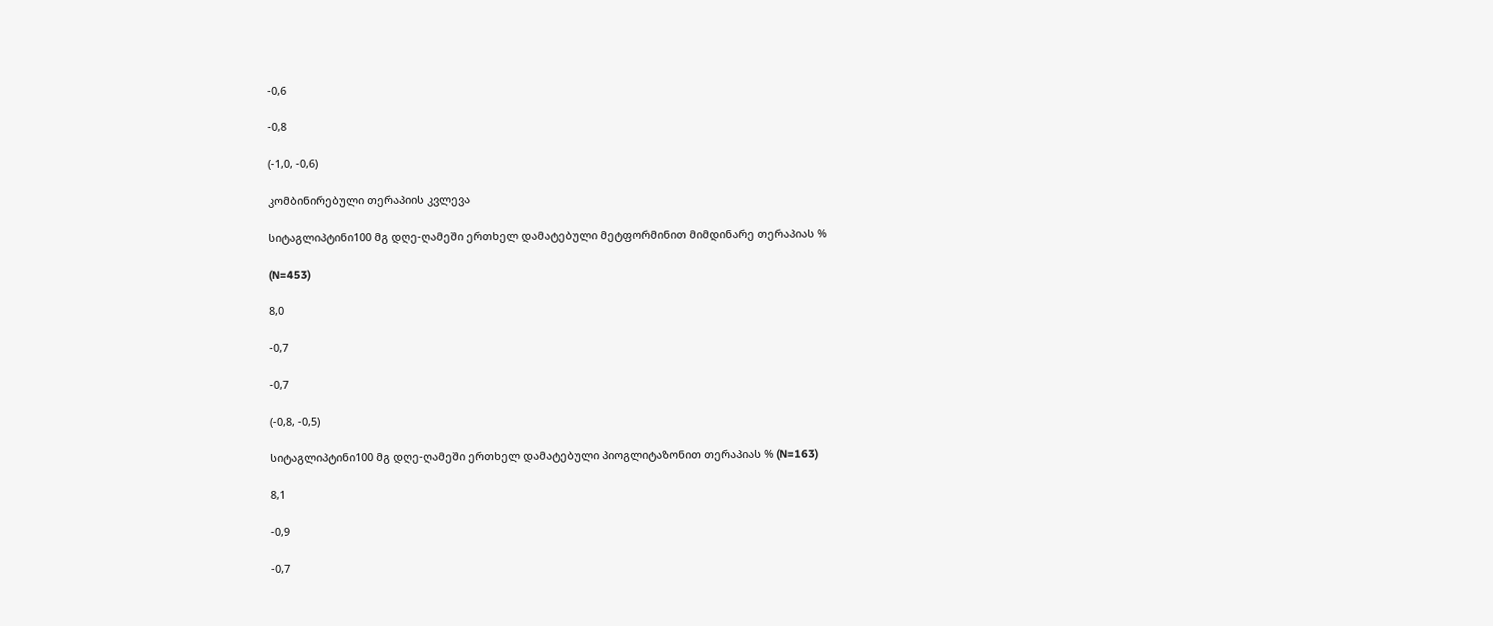-0,6

-0,8

(-1,0, -0,6)

კომბინირებული თერაპიის კვლევა

სიტაგლიპტინი100 მგ დღე-ღამეში ერთხელ დამატებული მეტფორმინით მიმდინარე თერაპიას %

(N=453)

8,0

-0,7

-0,7

(-0,8, -0,5)

სიტაგლიპტინი100 მგ დღე-ღამეში ერთხელ დამატებული პიოგლიტაზონით თერაპიას % (N=163)

8,1

-0,9

-0,7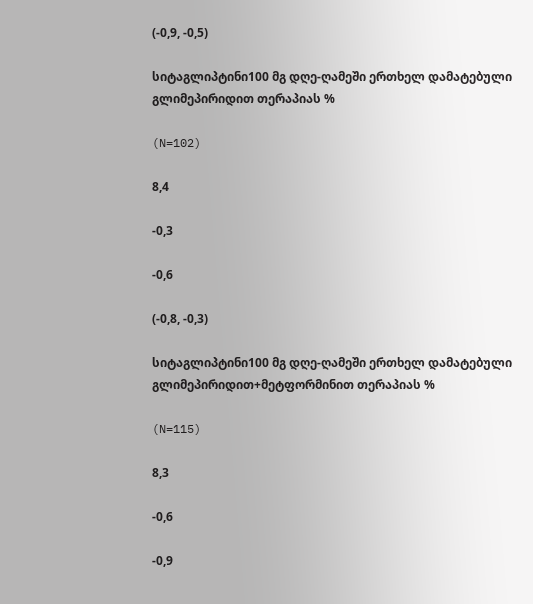(-0,9, -0,5)

სიტაგლიპტინი100 მგ დღე-ღამეში ერთხელ დამატებული გლიმეპირიდით თერაპიას %

(N=102)

8,4

-0,3

-0,6

(-0,8, -0,3)

სიტაგლიპტინი100 მგ დღე-ღამეში ერთხელ დამატებული გლიმეპირიდით+მეტფორმინით თერაპიას %

(N=115)

8,3

-0,6

-0,9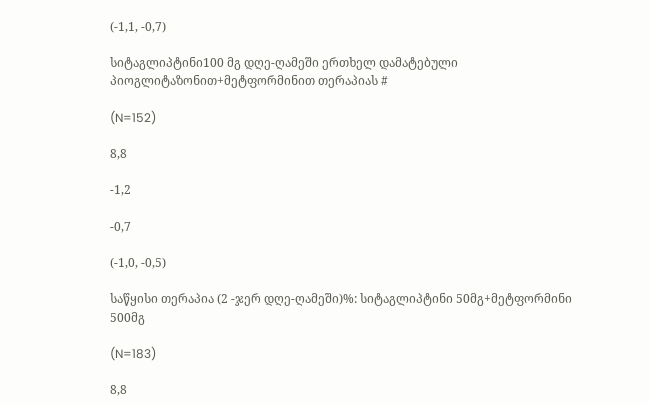(-1,1, -0,7)

სიტაგლიპტინი100 მგ დღე-ღამეში ერთხელ დამატებული პიოგლიტაზონით+მეტფორმინით თერაპიას #

(N=152)

8,8

-1,2

-0,7

(-1,0, -0,5)

საწყისი თერაპია (2 -ჯერ დღე-ღამეში)%: სიტაგლიპტინი 50მგ+მეტფორმინი 500მგ

(N=183)

8,8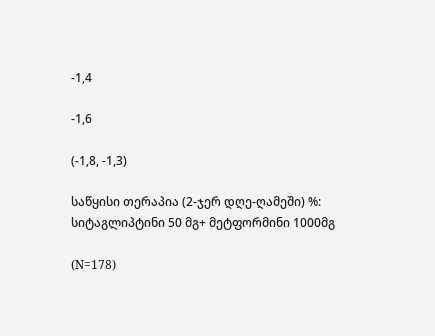-1,4

-1,6

(-1,8, -1,3)

საწყისი თერაპია (2-ჯერ დღე-ღამეში) %: სიტაგლიპტინი 50 მგ+ მეტფორმინი 1000მგ

(N=178)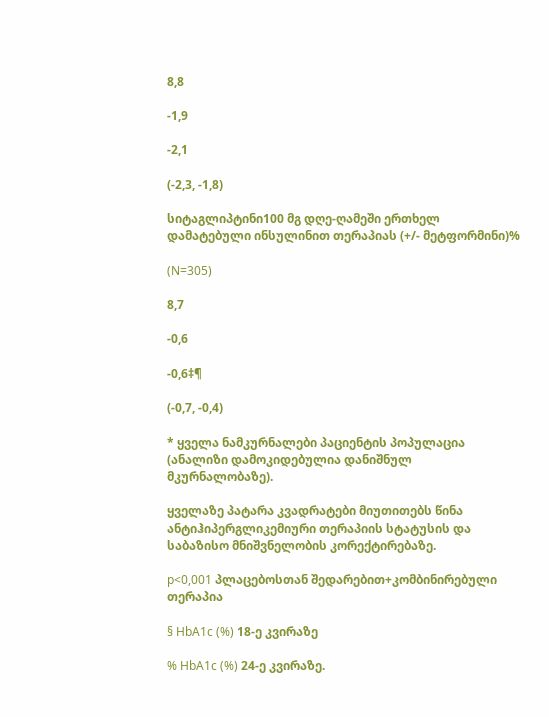8,8

-1,9

-2,1

(-2,3, -1,8)

სიტაგლიპტინი100 მგ დღე-ღამეში ერთხელ დამატებული ინსულინით თერაპიას (+/- მეტფორმინი)%

(N=305)

8,7

-0,6

-0,6‡¶

(-0,7, -0,4)

* ყველა ნამკურნალები პაციენტის პოპულაცია (ანალიზი დამოკიდებულია დანიშნულ მკურნალობაზე).

ყველაზე პატარა კვადრატები მიუთითებს წინა ანტიჰიპერგლიკემიური თერაპიის სტატუსის და საბაზისო მნიშვნელობის კორექტირებაზე.

p<0,001 პლაცებოსთან შედარებით+კომბინირებული თერაპია

§ HbA1c (%) 18-ე კვირაზე

% HbA1c (%) 24-ე კვირაზე.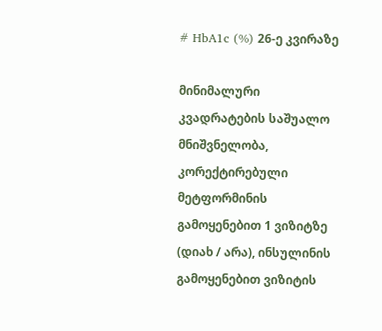# HbA1c (%) 26-ე კვირაზე

მინიმალური კვადრატების საშუალო მნიშვნელობა, კორექტირებული მეტფორმინის გამოყენებით 1 ვიზიტზე (დიახ / არა), ინსულინის გამოყენებით ვიზიტის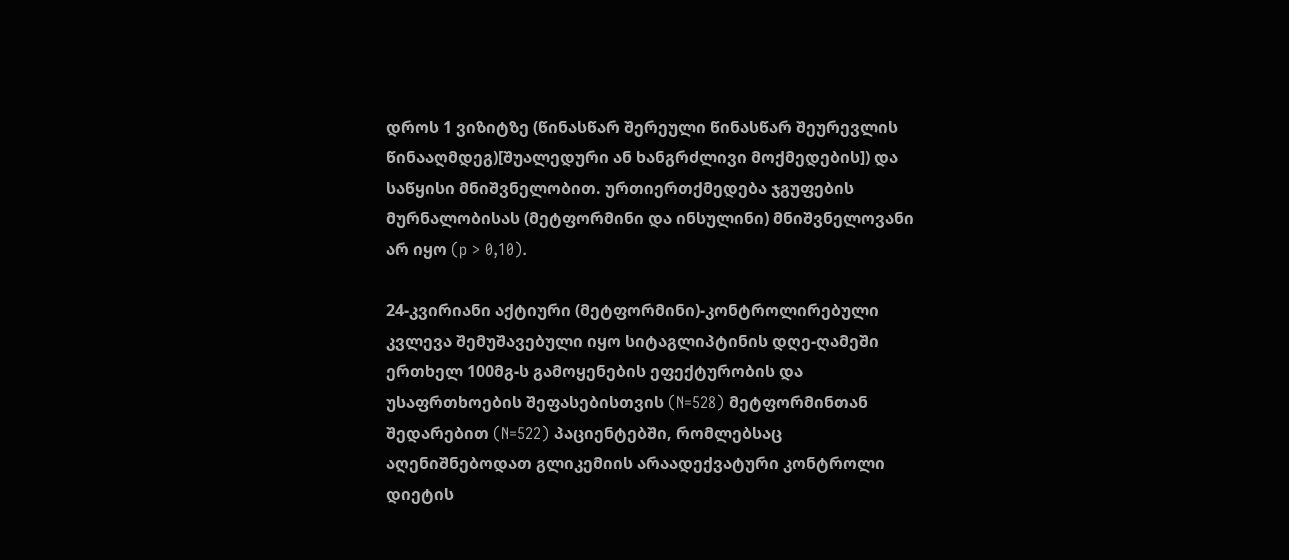დროს 1 ვიზიტზე (წინასწარ შერეული წინასწარ შეურევლის წინააღმდეგ)[შუალედური ან ხანგრძლივი მოქმედების]) და საწყისი მნიშვნელობით. ურთიერთქმედება ჯგუფების მურნალობისას (მეტფორმინი და ინსულინი) მნიშვნელოვანი არ იყო (p > 0,10).

24-კვირიანი აქტიური (მეტფორმინი)-კონტროლირებული კვლევა შემუშავებული იყო სიტაგლიპტინის დღე-ღამეში ერთხელ 100მგ-ს გამოყენების ეფექტურობის და უსაფრთხოების შეფასებისთვის (N=528) მეტფორმინთან შედარებით (N=522) პაციენტებში, რომლებსაც აღენიშნებოდათ გლიკემიის არაადექვატური კონტროლი დიეტის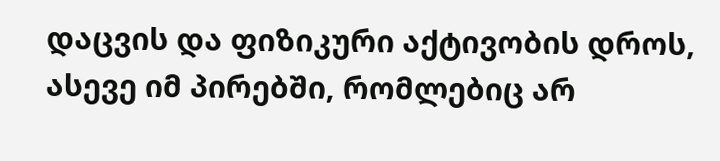დაცვის და ფიზიკური აქტივობის დროს, ასევე იმ პირებში, რომლებიც არ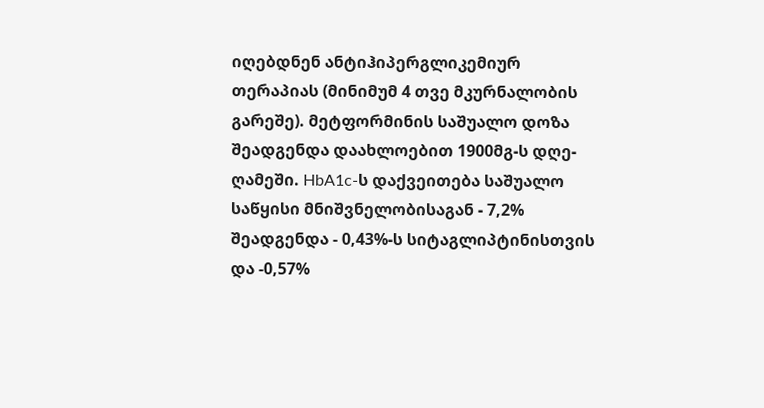იღებდნენ ანტიჰიპერგლიკემიურ თერაპიას (მინიმუმ 4 თვე მკურნალობის გარეშე). მეტფორმინის საშუალო დოზა შეადგენდა დაახლოებით 1900მგ-ს დღე-ღამეში. HbA1c-ს დაქვეითება საშუალო საწყისი მნიშვნელობისაგან - 7,2% შეადგენდა ‑ 0,43%-ს სიტაგლიპტინისთვის და ‑0,57%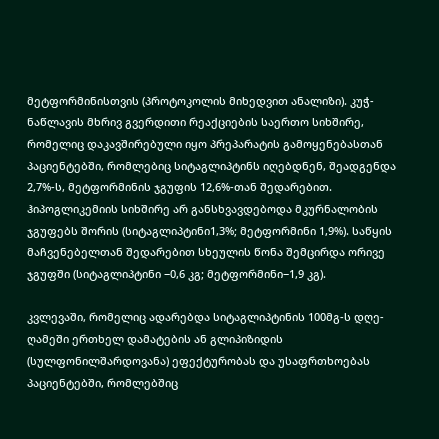მეტფორმინისთვის (პროტოკოლის მიხედვით ანალიზი). კუჭ-ნაწლავის მხრივ გვერდითი რეაქციების საერთო სიხშირე, რომელიც დაკავშირებული იყო პრეპარატის გამოყენებასთან პაციენტებში, რომლებიც სიტაგლიპტინს იღებდნენ, შეადგენდა 2,7%-ს, მეტფორმინის ჯგუფის 12,6%-თან შედარებით. ჰიპოგლიკემიის სიხშირე არ განსხვავდებოდა მკურნალობის ჯგუფებს შორის (სიტაგლიპტინი1,3%; მეტფორმინი 1,9%). საწყის მაჩვენებელთან შედარებით სხეულის წონა შემცირდა ორივე ჯგუფში (სიტაგლიპტინი −0,6 კგ; მეტფორმინი−1,9 კგ).

კვლევაში, რომელიც ადარებდა სიტაგლიპტინის 100მგ-ს დღე-ღამეში ერთხელ დამატების ან გლიპიზიდის (სულფონილშარდოვანა) ეფექტურობას და უსაფრთხოებას პაციენტებში, რომლებშიც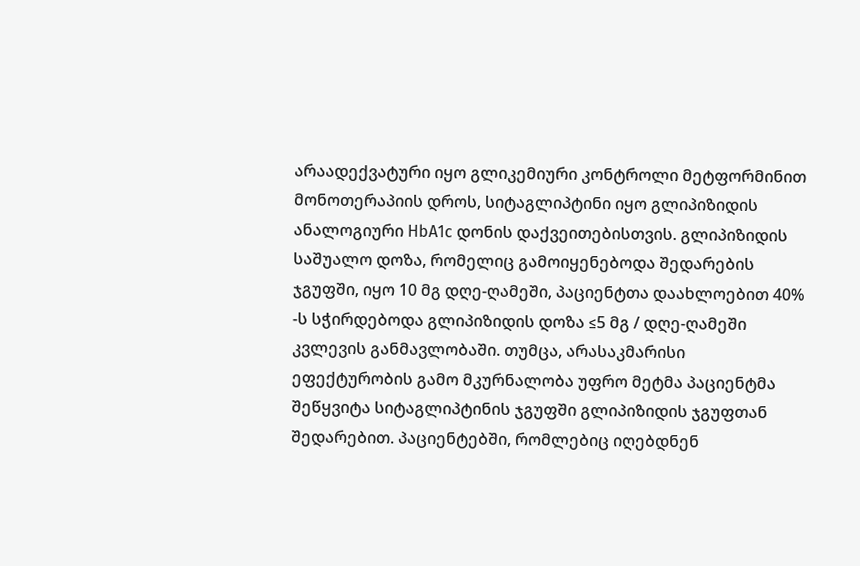არაადექვატური იყო გლიკემიური კონტროლი მეტფორმინით მონოთერაპიის დროს, სიტაგლიპტინი იყო გლიპიზიდის ანალოგიური HbA1c დონის დაქვეითებისთვის. გლიპიზიდის საშუალო დოზა, რომელიც გამოიყენებოდა შედარების ჯგუფში, იყო 10 მგ დღე-ღამეში, პაციენტთა დაახლოებით 40% -ს სჭირდებოდა გლიპიზიდის დოზა ≤5 მგ / დღე-ღამეში კვლევის განმავლობაში. თუმცა, არასაკმარისი ეფექტურობის გამო მკურნალობა უფრო მეტმა პაციენტმა შეწყვიტა სიტაგლიპტინის ჯგუფში გლიპიზიდის ჯგუფთან შედარებით. პაციენტებში, რომლებიც იღებდნენ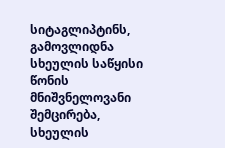სიტაგლიპტინს, გამოვლიდნა სხეულის საწყისი წონის მნიშვნელოვანი შემცირება, სხეულის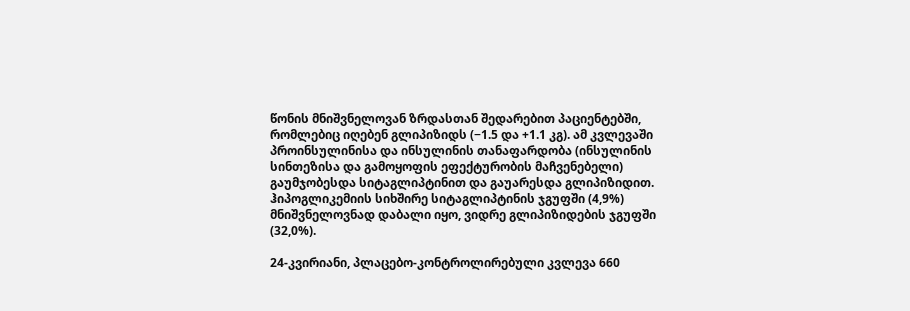წონის მნიშვნელოვან ზრდასთან შედარებით პაციენტებში, რომლებიც იღებენ გლიპიზიდს (−1.5 და +1.1 კგ). ამ კვლევაში პროინსულინისა და ინსულინის თანაფარდობა (ინსულინის სინთეზისა და გამოყოფის ეფექტურობის მაჩვენებელი) გაუმჯობესდა სიტაგლიპტინით და გაუარესდა გლიპიზიდით. ჰიპოგლიკემიის სიხშირე სიტაგლიპტინის ჯგუფში (4,9%) მნიშვნელოვნად დაბალი იყო, ვიდრე გლიპიზიდების ჯგუფში (32,0%).

24-კვირიანი, პლაცებო-კონტროლირებული კვლევა 660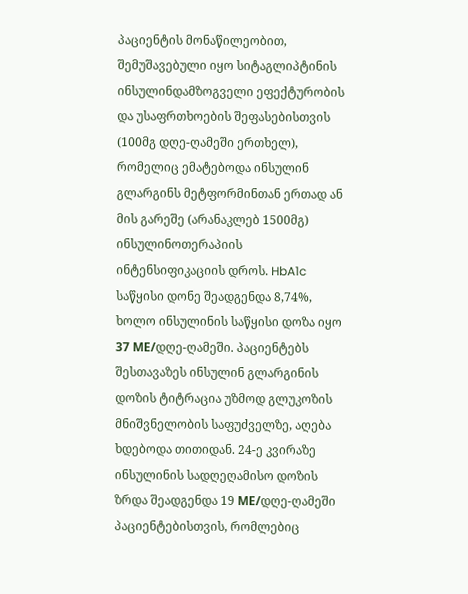პაციენტის მონაწილეობით, შემუშავებული იყო სიტაგლიპტინის ინსულინდამზოგველი ეფექტურობის და უსაფრთხოების შეფასებისთვის (100მგ დღე-ღამეში ერთხელ), რომელიც ემატებოდა ინსულინ გლარგინს მეტფორმინთან ერთად ან მის გარეშე (არანაკლებ 1500მგ) ინსულინოთერაპიის ინტენსიფიკაციის დროს. HbA1c საწყისი დონე შეადგენდა 8,74%, ხოლო ინსულინის საწყისი დოზა იყო 37 МЕ/დღე-ღამეში. პაციენტებს შესთავაზეს ინსულინ გლარგინის დოზის ტიტრაცია უზმოდ გლუკოზის მნიშვნელობის საფუძველზე, აღება ხდებოდა თითიდან. 24-ე კვირაზე ინსულინის სადღეღამისო დოზის ზრდა შეადგენდა 19 МЕ/დღე-ღამეში პაციენტებისთვის, რომლებიც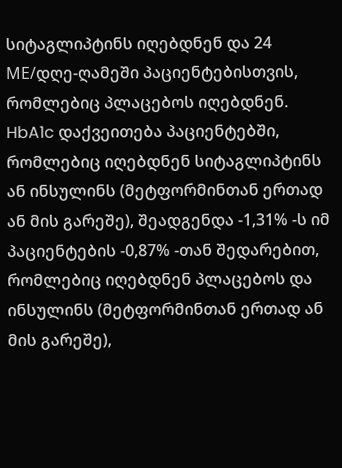სიტაგლიპტინს იღებდნენ და 24 МЕ/დღე-ღამეში პაციენტებისთვის, რომლებიც პლაცებოს იღებდნენ. HbA1c დაქვეითება პაციენტებში, რომლებიც იღებდნენ სიტაგლიპტინს ან ინსულინს (მეტფორმინთან ერთად ან მის გარეშე), შეადგენდა ‑1,31% -ს იმ პაციენტების ‑0,87% -თან შედარებით, რომლებიც იღებდნენ პლაცებოს და ინსულინს (მეტფორმინთან ერთად ან მის გარეშე),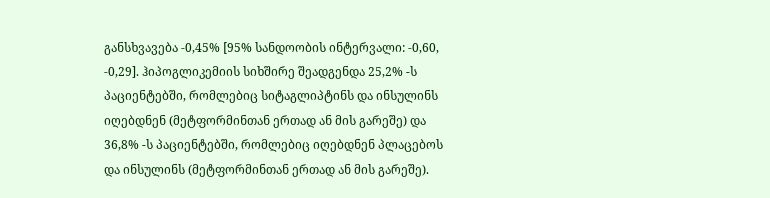განსხვავება ‑0,45% [95% სანდოობის ინტერვალი: ‑0,60, ‑0,29]. ჰიპოგლიკემიის სიხშირე შეადგენდა 25,2% -ს პაციენტებში, რომლებიც სიტაგლიპტინს და ინსულინს იღებდნენ (მეტფორმინთან ერთად ან მის გარეშე) და 36,8% -ს პაციენტებში, რომლებიც იღებდნენ პლაცებოს და ინსულინს (მეტფორმინთან ერთად ან მის გარეშე).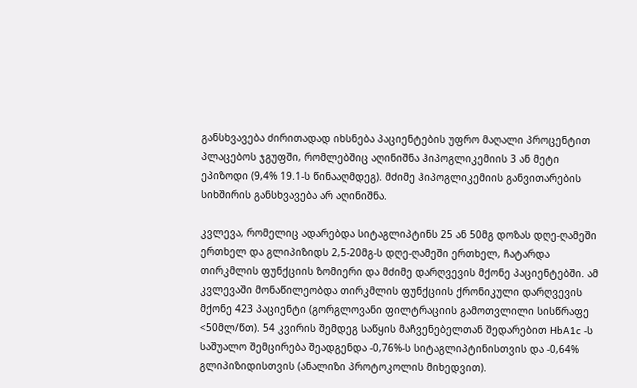განსხვავება ძირითადად იხსნება პაციენტების უფრო მაღალი პროცენტით პლაცებოს ჯგუფში, რომლებშიც აღინიშნა ჰიპოგლიკემიის 3 ან მეტი ეპიზოდი (9,4% 19.1-ს წინააღმდეგ). მძიმე ჰიპოგლიკემიის განვითარების სიხშირის განსხვავება არ აღინიშნა.

კვლევა, რომელიც ადარებდა სიტაგლიპტინს 25 ან 50მგ დოზას დღე-ღამეში ერთხელ და გლიპიზიდს 2,5-20მგ-ს დღე-ღამეში ერთხელ, ჩატარდა თირკმლის ფუნქციის ზომიერი და მძიმე დარღვევის მქონე პაციენტებში. ამ კვლევაში მონაწილეობდა თირკმლის ფუნქციის ქრონიკული დარღვევის მქონე 423 პაციენტი (გორგლოვანი ფილტრაციის გამოთვლილი სისწრაფე <50მლ/წთ). 54 კვირის შემდეგ საწყის მაჩვენებელთან შედარებით HbA1c -ს საშუალო შემცირება შეადგენდა ‑0,76%-ს სიტაგლიპტინისთვის და ‑0,64% გლიპიზიდისთვის (ანალიზი პროტოკოლის მიხედვით).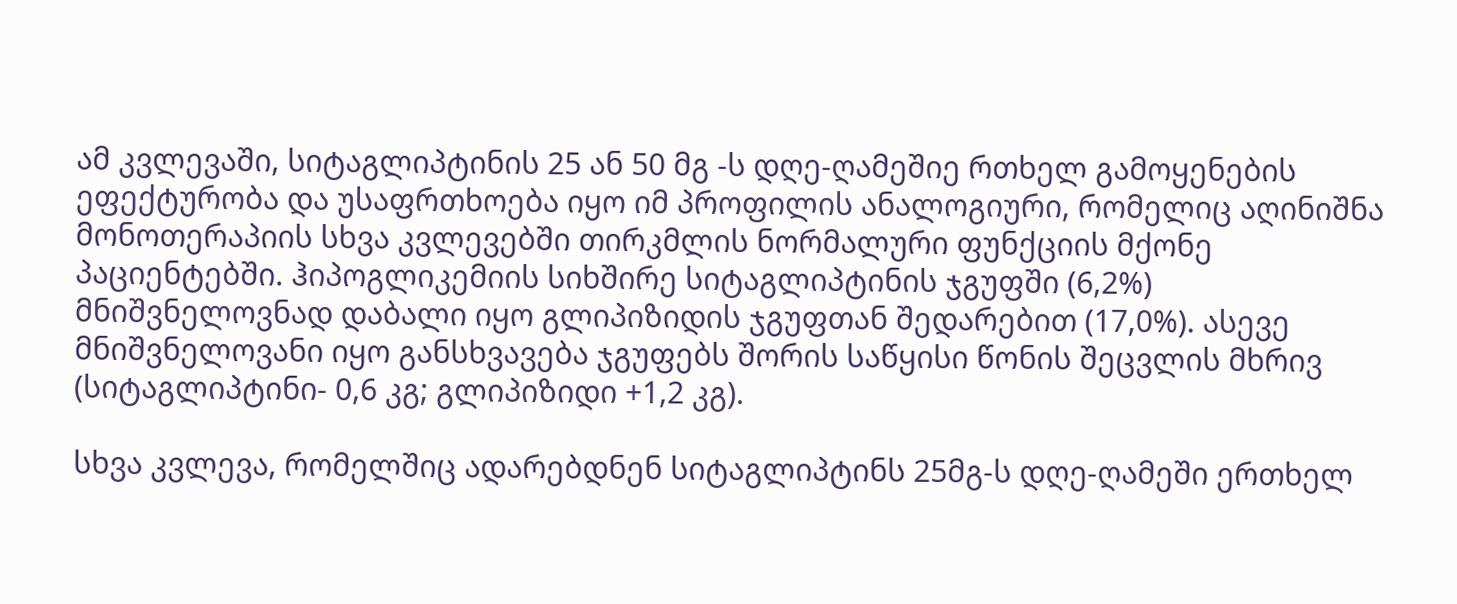ამ კვლევაში, სიტაგლიპტინის 25 ან 50 მგ -ს დღე-ღამეშიე რთხელ გამოყენების ეფექტურობა და უსაფრთხოება იყო იმ პროფილის ანალოგიური, რომელიც აღინიშნა მონოთერაპიის სხვა კვლევებში თირკმლის ნორმალური ფუნქციის მქონე პაციენტებში. ჰიპოგლიკემიის სიხშირე სიტაგლიპტინის ჯგუფში (6,2%) მნიშვნელოვნად დაბალი იყო გლიპიზიდის ჯგუფთან შედარებით (17,0%). ასევე მნიშვნელოვანი იყო განსხვავება ჯგუფებს შორის საწყისი წონის შეცვლის მხრივ (სიტაგლიპტინი- 0,6 კგ; გლიპიზიდი +1,2 კგ).

სხვა კვლევა, რომელშიც ადარებდნენ სიტაგლიპტინს 25მგ-ს დღე-ღამეში ერთხელ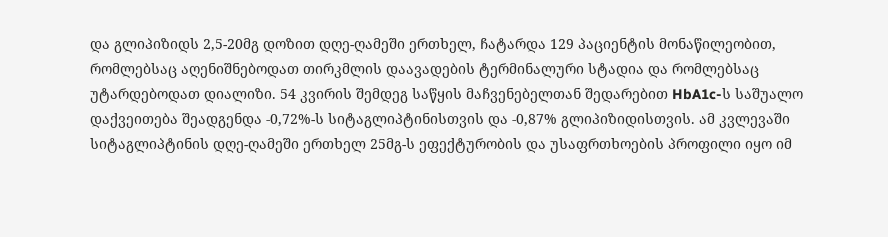და გლიპიზიდს 2,5-20მგ დოზით დღე-ღამეში ერთხელ, ჩატარდა 129 პაციენტის მონაწილეობით, რომლებსაც აღენიშნებოდათ თირკმლის დაავადების ტერმინალური სტადია და რომლებსაც უტარდებოდათ დიალიზი. 54 კვირის შემდეგ საწყის მაჩვენებელთან შედარებით HbA1c-ს საშუალო დაქვეითება შეადგენდა ‑0,72%-ს სიტაგლიპტინისთვის და ‑0,87% გლიპიზიდისთვის. ამ კვლევაში სიტაგლიპტინის დღე-ღამეში ერთხელ 25მგ-ს ეფექტურობის და უსაფრთხოების პროფილი იყო იმ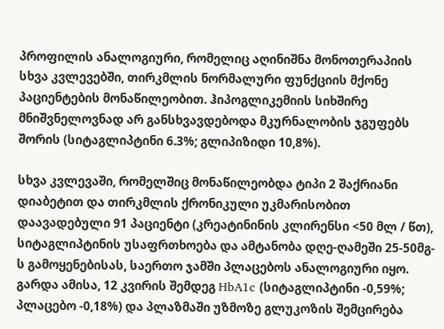პროფილის ანალოგიური, რომელიც აღინიშნა მონოთერაპიის სხვა კვლევებში, თირკმლის ნორმალური ფუნქციის მქონე პაციენტების მონაწილეობით. ჰიპოგლიკემიის სიხშირე მნიშვნელოვნად არ განსხვავდებოდა მკურნალობის ჯგუფებს შორის (სიტაგლიპტინი 6.3%; გლიპიზიდი 10,8%).

სხვა კვლევაში, რომელშიც მონაწილეობდა ტიპი 2 შაქრიანი დიაბეტით და თირკმლის ქრონიკული უკმარისობით დაავადებული 91 პაციენტი (კრეატინინის კლირენსი <50 მლ / წთ), სიტაგლიპტინის უსაფრთხოება და ამტანობა დღე-ღამეში 25-50მგ-ს გამოყენებისას, საერთო ჯამში პლაცებოს ანალოგიური იყო. გარდა ამისა, 12 კვირის შემდეგ HbA1c (სიტაგლიპტინი -0,59%; პლაცებო -0,18%) და პლაზმაში უზმოზე გლუკოზის შემცირება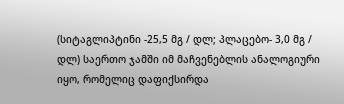(სიტაგლიპტინი -25,5 მგ / დლ; პლაცებო- 3,0 მგ / დლ) საერთო ჯამში იმ მაჩვენებლის ანალოგიური იყო, რომელიც დაფიქსირდა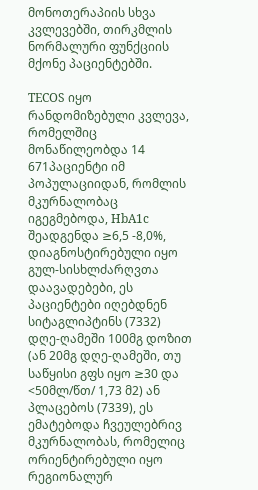მონოთერაპიის სხვა კვლევებში, თირკმლის ნორმალური ფუნქციის მქონე პაციენტებში.

TECOS იყო რანდომიზებული კვლევა, რომელშიც მონაწილეობდა 14 671პაციენტი იმ პოპულაციიდან, რომლის მკურნალობაც იგეგმებოდა, HbA1c შეადგენდა ≥6,5 -8,0%, დიაგნოსტირებული იყო გულ-სისხლძარღვთა დაავადებები, ეს პაციენტები იღებდნენ სიტაგლიპტინს (7332) დღე-ღამეში 100მგ დოზით (ან 20მგ დღე-ღამეში, თუ საწყისი გფს იყო ≥30 და <50მლ/წთ/ 1,73 მ2) ან პლაცებოს (7339), ეს ემატებოდა ჩვეულებრივ მკურნალობას, რომელიც ორიენტირებული იყო რეგიონალურ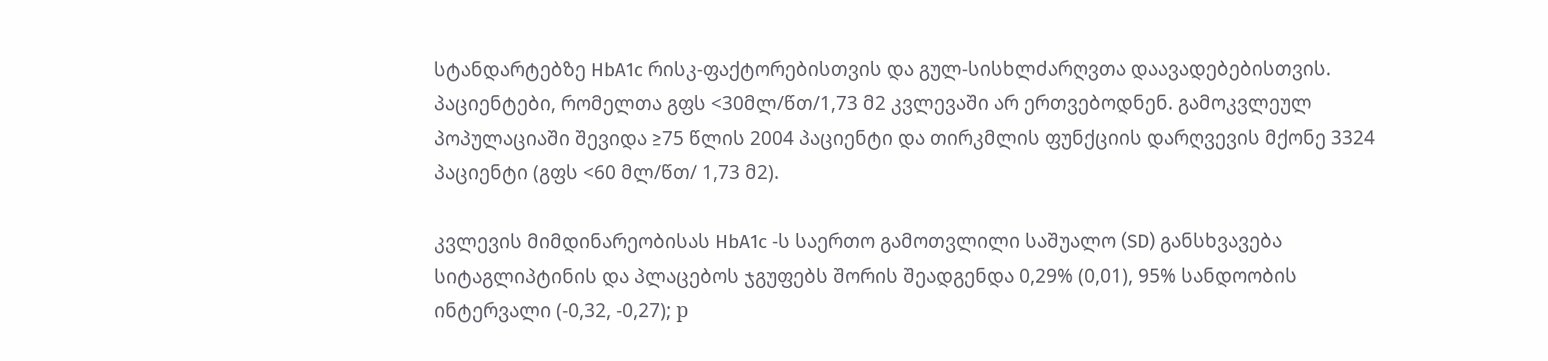სტანდარტებზე HbA1c რისკ-ფაქტორებისთვის და გულ-სისხლძარღვთა დაავადებებისთვის. პაციენტები, რომელთა გფს <30მლ/წთ/1,73 მ2 კვლევაში არ ერთვებოდნენ. გამოკვლეულ პოპულაციაში შევიდა ≥75 წლის 2004 პაციენტი და თირკმლის ფუნქციის დარღვევის მქონე 3324 პაციენტი (გფს <60 მლ/წთ/ 1,73 მ2).

კვლევის მიმდინარეობისას HbA1c -ს საერთო გამოთვლილი საშუალო (SD) განსხვავება სიტაგლიპტინის და პლაცებოს ჯგუფებს შორის შეადგენდა 0,29% (0,01), 95% სანდოობის ინტერვალი (‑0,32, ‑0,27); р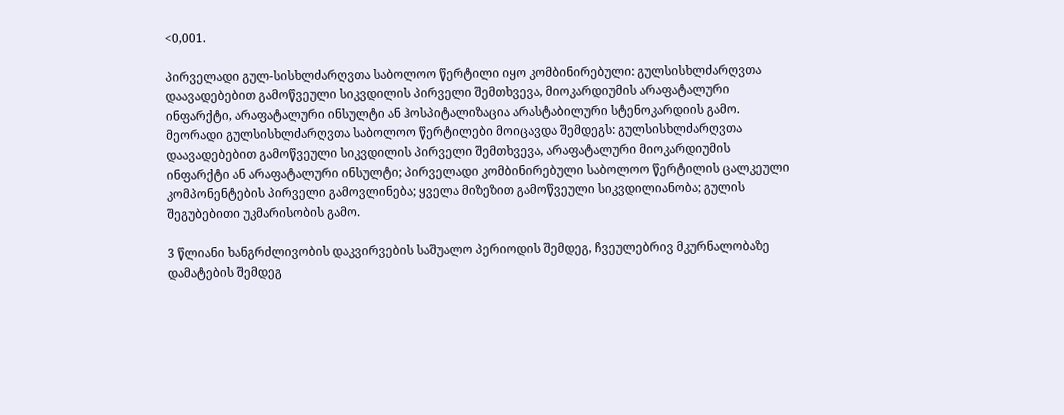<0,001.

პირველადი გულ-სისხლძარღვთა საბოლოო წერტილი იყო კომბინირებული: გულსისხლძარღვთა დაავადებებით გამოწვეული სიკვდილის პირველი შემთხვევა, მიოკარდიუმის არაფატალური ინფარქტი, არაფატალური ინსულტი ან ჰოსპიტალიზაცია არასტაბილური სტენოკარდიის გამო. მეორადი გულსისხლძარღვთა საბოლოო წერტილები მოიცავდა შემდეგს: გულსისხლძარღვთა დაავადებებით გამოწვეული სიკვდილის პირველი შემთხვევა, არაფატალური მიოკარდიუმის ინფარქტი ან არაფატალური ინსულტი; პირველადი კომბინირებული საბოლოო წერტილის ცალკეული კომპონენტების პირველი გამოვლინება; ყველა მიზეზით გამოწვეული სიკვდილიანობა; გულის შეგუბებითი უკმარისობის გამო.

3 წლიანი ხანგრძლივობის დაკვირვების საშუალო პერიოდის შემდეგ, ჩვეულებრივ მკურნალობაზე დამატების შემდეგ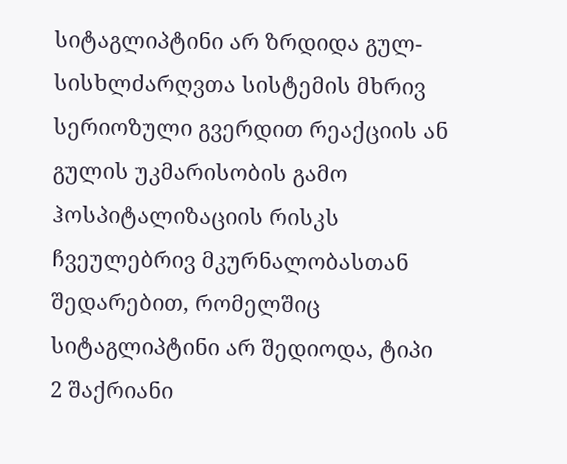სიტაგლიპტინი არ ზრდიდა გულ-სისხლძარღვთა სისტემის მხრივ სერიოზული გვერდით რეაქციის ან გულის უკმარისობის გამო ჰოსპიტალიზაციის რისკს ჩვეულებრივ მკურნალობასთან შედარებით, რომელშიც სიტაგლიპტინი არ შედიოდა, ტიპი 2 შაქრიანი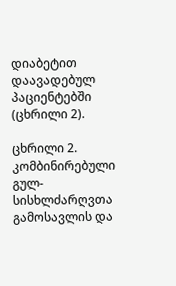დიაბეტით დაავადებულ პაციენტებში (ცხრილი 2).

ცხრილი 2. კომბინირებული გულ-სისხლძარღვთა გამოსავლის და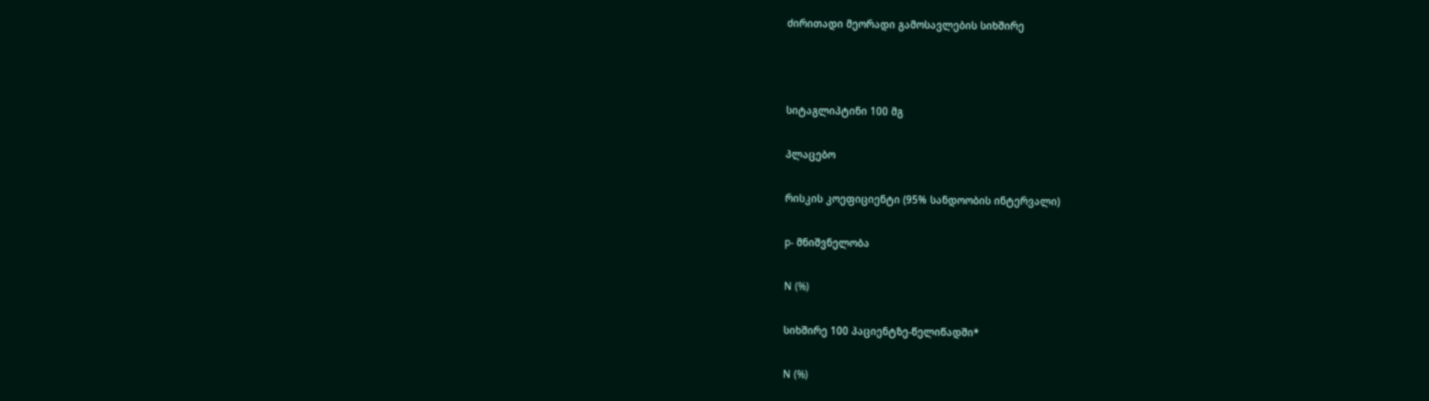ძირითადი მეორადი გამოსავლების სიხშირე



სიტაგლიპტინი 100 მგ

პლაცებო

რისკის კოეფიციენტი (95% სანდოობის ინტერვალი)

p- მნიშვნელობა

N (%)

სიხშირე 100 პაციენტზე-წელიწადში*

N (%)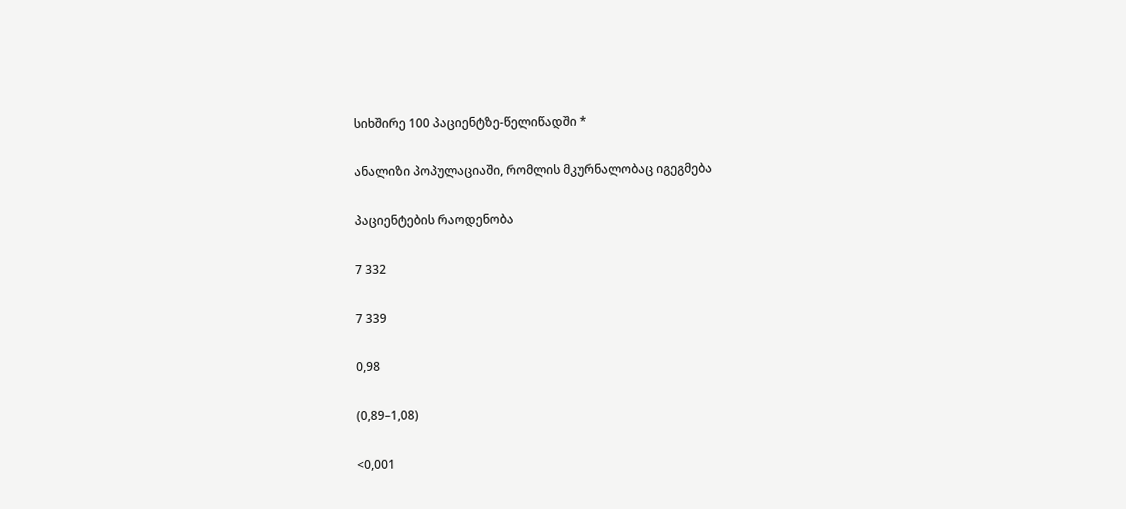სიხშირე 100 პაციენტზე-წელიწადში *

ანალიზი პოპულაციაში, რომლის მკურნალობაც იგეგმება

პაციენტების რაოდენობა

7 332

7 339

0,98

(0,89–1,08)

<0,001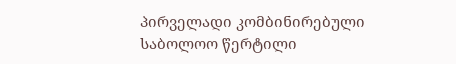პირველადი კომბინირებული საბოლოო წერტილი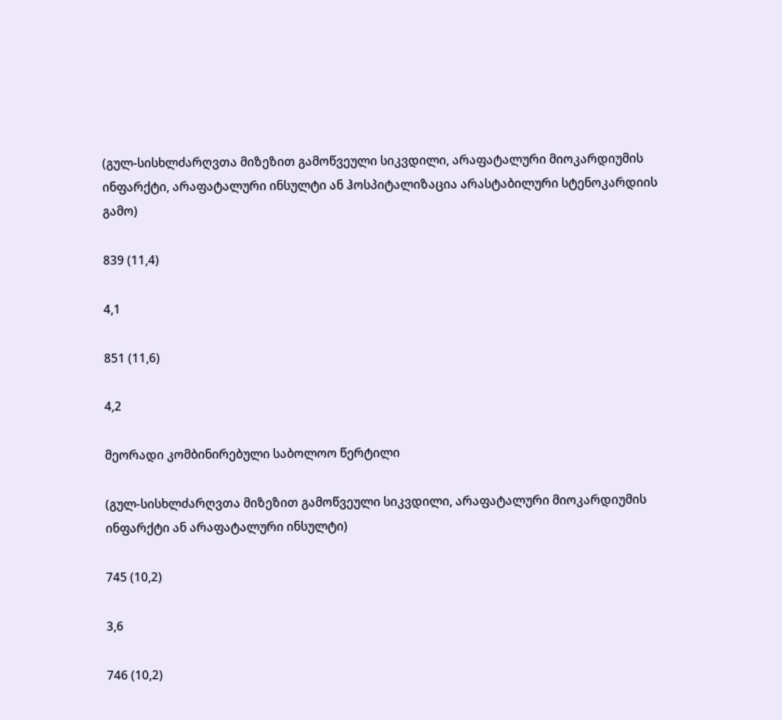(გულ-სისხლძარღვთა მიზეზით გამოწვეული სიკვდილი, არაფატალური მიოკარდიუმის ინფარქტი, არაფატალური ინსულტი ან ჰოსპიტალიზაცია არასტაბილური სტენოკარდიის გამო)

839 (11,4)

4,1

851 (11,6)

4,2

მეორადი კომბინირებული საბოლოო წერტილი

(გულ-სისხლძარღვთა მიზეზით გამოწვეული სიკვდილი, არაფატალური მიოკარდიუმის ინფარქტი ან არაფატალური ინსულტი)

745 (10,2)

3,6

746 (10,2)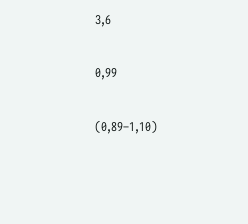3,6

0,99

(0,89–1,10)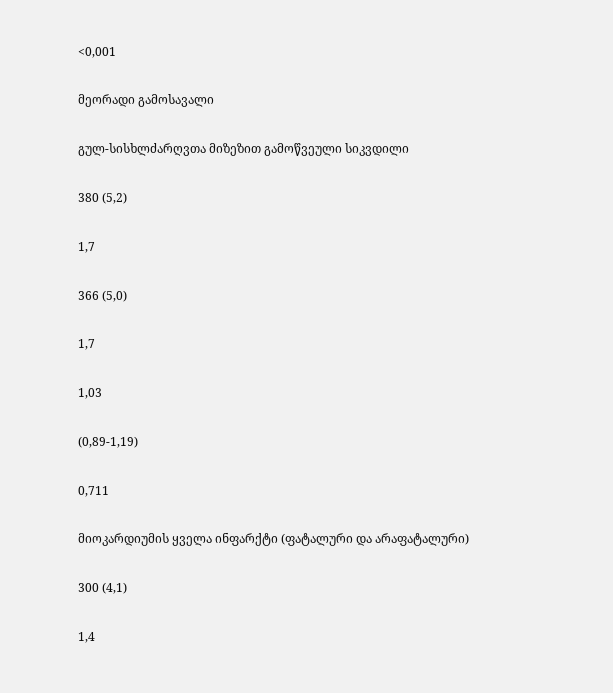<0,001

მეორადი გამოსავალი

გულ-სისხლძარღვთა მიზეზით გამოწვეული სიკვდილი

380 (5,2)

1,7

366 (5,0)

1,7

1,03

(0,89-1,19)

0,711

მიოკარდიუმის ყველა ინფარქტი (ფატალური და არაფატალური)

300 (4,1)

1,4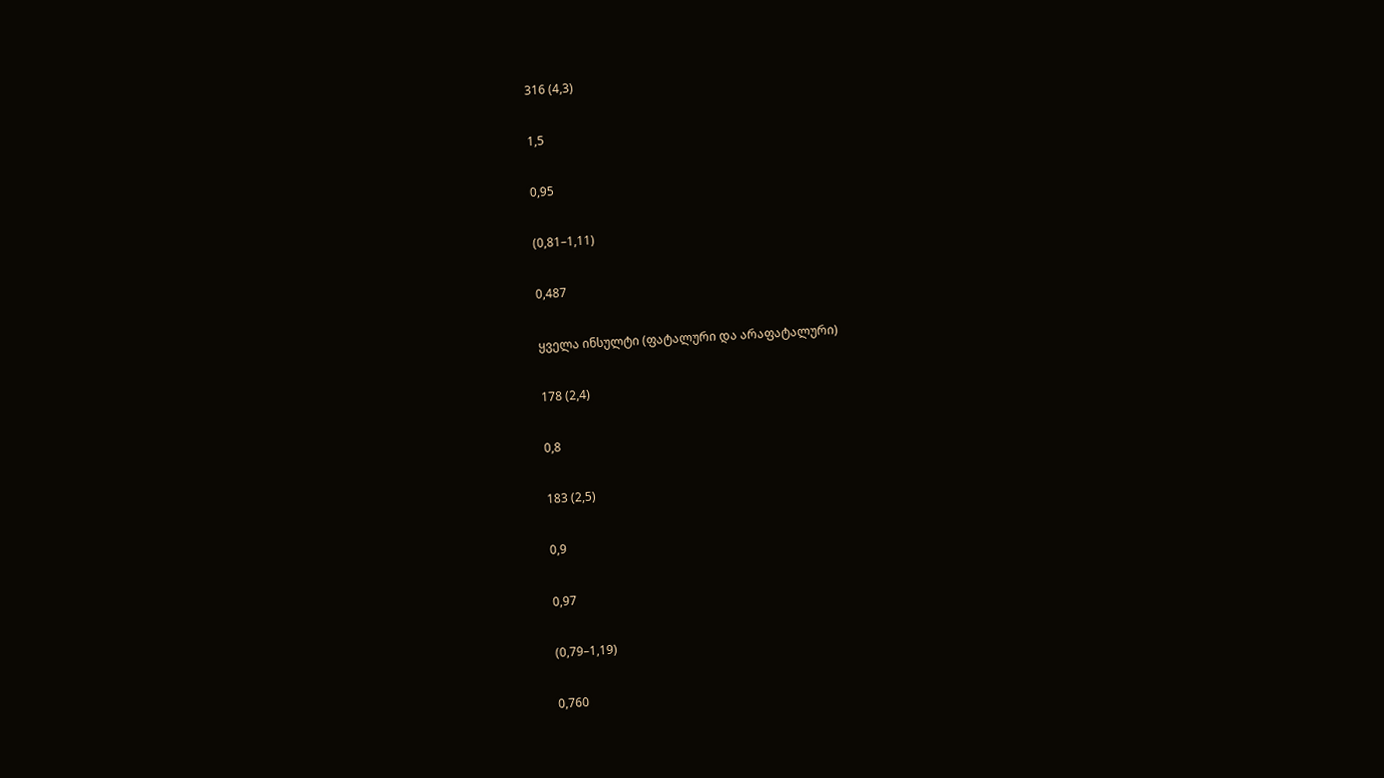316 (4,3)

1,5

0,95

(0,81–1,11)

0,487

ყველა ინსულტი (ფატალური და არაფატალური)

178 (2,4)

0,8

183 (2,5)

0,9

0,97

(0,79–1,19)

0,760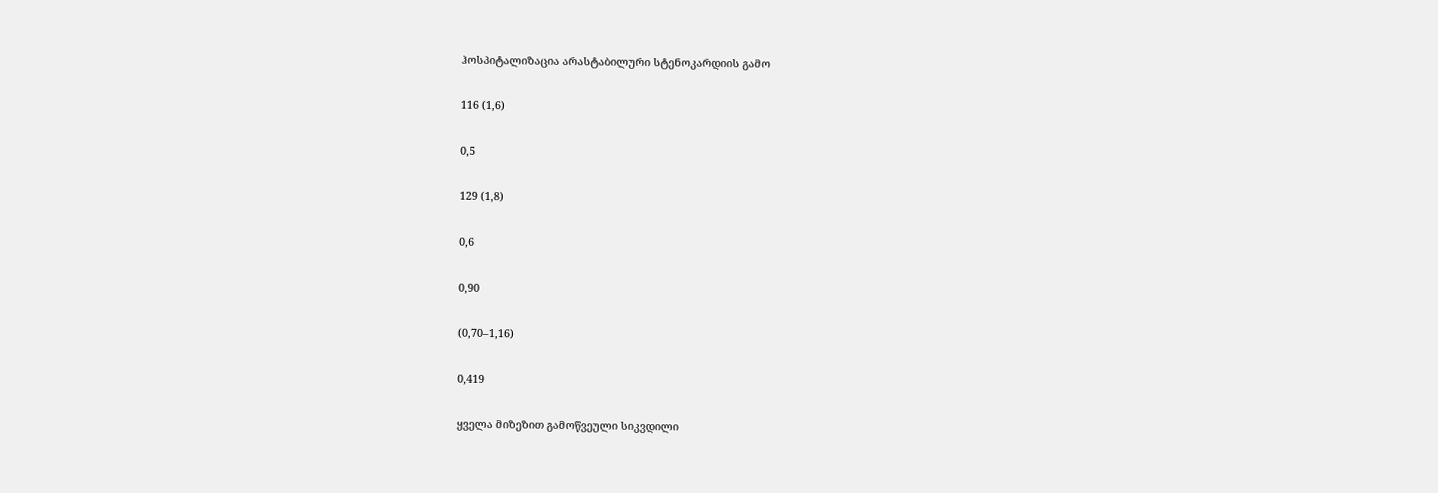ჰოსპიტალიზაცია არასტაბილური სტენოკარდიის გამო

116 (1,6)

0,5

129 (1,8)

0,6

0,90

(0,70–1,16)

0,419

ყველა მიზეზით გამოწვეული სიკვდილი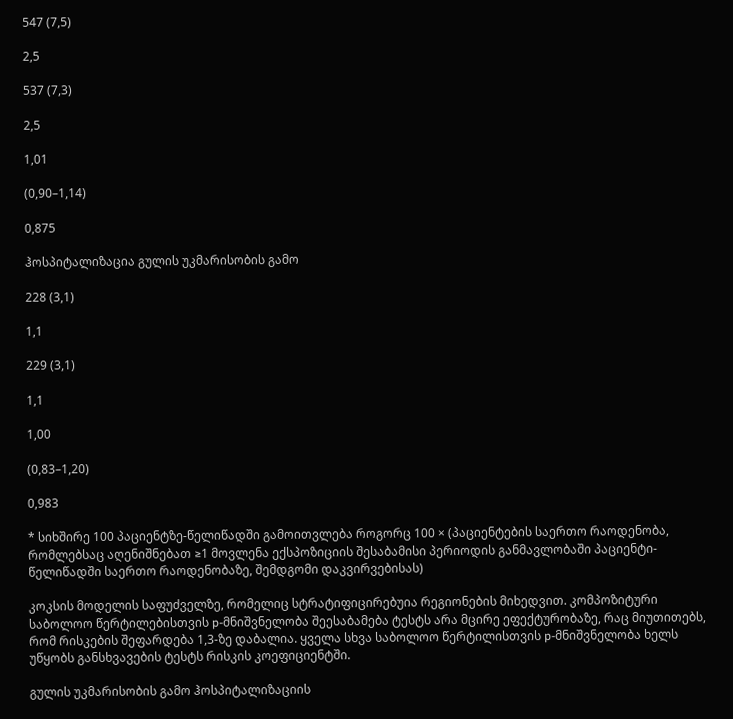547 (7,5)

2,5

537 (7,3)

2,5

1,01

(0,90–1,14)

0,875

ჰოსპიტალიზაცია გულის უკმარისობის გამო

228 (3,1)

1,1

229 (3,1)

1,1

1,00

(0,83–1,20)

0,983

* სიხშირე 100 პაციენტზე-წელიწადში გამოითვლება როგორც 100 × (პაციენტების საერთო რაოდენობა, რომლებსაც აღენიშნებათ ≥1 მოვლენა ექსპოზიციის შესაბამისი პერიოდის განმავლობაში პაციენტი-წელიწადში საერთო რაოდენობაზე, შემდგომი დაკვირვებისას)

კოკსის მოდელის საფუძველზე, რომელიც სტრატიფიცირებუია რეგიონების მიხედვით. კომპოზიტური საბოლოო წერტილებისთვის p-მნიშვნელობა შეესაბამება ტესტს არა მცირე ეფექტურობაზე, რაც მიუთითებს, რომ რისკების შეფარდება 1,3-ზე დაბალია. ყველა სხვა საბოლოო წერტილისთვის p-მნიშვნელობა ხელს უწყობს განსხვავების ტესტს რისკის კოეფიციენტში.

გულის უკმარისობის გამო ჰოსპიტალიზაციის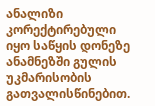ანალიზი კორექტირებული იყო საწყის დონეზე ანამნეზში გულის უკმარისობის გათვალისწინებით.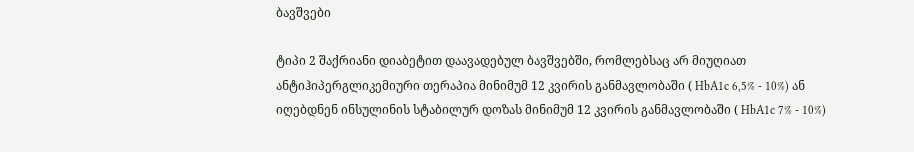ბავშვები

ტიპი 2 შაქრიანი დიაბეტით დაავადებულ ბავშვებში, რომლებსაც არ მიუღიათ ანტიჰიპერგლიკემიური თერაპია მინიმუმ 12 კვირის განმავლობაში ( HbA1c 6,5% - 10%) ან იღებდნენ ინსულინის სტაბილურ დოზას მინიმუმ 12 კვირის განმავლობაში ( HbA1c 7% - 10%)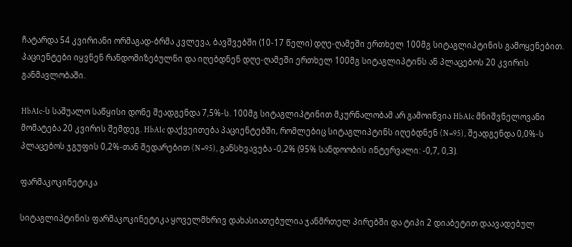ჩატარდა 54 კვირიანი ორმაგად-ბრმა კვლევა, ბავშვებში (10-17 წელი) დღე-ღამეში ერთხელ 100მგ სიტაგლიპტინის გამოყენებით. პაციენტები იყვნენ რანდომიზებულნი და იღებდნენ დღე-ღამეში ერთხელ 100მგ სიტაგლიპტინს ან პლაცებოს 20 კვირის განმავლობაში.

HbA1c-ს საშუალო საწყისი დონე შეადგენდა 7,5%-ს. 100მგ სიტაგლიპტინით მკურნალობამ არ გამოიწვია HbA1c მნიშვნელოვანი მომატება 20 კვირის შემდეგ. HbA1c დაქვეითება პაციენტებში, რომლებიც სიტაგლიპტინს იღებდნენ (N=95), შეადგენდა 0,0%-ს პლაცებოს ჯგუფის 0,2%-თან შედარებით (N=95), განსხვავება ‑0,2% (95% სანდოობის ინტერვალი: ‑0,7, 0,3).

ფარმაკოკინეტიკა

სიტაგლიპტინის ფარმაკოკინეტიკა ყოველმხრივ დახასიათებულია ჯანმრთელ პირებში და ტიპი 2 დიაბეტით დაავადებულ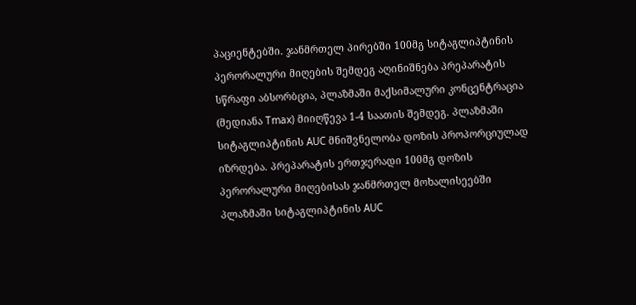პაციენტებში. ჯანმრთელ პირებში 100მგ სიტაგლიპტინის პერორალური მიღების შემდეგ აღინიშნება პრეპარატის სწრაფი აბსორბცია, პლაზმაში მაქსიმალური კონცენტრაცია (მედიანა Tmax) მიიღწევა 1-4 საათის შემდეგ. პლაზმაში სიტაგლიპტინის AUC მნიშვნელობა დოზის პროპორციულად იზრდება. პრეპარატის ერთჯერადი 100მგ დოზის პერორალური მიღებისას ჯანმრთელ მოხალისეებში პლაზმაში სიტაგლიპტინის AUC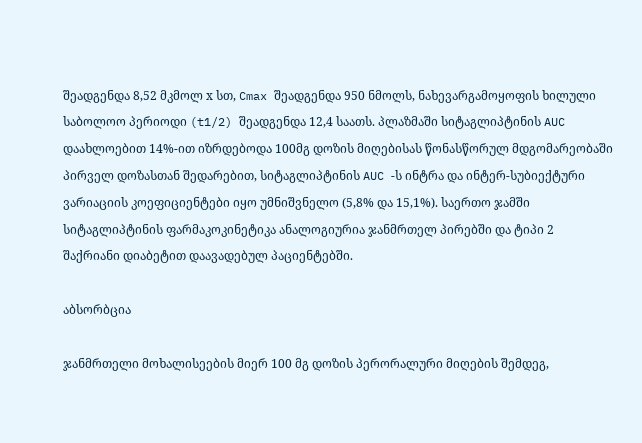შეადგენდა 8,52 მკმოლ х სთ, Cmax შეადგენდა 950 ნმოლს, ნახევარგამოყოფის ხილული საბოლოო პერიოდი (t1/2) შეადგენდა 12,4 საათს. პლაზმაში სიტაგლიპტინის AUC დაახლოებით 14%-ით იზრდებოდა 100მგ დოზის მიღებისას წონასწორულ მდგომარეობაში პირველ დოზასთან შედარებით, სიტაგლიპტინის AUC -ს ინტრა და ინტერ-სუბიექტური ვარიაციის კოეფიციენტები იყო უმნიშვნელო (5,8% და 15,1%). საერთო ჯამში სიტაგლიპტინის ფარმაკოკინეტიკა ანალოგიურია ჯანმრთელ პირებში და ტიპი 2 შაქრიანი დიაბეტით დაავადებულ პაციენტებში.

აბსორბცია

ჯანმრთელი მოხალისეების მიერ 100 მგ დოზის პერორალური მიღების შემდეგ,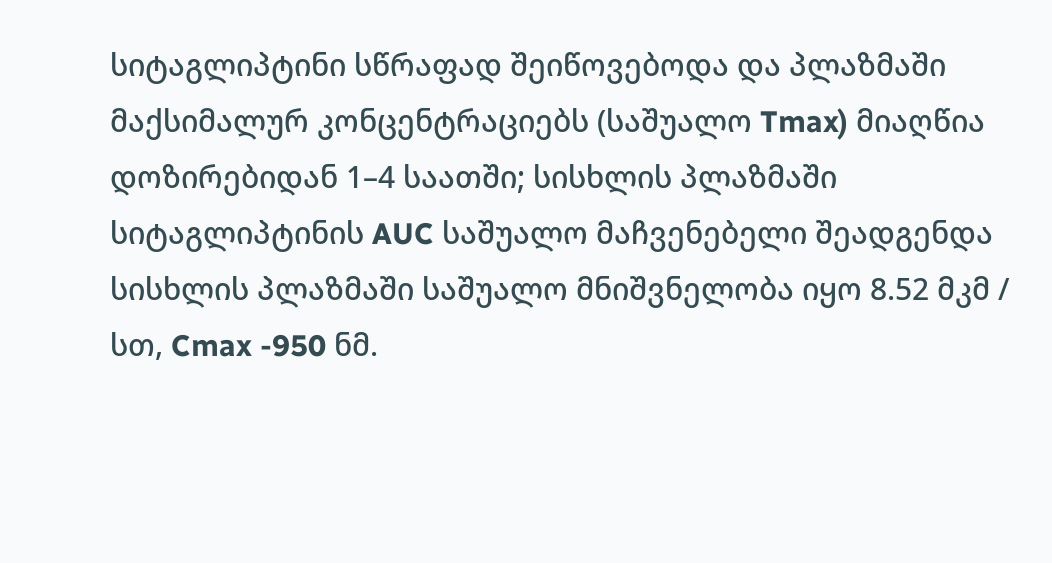სიტაგლიპტინი სწრაფად შეიწოვებოდა და პლაზმაში მაქსიმალურ კონცენტრაციებს (საშუალო Tmax) მიაღწია დოზირებიდან 1–4 საათში; სისხლის პლაზმაში სიტაგლიპტინის AUC საშუალო მაჩვენებელი შეადგენდა სისხლის პლაზმაში საშუალო მნიშვნელობა იყო 8.52 მკმ / სთ, Cmax -950 ნმ.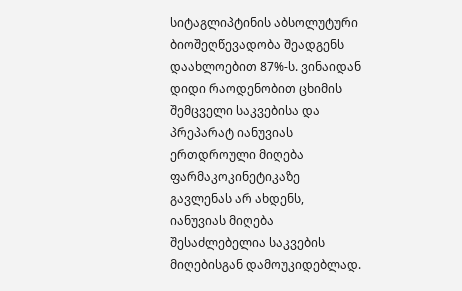სიტაგლიპტინის აბსოლუტური ბიოშეღწევადობა შეადგენს დაახლოებით 87%-ს. ვინაიდან დიდი რაოდენობით ცხიმის შემცველი საკვებისა და პრეპარატ იანუვიას ერთდროული მიღება ფარმაკოკინეტიკაზე გავლენას არ ახდენს, იანუვიას მიღება შესაძლებელია საკვების მიღებისგან დამოუკიდებლად.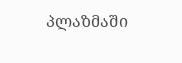პლაზმაში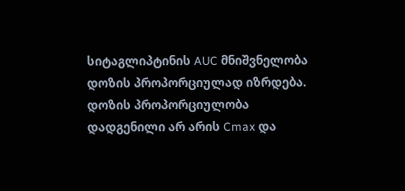სიტაგლიპტინის AUC მნიშვნელობა დოზის პროპორციულად იზრდება. დოზის პროპორციულობა დადგენილი არ არის Cmax და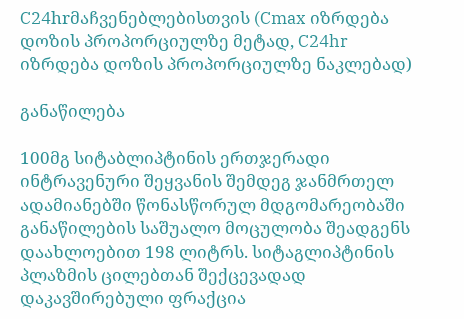C24hrმაჩვენებლებისთვის (Cmax იზრდება დოზის პროპორციულზე მეტად, C24hr იზრდება დოზის პროპორციულზე ნაკლებად)

განაწილება

100მგ სიტაბლიპტინის ერთჯერადი ინტრავენური შეყვანის შემდეგ ჯანმრთელ ადამიანებში წონასწორულ მდგომარეობაში განაწილების საშუალო მოცულობა შეადგენს დაახლოებით 198 ლიტრს. სიტაგლიპტინის პლაზმის ცილებთან შექცევადად დაკავშირებული ფრაქცია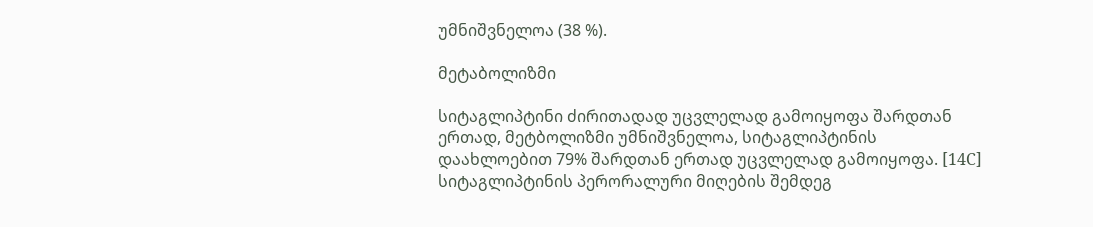უმნიშვნელოა (38 %).

მეტაბოლიზმი

სიტაგლიპტინი ძირითადად უცვლელად გამოიყოფა შარდთან ერთად, მეტბოლიზმი უმნიშვნელოა, სიტაგლიპტინის დაახლოებით 79% შარდთან ერთად უცვლელად გამოიყოფა. [14С] სიტაგლიპტინის პერორალური მიღების შემდეგ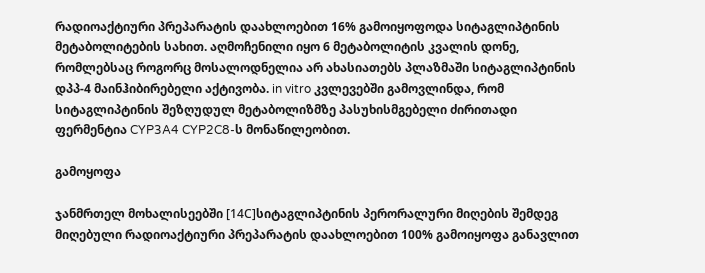რადიოაქტიური პრეპარატის დაახლოებით 16% გამოიყოფოდა სიტაგლიპტინის მეტაბოლიტების სახით. აღმოჩენილი იყო 6 მეტაბოლიტის კვალის დონე, რომლებსაც როგორც მოსალოდნელია არ ახასიათებს პლაზმაში სიტაგლიპტინის დპპ-4 მაინჰიბირებელი აქტივობა. in vitro კვლევებში გამოვლინდა, რომ სიტაგლიპტინის შეზღუდულ მეტაბოლიზმზე პასუხისმგებელი ძირითადი ფერმენტია CYP3A4 CYP2C8-ს მონაწილეობით.

გამოყოფა

ჯანმრთელ მოხალისეებში [14С]სიტაგლიპტინის პერორალური მიღების შემდეგ მიღებული რადიოაქტიური პრეპარატის დაახლოებით 100% გამოიყოფა განავლით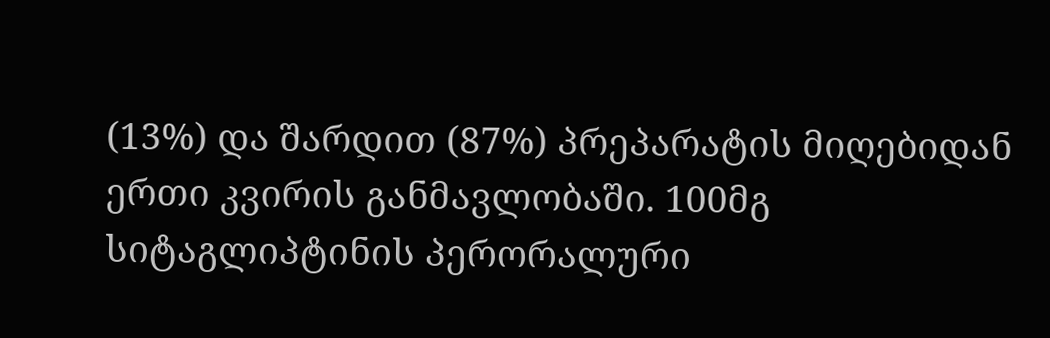(13%) და შარდით (87%) პრეპარატის მიღებიდან ერთი კვირის განმავლობაში. 100მგ სიტაგლიპტინის პერორალური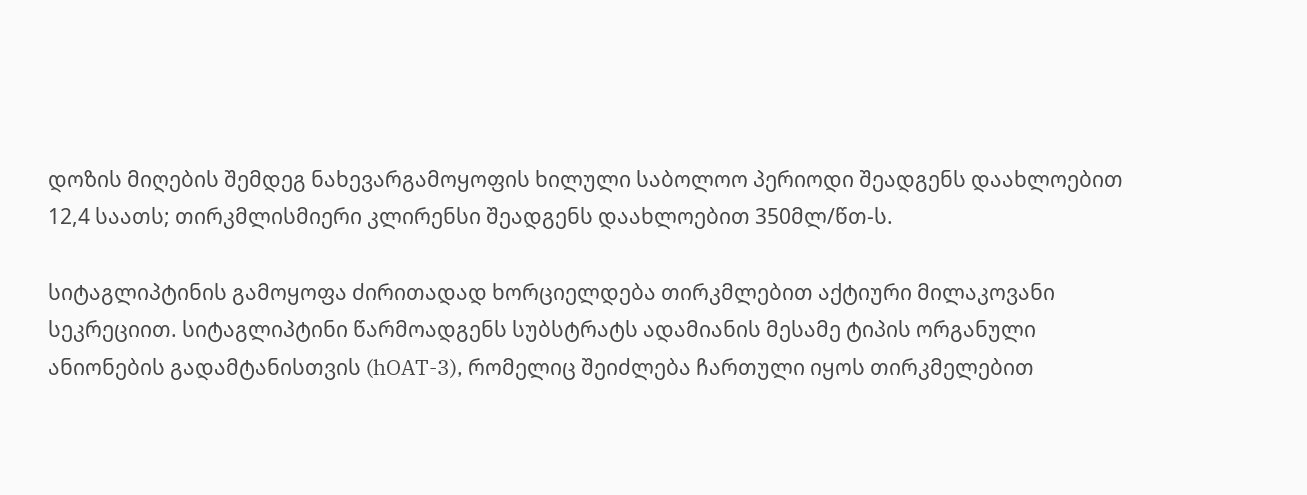დოზის მიღების შემდეგ ნახევარგამოყოფის ხილული საბოლოო პერიოდი შეადგენს დაახლოებით 12,4 საათს; თირკმლისმიერი კლირენსი შეადგენს დაახლოებით 350მლ/წთ-ს.

სიტაგლიპტინის გამოყოფა ძირითადად ხორციელდება თირკმლებით აქტიური მილაკოვანი სეკრეციით. სიტაგლიპტინი წარმოადგენს სუბსტრატს ადამიანის მესამე ტიპის ორგანული ანიონების გადამტანისთვის (hOAT-3), რომელიც შეიძლება ჩართული იყოს თირკმელებით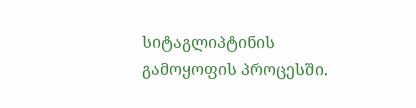სიტაგლიპტინის გამოყოფის პროცესში.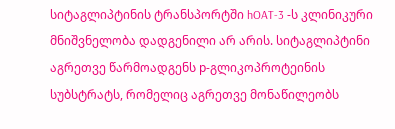სიტაგლიპტინის ტრანსპორტში hOAT-3 -ს კლინიკური მნიშვნელობა დადგენილი არ არის. სიტაგლიპტინი აგრეთვე წარმოადგენს р-გლიკოპროტეინის სუბსტრატს, რომელიც აგრეთვე მონაწილეობს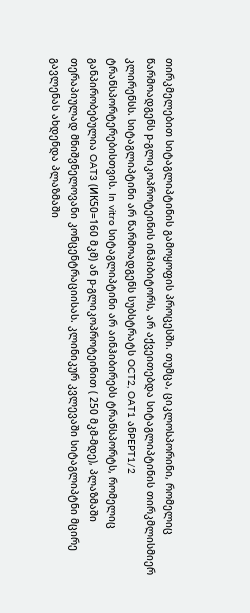თირკმელებით სიტაგლიპტინის გამოყოფის პროცესში. თუმცა, ციკლოსპორინი, რომელიც წარმოადგენს р-გლიკოპროტეინის ინჰიბიტორს, არ აქვეითებდა სიტაგლიპტინის თირკმლისმიერ კლირენსს. სიტაგლიპტინი არ წარმოადგენს სუბსტრატს OCT2, OAT1 ანPEPT1/2 ტრანსპორტერებისთვის. In vitro სიტაგლიპტინი არ აინჰიბირებს ტრანსპორტს, რომელიც განპირობებულია OAT3 (ИК50=160 მკმ) ან р-გლიკოპროტეინით ( 250 მკმ-მდე), პლაზმაში თერაპიულად მნიშვნელოვანი კონცენტრაციისას. კლინიკურ კვლევაში სიტაგლიპტნი მცირე გავლენას ახდენდა პლაზმაში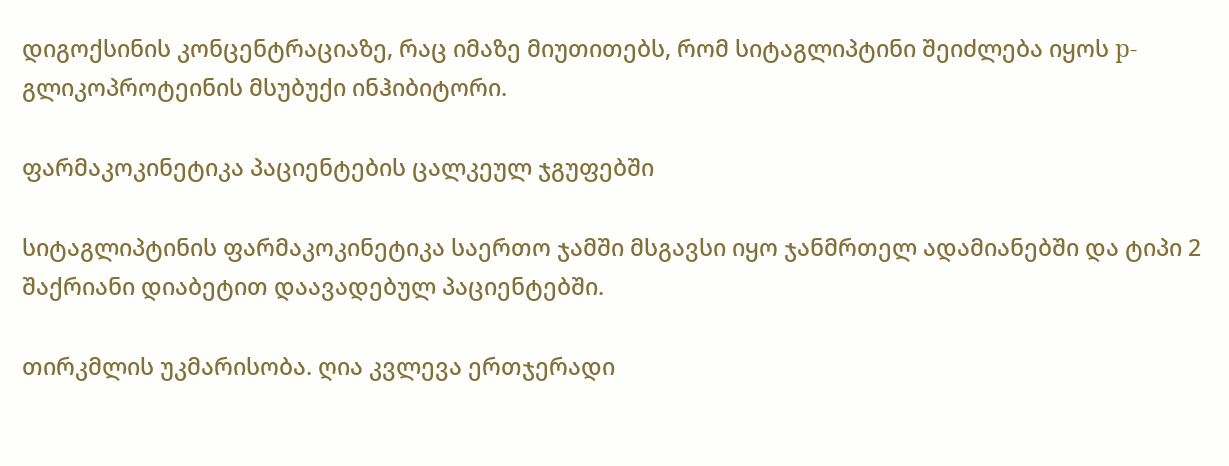დიგოქსინის კონცენტრაციაზე, რაც იმაზე მიუთითებს, რომ სიტაგლიპტინი შეიძლება იყოს р-გლიკოპროტეინის მსუბუქი ინჰიბიტორი.

ფარმაკოკინეტიკა პაციენტების ცალკეულ ჯგუფებში

სიტაგლიპტინის ფარმაკოკინეტიკა საერთო ჯამში მსგავსი იყო ჯანმრთელ ადამიანებში და ტიპი 2 შაქრიანი დიაბეტით დაავადებულ პაციენტებში.

თირკმლის უკმარისობა. ღია კვლევა ერთჯერადი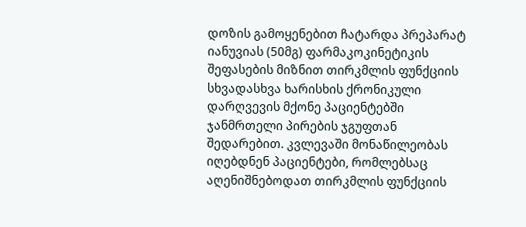დოზის გამოყენებით ჩატარდა პრეპარატ იანუვიას (50მგ) ფარმაკოკინეტიკის შეფასების მიზნით თირკმლის ფუნქციის სხვადასხვა ხარისხის ქრონიკული დარღვევის მქონე პაციენტებში ჯანმრთელი პირების ჯგუფთან შედარებით. კვლევაში მონაწილეობას იღებდნენ პაციენტები, რომლებსაც აღენიშნებოდათ თირკმლის ფუნქციის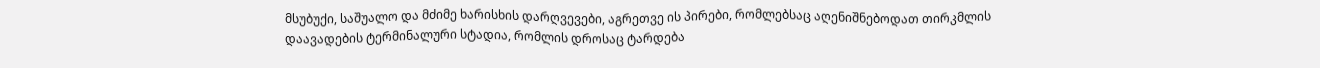მსუბუქი, საშუალო და მძიმე ხარისხის დარღვევები, აგრეთვე ის პირები, რომლებსაც აღენიშნებოდათ თირკმლის დაავადების ტერმინალური სტადია, რომლის დროსაც ტარდება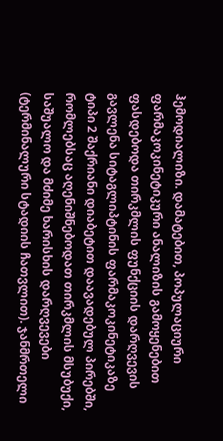ჰემოდიალიზი. დამატებით, პოპულაციური ფარმაკოკინეტიკური ანალიზის გამოყენებით ფასდებოდა თირკმლის ფუნქციის დარღვევის გავლენა სიტაგლიპტინის ფარმაკოკინეტიკაზე ტიპი 2 შაქრიანი დიაბეტით დაავადებულ პირებში, რომლებსაც აღენიშნებოდათ თირკმლის მსუბუქი, საშუალო და მძიმე ხარისხის დარღვევები (ტერმინალური სტადიის ჩათვლით). ჯანმრთელი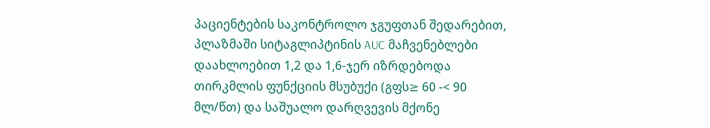პაციენტების საკონტროლო ჯგუფთან შედარებით, პლაზმაში სიტაგლიპტინის AUC მაჩვენებლები დაახლოებით 1,2 და 1,6-ჯერ იზრდებოდა თირკმლის ფუნქციის მსუბუქი (გფს≥ 60 -< 90 მლ/წთ) და საშუალო დარღვევის მქონე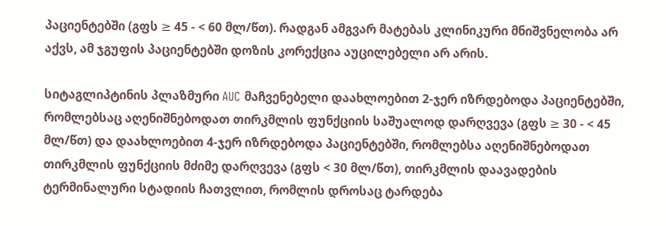პაციენტებში (გფს ≥ 45 - < 60 მლ/წთ). რადგან ამგვარ მატებას კლინიკური მნიშვნელობა არ აქვს, ამ ჯგუფის პაციენტებში დოზის კორექცია აუცილებელი არ არის.

სიტაგლიპტინის პლაზმური AUC მაჩვენებელი დაახლოებით 2-ჯერ იზრდებოდა პაციენტებში, რომლებსაც აღენიშნებოდათ თირკმლის ფუნქციის საშუალოდ დარღვევა (გფს ≥ 30 - < 45 მლ/წთ) და დაახლოებით 4-ჯერ იზრდებოდა პაციენტებში, რომლებსა აღენიშნებოდათ თირკმლის ფუნქციის მძიმე დარღვევა (გფს < 30 მლ/წთ), თირკმლის დაავადების ტერმინალური სტადიის ჩათვლით, რომლის დროსაც ტარდება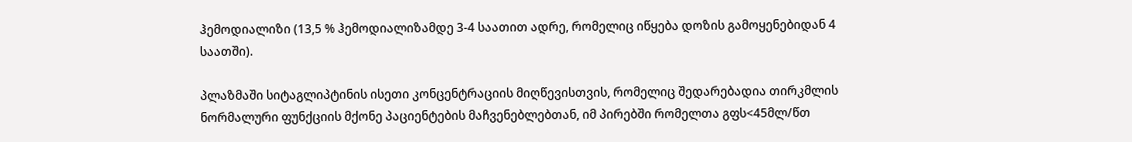ჰემოდიალიზი (13,5 % ჰემოდიალიზამდე 3-4 საათით ადრე, რომელიც იწყება დოზის გამოყენებიდან 4 საათში).

პლაზმაში სიტაგლიპტინის ისეთი კონცენტრაციის მიღწევისთვის, რომელიც შედარებადია თირკმლის ნორმალური ფუნქციის მქონე პაციენტების მაჩვენებლებთან, იმ პირებში რომელთა გფს<45მლ/წთ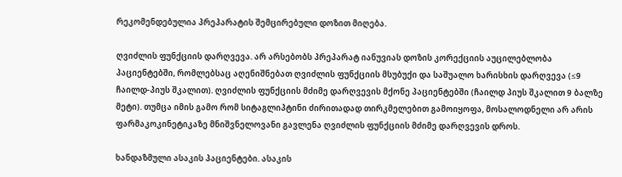რეკომენდებულია პრეპარატის შემცირებული დოზით მიღება.

ღვიძლის ფუნქციის დარღვევა. არ არსებობს პრეპარატ იანუვიას დოზის კორექციის აუცილებლობა პაციენტებში, რომლებსაც აღენიშნებათ ღვიძლის ფუნქციის მსუბუქი და საშუალო ხარისხის დარღვევა (≤9 ჩაილდ-პიუს შკალით). ღვიძლის ფუნქციის მძიმე დარღვევის მქონე პაციენტებში (ჩაილდ პიუს შკალით 9 ბალზე მეტი). თუმცა იმის გამო რომ სიტაგლიპტინი ძირითადად თირკმელებით გამოიყოფა, მოსალოდნელი არ არის ფარმაკოკინეტიკაზე მნიშვნელოვანი გავლენა ღვიძლის ფუნქციის მძიმე დარღვევის დროს.

ხანდაზმული ასაკის პაციენტები. ასაკის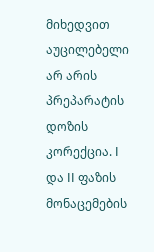მიხედვით აუცილებელი არ არის პრეპარატის დოზის კორექცია. I და II ფაზის მონაცემების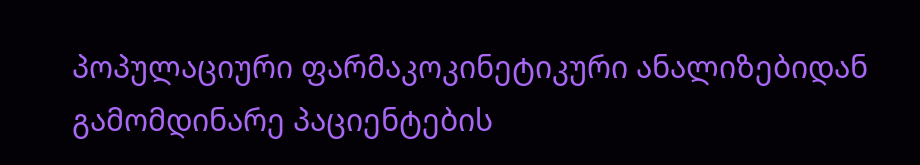პოპულაციური ფარმაკოკინეტიკური ანალიზებიდან გამომდინარე პაციენტების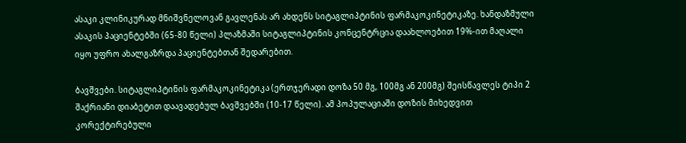ასაკი კლინიკურად მნიშვნელოვან გავლენას არ ახდენს სიტაგლიპტინის ფარმაკოკინეტიკაზე. ხანდაზმული ასაკის პაციენტებში (65-80 წელი) პლაზმაში სიტაგლიპტინის კონცენტრცია დაახლოებით 19%-ით მაღალი იყო უფრო ახალგაზრდა პაციენტებთან შედარებით.

ბავშვები. სიტაგლიპტინის ფარმაკოკინეტიკა (ერთჯერადი დოზა 50 მგ, 100მგ ან 200მგ) შეისწავლეს ტიპი 2 შაქრიანი დიაბეტით დაავადებულ ბავშვებში (10-17 წელი). ამ პოპულაციაში დოზის მიხედვით კორექტირებული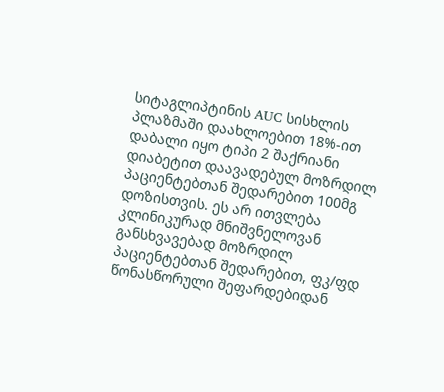სიტაგლიპტინის AUC სისხლის პლაზმაში დაახლოებით 18%-ით დაბალი იყო ტიპი 2 შაქრიანი დიაბეტით დაავადებულ მოზრდილ პაციენტებთან შედარებით 100მგ დოზისთვის. ეს არ ითვლება კლინიკურად მნიშვნელოვან განსხვავებად მოზრდილ პაციენტებთან შედარებით, ფკ/ფდ წონასწორული შეფარდებიდან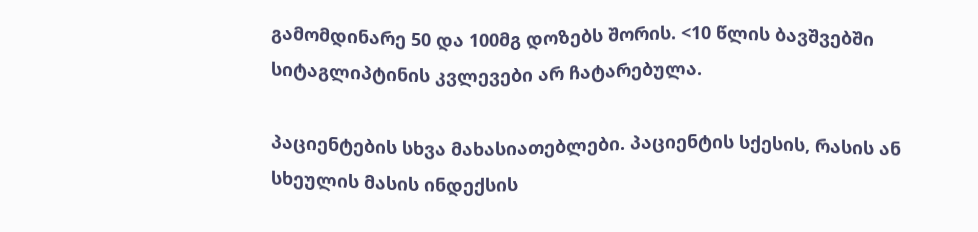გამომდინარე 50 და 100მგ დოზებს შორის. <10 წლის ბავშვებში სიტაგლიპტინის კვლევები არ ჩატარებულა.

პაციენტების სხვა მახასიათებლები. პაციენტის სქესის, რასის ან სხეულის მასის ინდექსის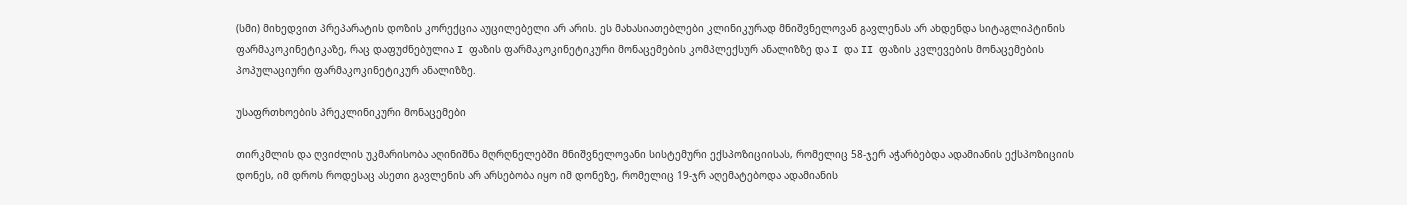(სმი) მიხედვით პრეპარატის დოზის კორექცია აუცილებელი არ არის. ეს მახასიათებლები კლინიკურად მნიშვნელოვან გავლენას არ ახდენდა სიტაგლიპტინის ფარმაკოკინეტიკაზე, რაც დაფუძნებულია I ფაზის ფარმაკოკინეტიკური მონაცემების კომპლექსურ ანალიზზე და I და II ფაზის კვლევების მონაცემების პოპულაციური ფარმაკოკინეტიკურ ანალიზზე.

უსაფრთხოების პრეკლინიკური მონაცემები

თირკმლის და ღვიძლის უკმარისობა აღინიშნა მღრღნელებში მნიშვნელოვანი სისტემური ექსპოზიციისას, რომელიც 58-ჯერ აჭარბებდა ადამიანის ექსპოზიციის დონეს, იმ დროს როდესაც ასეთი გავლენის არ არსებობა იყო იმ დონეზე, რომელიც 19-ჯრ აღემატებოდა ადამიანის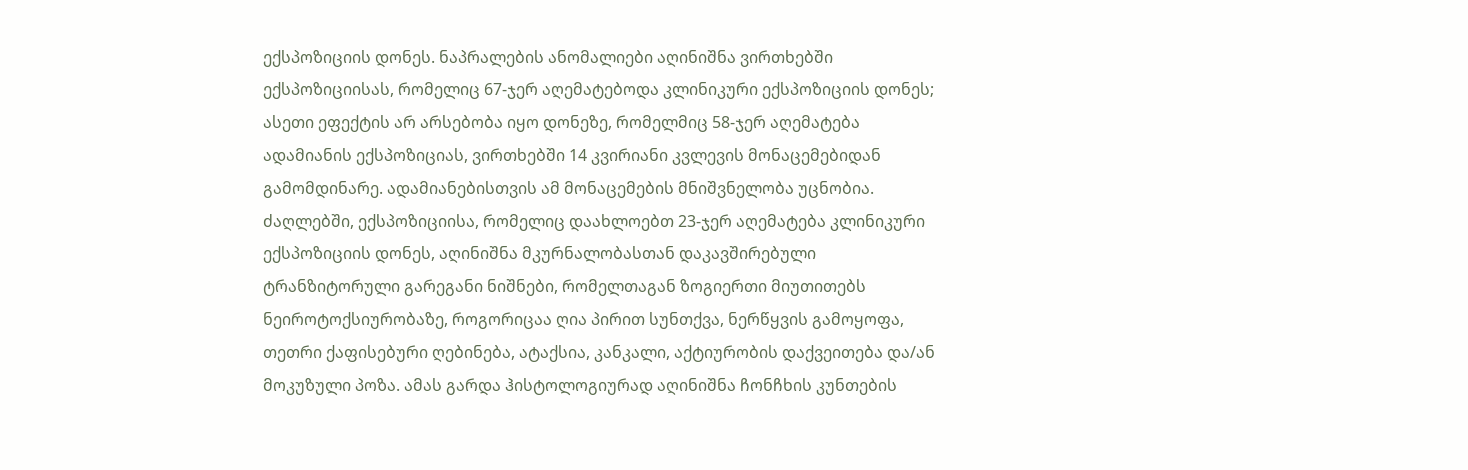ექსპოზიციის დონეს. ნაპრალების ანომალიები აღინიშნა ვირთხებში ექსპოზიციისას, რომელიც 67-ჯერ აღემატებოდა კლინიკური ექსპოზიციის დონეს; ასეთი ეფექტის არ არსებობა იყო დონეზე, რომელმიც 58-ჯერ აღემატება ადამიანის ექსპოზიციას, ვირთხებში 14 კვირიანი კვლევის მონაცემებიდან გამომდინარე. ადამიანებისთვის ამ მონაცემების მნიშვნელობა უცნობია. ძაღლებში, ექსპოზიციისა, რომელიც დაახლოებთ 23-ჯერ აღემატება კლინიკური ექსპოზიციის დონეს, აღინიშნა მკურნალობასთან დაკავშირებული ტრანზიტორული გარეგანი ნიშნები, რომელთაგან ზოგიერთი მიუთითებს ნეიროტოქსიურობაზე, როგორიცაა ღია პირით სუნთქვა, ნერწყვის გამოყოფა, თეთრი ქაფისებური ღებინება, ატაქსია, კანკალი, აქტიურობის დაქვეითება და/ან მოკუზული პოზა. ამას გარდა ჰისტოლოგიურად აღინიშნა ჩონჩხის კუნთების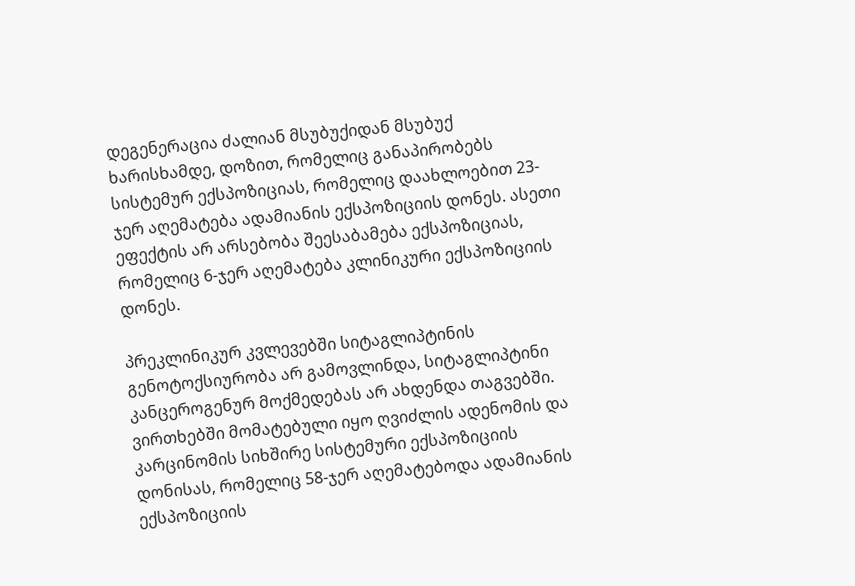დეგენერაცია ძალიან მსუბუქიდან მსუბუქ ხარისხამდე, დოზით, რომელიც განაპირობებს სისტემურ ექსპოზიციას, რომელიც დაახლოებით 23-ჯერ აღემატება ადამიანის ექსპოზიციის დონეს. ასეთი ეფექტის არ არსებობა შეესაბამება ექსპოზიციას, რომელიც 6-ჯერ აღემატება კლინიკური ექსპოზიციის დონეს.

პრეკლინიკურ კვლევებში სიტაგლიპტინის გენოტოქსიურობა არ გამოვლინდა, სიტაგლიპტინი კანცეროგენურ მოქმედებას არ ახდენდა თაგვებში. ვირთხებში მომატებული იყო ღვიძლის ადენომის და კარცინომის სიხშირე სისტემური ექსპოზიციის დონისას, რომელიც 58-ჯერ აღემატებოდა ადამიანის ექსპოზიციის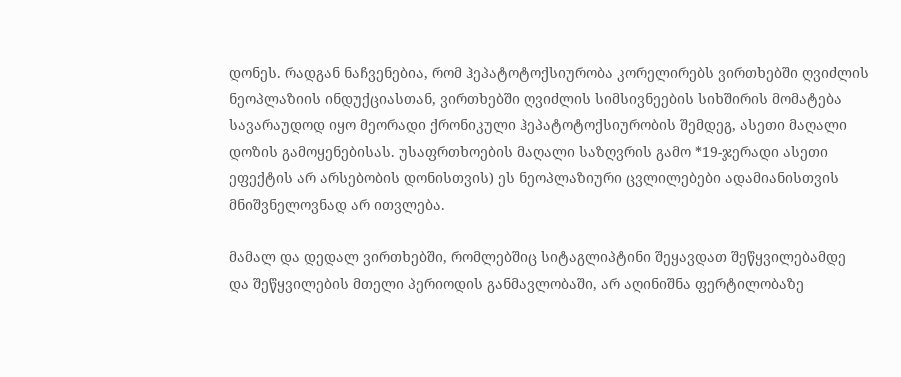დონეს. რადგან ნაჩვენებია, რომ ჰეპატოტოქსიურობა კორელირებს ვირთხებში ღვიძლის ნეოპლაზიის ინდუქციასთან, ვირთხებში ღვიძლის სიმსივნეების სიხშირის მომატება სავარაუდოდ იყო მეორადი ქრონიკული ჰეპატოტოქსიურობის შემდეგ, ასეთი მაღალი დოზის გამოყენებისას. უსაფრთხოების მაღალი საზღვრის გამო *19-ჯერადი ასეთი ეფექტის არ არსებობის დონისთვის) ეს ნეოპლაზიური ცვლილებები ადამიანისთვის მნიშვნელოვნად არ ითვლება.

მამალ და დედალ ვირთხებში, რომლებშიც სიტაგლიპტინი შეყავდათ შეწყვილებამდე და შეწყვილების მთელი პერიოდის განმავლობაში, არ აღინიშნა ფერტილობაზე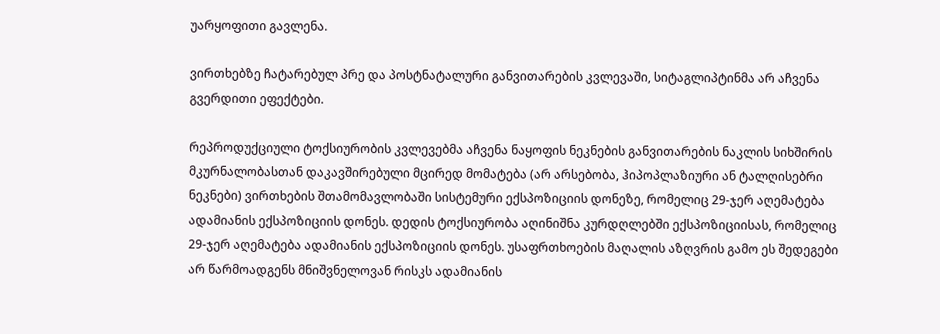უარყოფითი გავლენა.

ვირთხებზე ჩატარებულ პრე და პოსტნატალური განვითარების კვლევაში, სიტაგლიპტინმა არ აჩვენა გვერდითი ეფექტები.

რეპროდუქციული ტოქსიურობის კვლევებმა აჩვენა ნაყოფის ნეკნების განვითარების ნაკლის სიხშირის მკურნალობასთან დაკავშირებული მცირედ მომატება (არ არსებობა, ჰიპოპლაზიური ან ტალღისებრი ნეკნები) ვირთხების შთამომავლობაში სისტემური ექსპოზიციის დონეზე, რომელიც 29-ჯერ აღემატება ადამიანის ექსპოზიციის დონეს. დედის ტოქსიურობა აღინიშნა კურდღლებში ექსპოზიციისას, რომელიც 29-ჯერ აღემატება ადამიანის ექსპოზიციის დონეს. უსაფრთხოების მაღალის აზღვრის გამო ეს შედეგები არ წარმოადგენს მნიშვნელოვან რისკს ადამიანის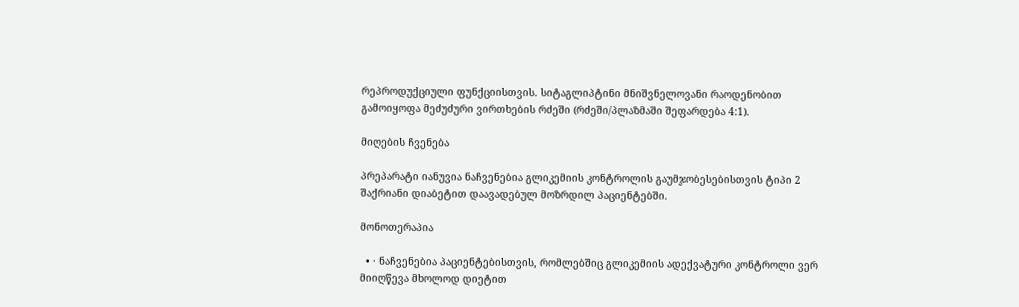რეპროდუქციული ფუნქციისთვის. სიტაგლიპტინი მნიშვნელოვანი რაოდენობით გამოიყოფა მეძუძური ვირთხების რძეში (რძეში/პლაზმაში შეფარდება 4:1).

მიღების ჩვენება

პრეპარატი იანუვია ნაჩვენებია გლიკემიის კონტროლის გაუმჯობესებისთვის ტიპი 2 შაქრიანი დიაბეტით დაავადებულ მოზრდილ პაციენტებში.

მონოთერაპია

  • · ნაჩვენებია პაციენტებისთვის, რომლებშიც გლიკემიის ადექვატური კონტროლი ვერ მიიღწევა მხოლოდ დიეტით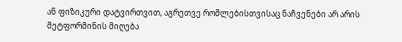ან ფიზიკური დატვირთვით, აგრეთვე რომლებისთვისაც ნაჩვენები არ არის მეტფორმინის მიღება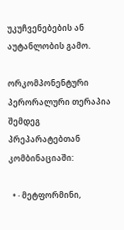უკუჩვენებების ან აუტანლობის გამო.

ორკომპონენტური პერორალური თერაპია შემდეგ პრეპარატებთან კომბინაციაში:

  • · მეტფორმინი,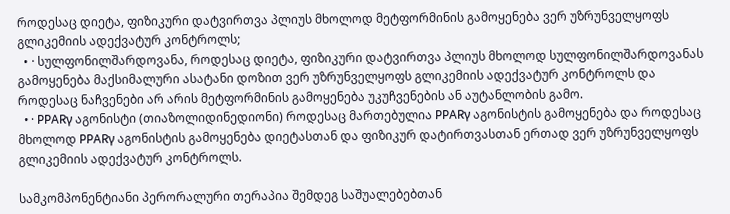როდესაც დიეტა, ფიზიკური დატვირთვა პლიუს მხოლოდ მეტფორმინის გამოყენება ვერ უზრუნველყოფს გლიკემიის ადექვატურ კონტროლს;
  • · სულფონილშარდოვანა, როდესაც დიეტა, ფიზიკური დატვირთვა პლიუს მხოლოდ სულფონილშარდოვანას გამოყენება მაქსიმალური ასატანი დოზით ვერ უზრუნველყოფს გლიკემიის ადექვატურ კონტროლს და როდესაც ნაჩვენები არ არის მეტფორმინის გამოყენება უკუჩვენების ან აუტანლობის გამო.
  • · PPARγ აგონისტი (თიაზოლიდინედიონი) როდესაც მართებულია PPARγ აგონისტის გამოყენება და როდესაც მხოლოდ PPARγ აგონისტის გამოყენება დიეტასთან და ფიზიკურ დატირთვასთან ერთად ვერ უზრუნველყოფს გლიკემიის ადექვატურ კონტროლს.

სამკომპონენტიანი პერორალური თერაპია შემდეგ საშუალებებთან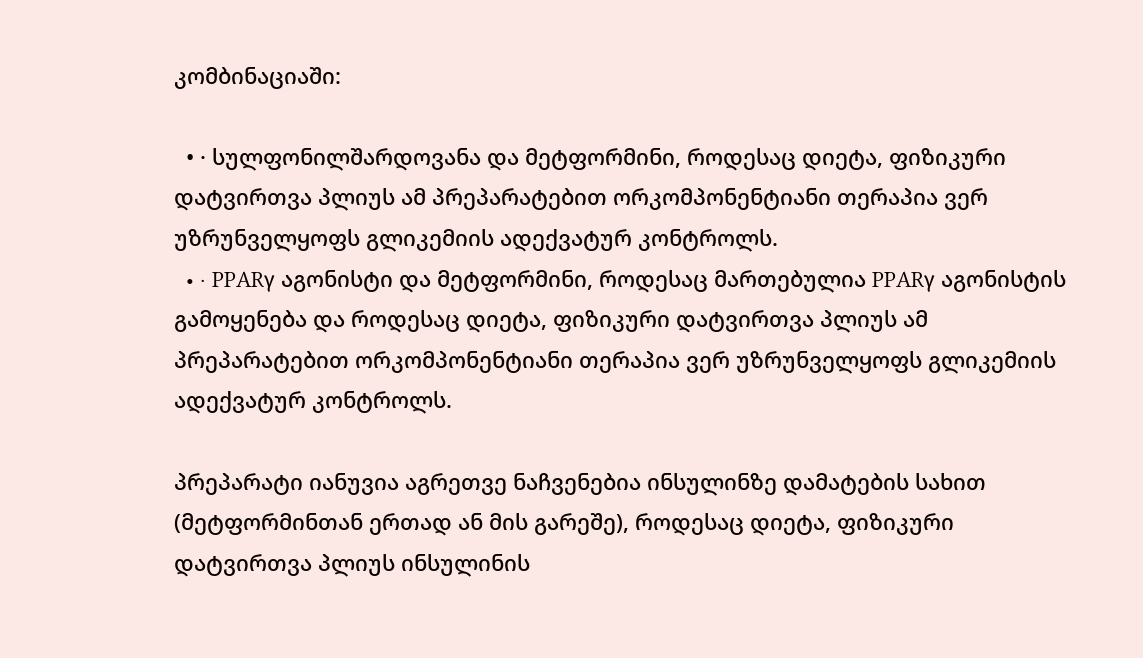კომბინაციაში:

  • · სულფონილშარდოვანა და მეტფორმინი, როდესაც დიეტა, ფიზიკური დატვირთვა პლიუს ამ პრეპარატებით ორკომპონენტიანი თერაპია ვერ უზრუნველყოფს გლიკემიის ადექვატურ კონტროლს.
  • · PPARγ აგონისტი და მეტფორმინი, როდესაც მართებულია PPARγ აგონისტის გამოყენება და როდესაც დიეტა, ფიზიკური დატვირთვა პლიუს ამ პრეპარატებით ორკომპონენტიანი თერაპია ვერ უზრუნველყოფს გლიკემიის ადექვატურ კონტროლს.

პრეპარატი იანუვია აგრეთვე ნაჩვენებია ინსულინზე დამატების სახით (მეტფორმინთან ერთად ან მის გარეშე), როდესაც დიეტა, ფიზიკური დატვირთვა პლიუს ინსულინის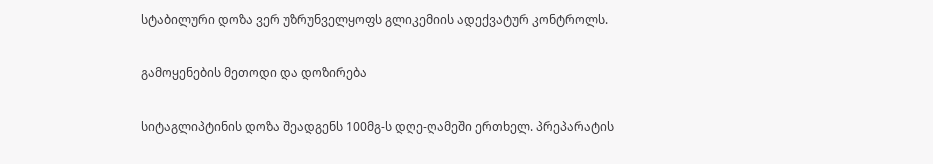სტაბილური დოზა ვერ უზრუნველყოფს გლიკემიის ადექვატურ კონტროლს.

გამოყენების მეთოდი და დოზირება

სიტაგლიპტინის დოზა შეადგენს 100მგ-ს დღე-ღამეში ერთხელ. პრეპარატის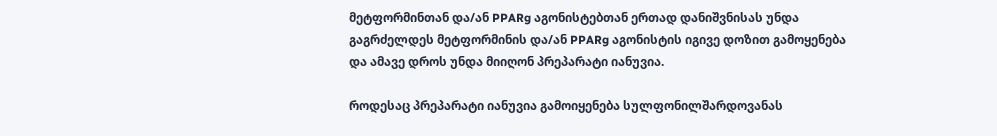მეტფორმინთან და/ან PPARg აგონისტებთან ერთად დანიშვნისას უნდა გაგრძელდეს მეტფორმინის და/ან PPARg აგონისტის იგივე დოზით გამოყენება და ამავე დროს უნდა მიიღონ პრეპარატი იანუვია.

როდესაც პრეპარატი იანუვია გამოიყენება სულფონილშარდოვანას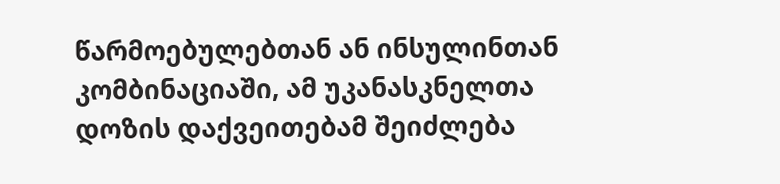წარმოებულებთან ან ინსულინთან კომბინაციაში, ამ უკანასკნელთა დოზის დაქვეითებამ შეიძლება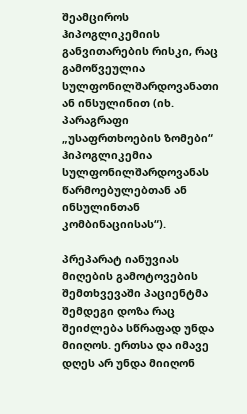შეამციროს ჰიპოგლიკემიის განვითარების რისკი, რაც გამოწვეულია სულფონილშარდოვანათი ან ინსულინით (იხ. პარაგრაფი „უსაფრთხოების ზომები“ ჰიპოგლიკემია სულფონილშარდოვანას წარმოებულებთან ან ინსულინთან კომბინაციისას“).

პრეპარატ იანუვიას მიღების გამოტოვების შემთხვევაში პაციენტმა შემდეგი დოზა რაც შეიძლება სწრაფად უნდა მიიღოს. ერთსა და იმავე დღეს არ უნდა მიიღონ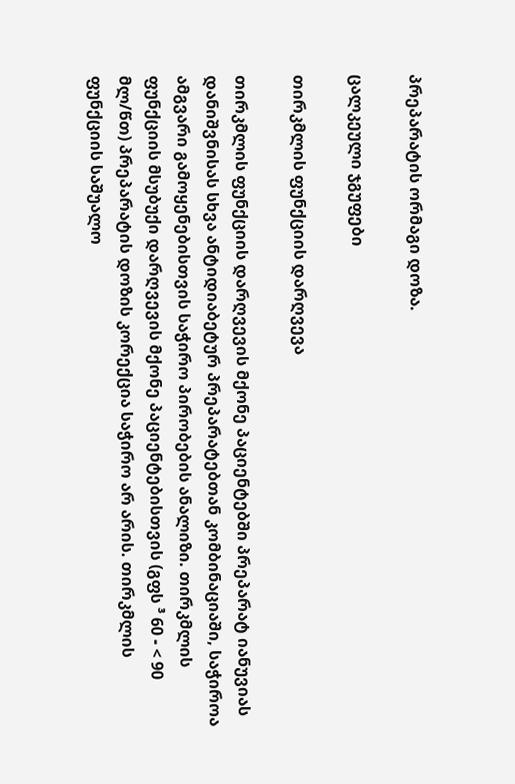პრეპარატის ორმაგი დოზა.

ცალკეული ჯგუფები

თირკმლის ფუნქციის დარღვევა

თირკმლის ფუნქციის დარღვევის მქონე პაციენტებში პრეპარატ იანუვიას დანიშვნისას სხვა ანტიდიაბეტურ პრეპარატებთან კომბინაციაში, საჭიროა ამგვარი გამოყენებისთვის საჭირო პირობების ანალიზი. თირკმლის ფუნქციის მსუბუქი დარღვევის მქონე პაციენტებისთვის (გფს ³ 60 - < 90 მლ/წთ) პრეპარატის დოზის კორექცია საჭირო არ არის. თირკმლის ფუნქციის საშუალო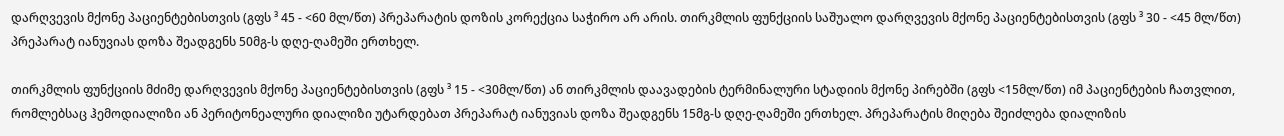დარღვევის მქონე პაციენტებისთვის (გფს ³ 45 - <60 მლ/წთ) პრეპარატის დოზის კორექცია საჭირო არ არის. თირკმლის ფუნქციის საშუალო დარღვევის მქონე პაციენტებისთვის (გფს ³ 30 - <45 მლ/წთ) პრეპარატ იანუვიას დოზა შეადგენს 50მგ-ს დღე-ღამეში ერთხელ.

თირკმლის ფუნქციის მძიმე დარღვევის მქონე პაციენტებისთვის (გფს ³ 15 - <30მლ/წთ) ან თირკმლის დაავადების ტერმინალური სტადიის მქონე პირებში (გფს <15მლ/წთ) იმ პაციენტების ჩათვლით, რომლებსაც ჰემოდიალიზი ან პერიტონეალური დიალიზი უტარდებათ პრეპარატ იანუვიას დოზა შეადგენს 15მგ-ს დღე-ღამეში ერთხელ. პრეპარატის მიღება შეიძლება დიალიზის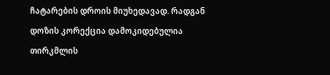ჩატარების დროის მიუხედავად. რადგან დოზის კორექცია დამოკიდებულია თირკმლის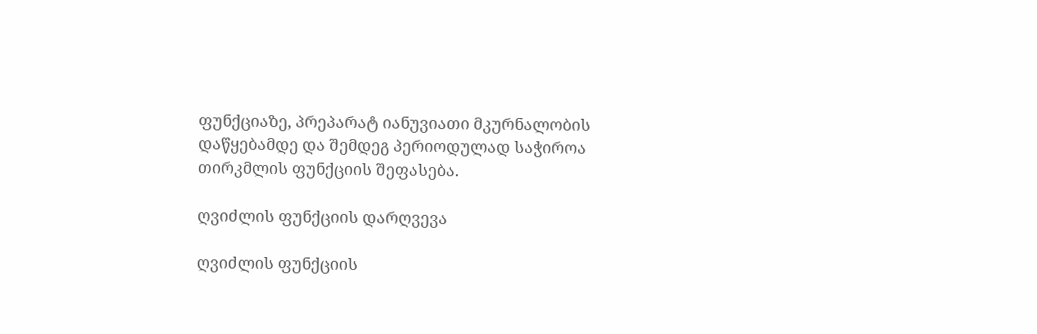ფუნქციაზე, პრეპარატ იანუვიათი მკურნალობის დაწყებამდე და შემდეგ პერიოდულად საჭიროა თირკმლის ფუნქციის შეფასება.

ღვიძლის ფუნქციის დარღვევა

ღვიძლის ფუნქციის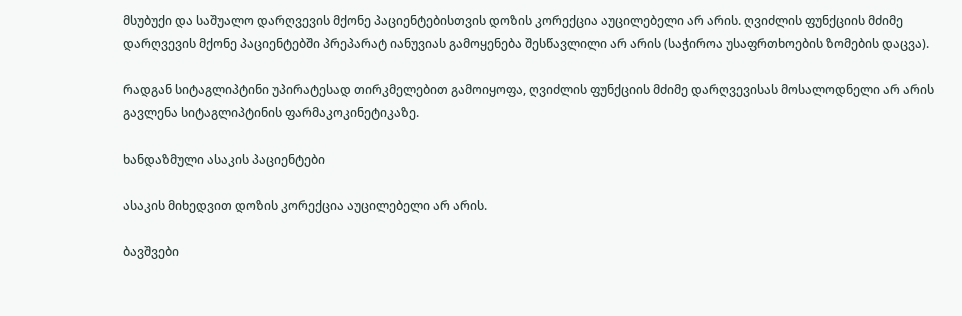მსუბუქი და საშუალო დარღვევის მქონე პაციენტებისთვის დოზის კორექცია აუცილებელი არ არის. ღვიძლის ფუნქციის მძიმე დარღვევის მქონე პაციენტებში პრეპარატ იანუვიას გამოყენება შესწავლილი არ არის (საჭიროა უსაფრთხოების ზომების დაცვა).

რადგან სიტაგლიპტინი უპირატესად თირკმელებით გამოიყოფა, ღვიძლის ფუნქციის მძიმე დარღვევისას მოსალოდნელი არ არის გავლენა სიტაგლიპტინის ფარმაკოკინეტიკაზე.

ხანდაზმული ასაკის პაციენტები

ასაკის მიხედვით დოზის კორექცია აუცილებელი არ არის.

ბავშვები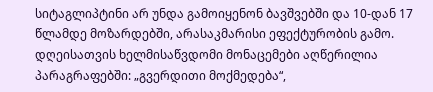სიტაგლიპტინი არ უნდა გამოიყენონ ბავშვებში და 10-დან 17 წლამდე მოზარდებში, არასაკმარისი ეფექტურობის გამო. დღეისათვის ხელმისაწვდომი მონაცემები აღწერილია პარაგრაფებში: „გვერდითი მოქმედება“,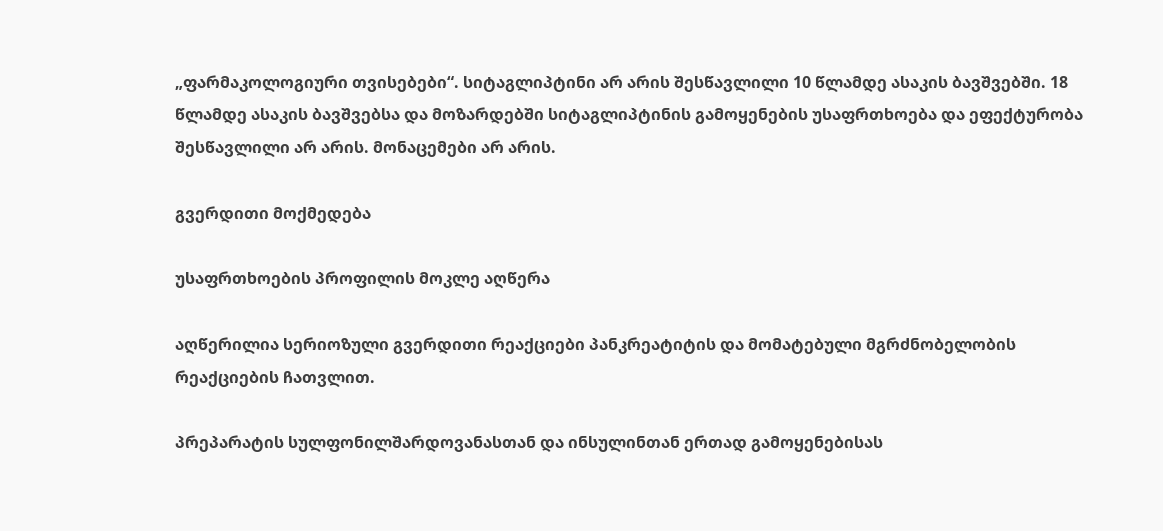„ფარმაკოლოგიური თვისებები“. სიტაგლიპტინი არ არის შესწავლილი 10 წლამდე ასაკის ბავშვებში. 18 წლამდე ასაკის ბავშვებსა და მოზარდებში სიტაგლიპტინის გამოყენების უსაფრთხოება და ეფექტურობა შესწავლილი არ არის. მონაცემები არ არის.

გვერდითი მოქმედება

უსაფრთხოების პროფილის მოკლე აღწერა

აღწერილია სერიოზული გვერდითი რეაქციები პანკრეატიტის და მომატებული მგრძნობელობის რეაქციების ჩათვლით.

პრეპარატის სულფონილშარდოვანასთან და ინსულინთან ერთად გამოყენებისას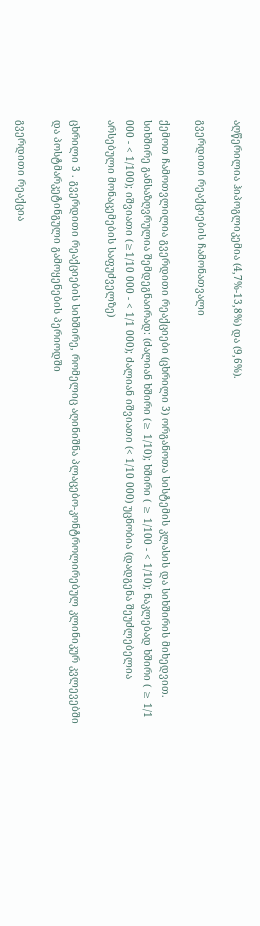აღწერილია ჰიპოგლიკემია (4,7%-13,8%) და (9,6%).

გვერდითი რეაქციების ჩამონათვალი

ქემოთ ჩამოთვლილია გვერდითი რეაქციები (ცხრილი 3) ორგანოთა სისტემის კლასის და სიხშირის მიხედვით. სიხშირე განსაზღვრულია შემდეგნაირად: (ძალიან ხშირი (≥ 1/10); ხშირი ( ≥ 1/100 - < 1/10); ნაკლებად ხშირი ( ≥ 1/1 000 - < 1/100); იშვიათი (≥1/10 000 - < 1/1 000); ძალიან იშვიათი (< 1/10 000) უცნობია (დადგენა შეუძლებელია არსებული მონაცემების საფუძველზე)

ცხრილი 3 . გვერდითი რეაქციების სიხშირე, რომელიც აღინიშნა პლაცებო-კონტროლირებულ კლინიკურ კვლევებში და პოსტმარკეტინგული გამოყენების პერიოდში

გვერდითი რეაქცია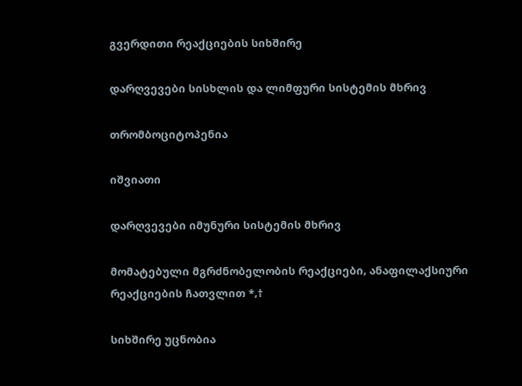გვერდითი რეაქციების სიხშირე

დარღვევები სისხლის და ლიმფური სისტემის მხრივ

თრომბოციტოპენია

იშვიათი

დარღვევები იმუნური სისტემის მხრივ

მომატებული მგრძნობელობის რეაქციები, ანაფილაქსიური რეაქციების ჩათვლით *,†

სიხშირე უცნობია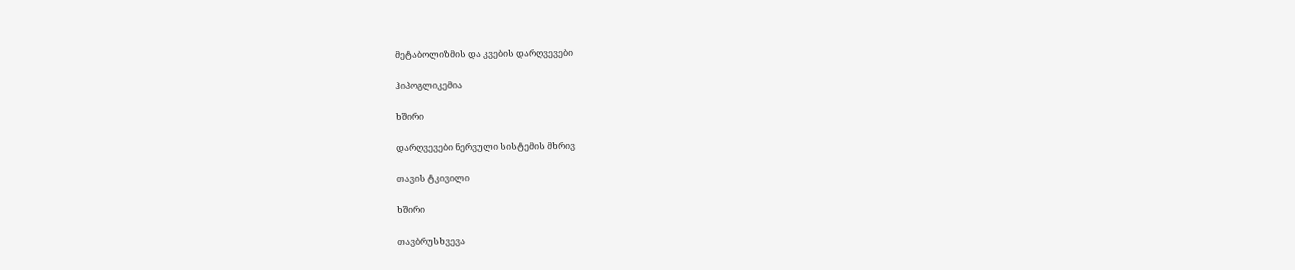მეტაბოლიზმის და კვების დარღვევები

ჰიპოგლიკემია

ხშირი

დარღვევები ნერვული სისტემის მხრივ

თავის ტკივილი

ხშირი

თავბრუსხვევა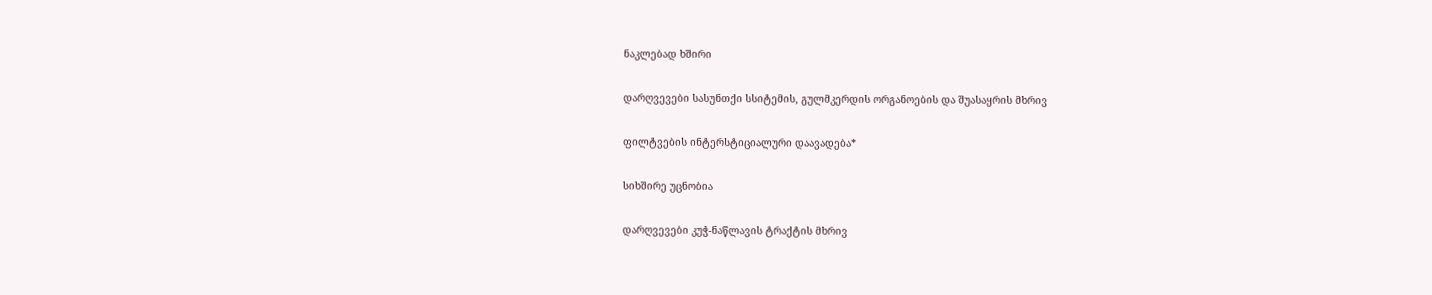ნაკლებად ხშირი

დარღვევები სასუნთქი სსიტემის, გულმკერდის ორგანოების და შუასაყრის მხრივ

ფილტვების ინტერსტიციალური დაავადება*

სიხშირე უცნობია

დარღვევები კუჭ-ნაწლავის ტრაქტის მხრივ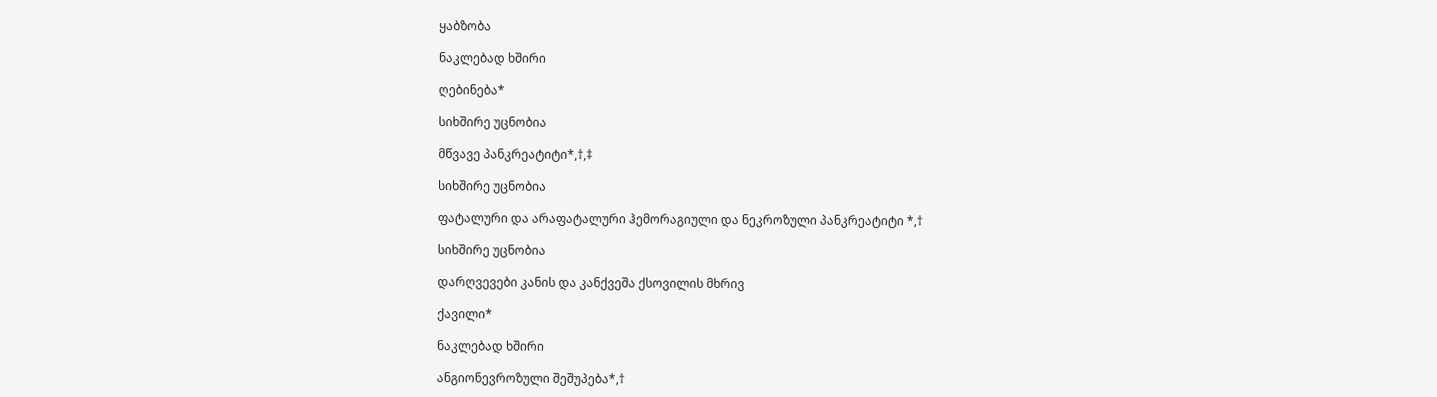ყაბზობა

ნაკლებად ხშირი

ღებინება*

სიხშირე უცნობია

მწვავე პანკრეატიტი*,†,‡

სიხშირე უცნობია

ფატალური და არაფატალური ჰემორაგიული და ნეკროზული პანკრეატიტი *,†

სიხშირე უცნობია

დარღვევები კანის და კანქვეშა ქსოვილის მხრივ

ქავილი*

ნაკლებად ხშირი

ანგიონევროზული შეშუპება*,†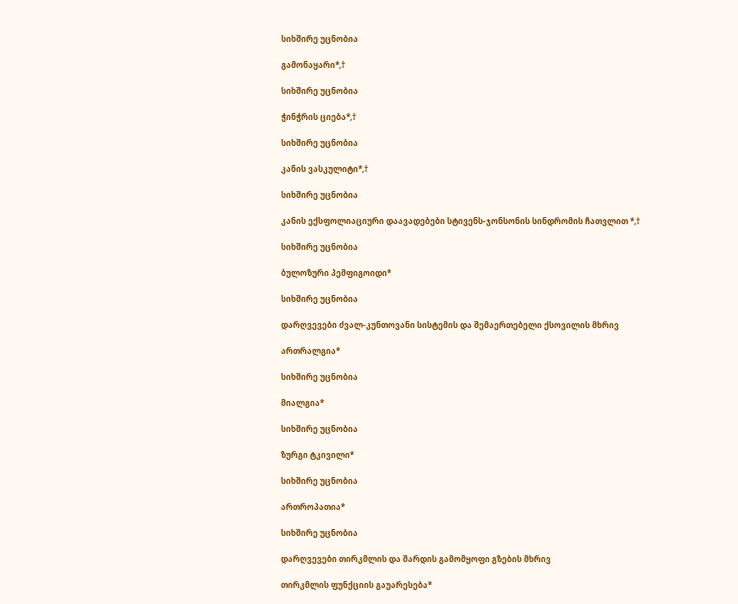სიხშირე უცნობია

გამონაყარი*,†

სიხშირე უცნობია

ჭინჭრის ციება*,†

სიხშირე უცნობია

კანის ვასკულიტი*,†

სიხშირე უცნობია

კანის ექსფოლიაციური დაავადებები სტივენს-ჯონსონის სინდრომის ჩათვლით *,†

სიხშირე უცნობია

ბულოზური პემფიგოიდი*

სიხშირე უცნობია

დარღვევები ძვალ-კუნთოვანი სისტემის და შემაერთებელი ქსოვილის მხრივ

ართრალგია*

სიხშირე უცნობია

მიალგია*

სიხშირე უცნობია

ზურგი ტკივილი*

სიხშირე უცნობია

ართროპათია*

სიხშირე უცნობია

დარღვევები თირკმლის და შარდის გამომყოფი გზების მხრივ

თირკმლის ფუნქციის გაუარესება*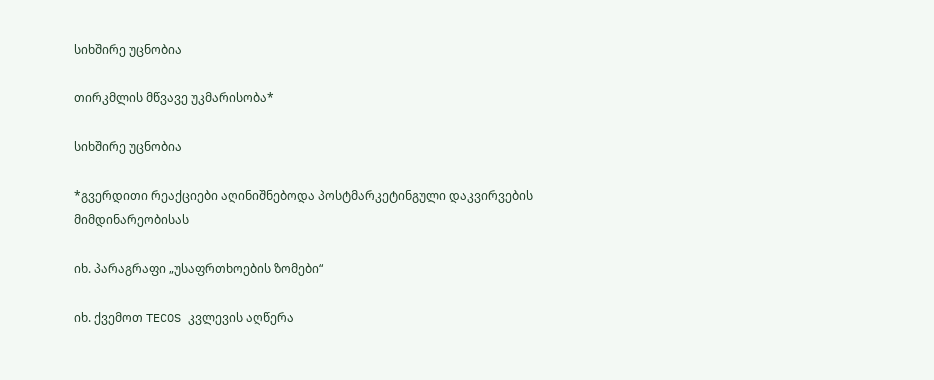სიხშირე უცნობია

თირკმლის მწვავე უკმარისობა*

სიხშირე უცნობია

*გვერდითი რეაქციები აღინიშნებოდა პოსტმარკეტინგული დაკვირვების მიმდინარეობისას

იხ. პარაგრაფი „უსაფრთხოების ზომები“

იხ. ქვემოთ TECOS კვლევის აღწერა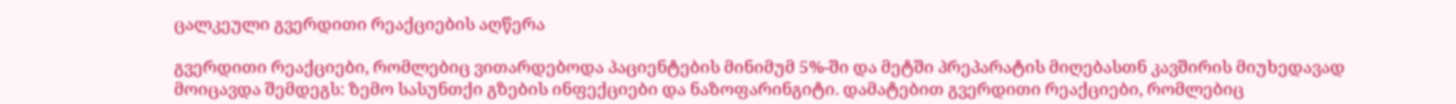ცალკეული გვერდითი რეაქციების აღწერა

გვერდითი რეაქციები, რომლებიც ვითარდებოდა პაციენტების მინიმუმ 5%-ში და მეტში პრეპარატის მიღებასთნ კავშირის მიუხედავად მოიცავდა შემდეგს: ზემო სასუნთქი გზების ინფექციები და ნაზოფარინგიტი. დამატებით გვერდითი რეაქციები, რომლებიც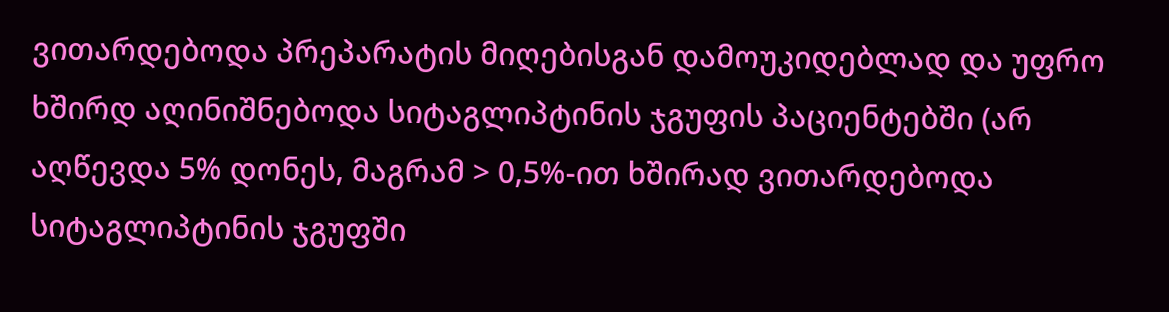ვითარდებოდა პრეპარატის მიღებისგან დამოუკიდებლად და უფრო ხშირდ აღინიშნებოდა სიტაგლიპტინის ჯგუფის პაციენტებში (არ აღწევდა 5% დონეს, მაგრამ > 0,5%-ით ხშირად ვითარდებოდა სიტაგლიპტინის ჯგუფში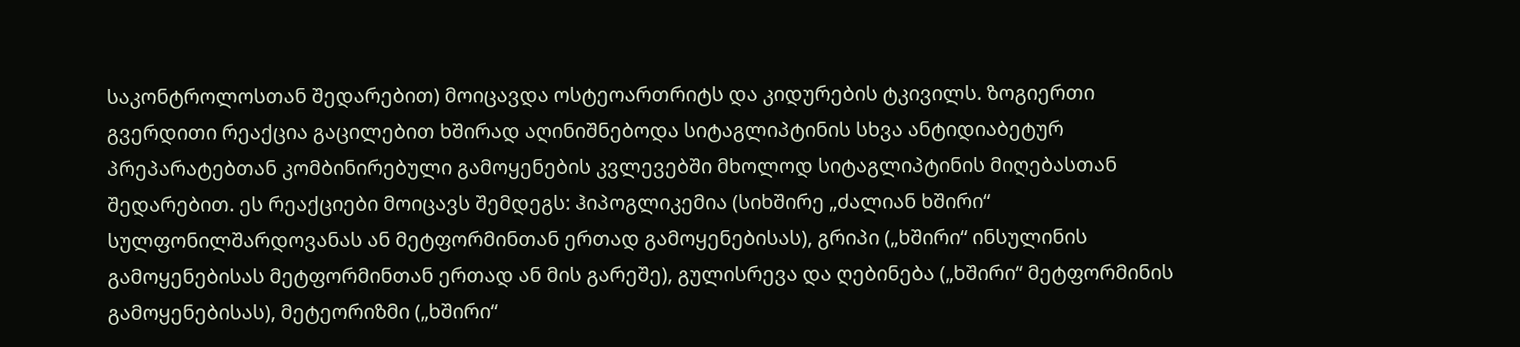საკონტროლოსთან შედარებით) მოიცავდა ოსტეოართრიტს და კიდურების ტკივილს. ზოგიერთი გვერდითი რეაქცია გაცილებით ხშირად აღინიშნებოდა სიტაგლიპტინის სხვა ანტიდიაბეტურ პრეპარატებთან კომბინირებული გამოყენების კვლევებში მხოლოდ სიტაგლიპტინის მიღებასთან შედარებით. ეს რეაქციები მოიცავს შემდეგს: ჰიპოგლიკემია (სიხშირე „ძალიან ხშირი“ სულფონილშარდოვანას ან მეტფორმინთან ერთად გამოყენებისას), გრიპი („ხშირი“ ინსულინის გამოყენებისას მეტფორმინთან ერთად ან მის გარეშე), გულისრევა და ღებინება („ხშირი“ მეტფორმინის გამოყენებისას), მეტეორიზმი („ხშირი“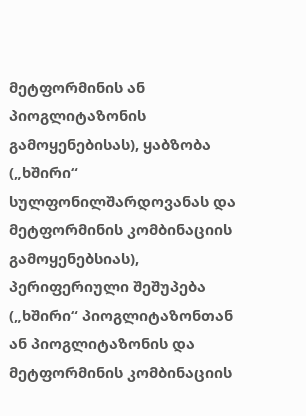მეტფორმინის ან პიოგლიტაზონის გამოყენებისას), ყაბზობა („ხშირი“ სულფონილშარდოვანას და მეტფორმინის კომბინაციის გამოყენებსიას), პერიფერიული შეშუპება („ხშირი“ პიოგლიტაზონთან ან პიოგლიტაზონის და მეტფორმინის კომბინაციის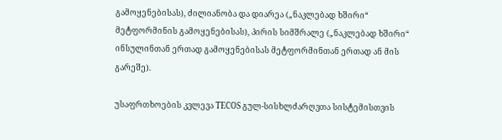გამოყენებისას), ძილიანობა და დიარეა („ნაკლებად ხშირი“ მეტფორმინის გამოყენებისას), პირის სიმშრალე („ნაკლებად ხშირი“ ინსულინთან ერთად გამოყენებისას მეტფორმინთან ერთად ან მის გარეშე).

უსაფრთხოების კვლევა TECOS გულ-სისხლძარღვთა სისტემისთვის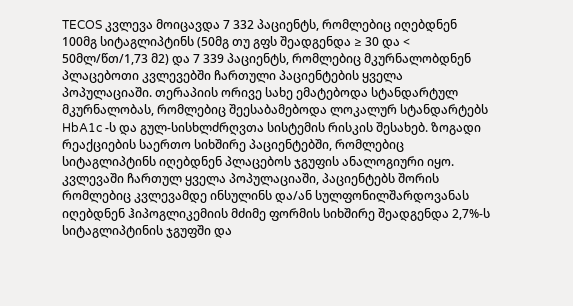TECOS კვლევა მოიცავდა 7 332 პაციენტს, რომლებიც იღებდნენ 100მგ სიტაგლიპტინს (50მგ თუ გფს შეადგენდა ≥ 30 და < 50მლ/წთ/1,73 მ2) და 7 339 პაციენტს, რომლებიც მკურნალობდნენ პლაცებოთი კვლევებში ჩართული პაციენტების ყველა პოპულაციაში. თერაპიის ორივე სახე ემატებოდა სტანდარტულ მკურნალობას, რომლებიც შეესაბამებოდა ლოკალურ სტანდარტებს HbA1c -ს და გულ-სისხლძრღვთა სისტემის რისკის შესახებ. ზოგადი რეაქციების საერთო სიხშირე პაციენტებში, რომლებიც სიტაგლიპტინს იღებდნენ პლაცებოს ჯგუფის ანალოგიური იყო. კვლევაში ჩართულ ყველა პოპულაციაში, პაციენტებს შორის რომლებიც კვლევამდე ინსულინს და/ან სულფონილშარდოვანას იღებდნენ ჰიპოგლიკემიის მძიმე ფორმის სიხშირე შეადგენდა 2,7%-ს სიტაგლიპტინის ჯგუფში და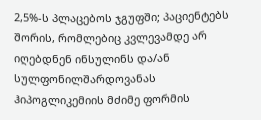2,5%-ს პლაცებოს ჯგუფში; პაციენტებს შორის, რომლებიც კვლევამდე არ იღებდნენ ინსულინს და/ან სულფონილშარდოვანას ჰიპოგლიკემიის მძიმე ფორმის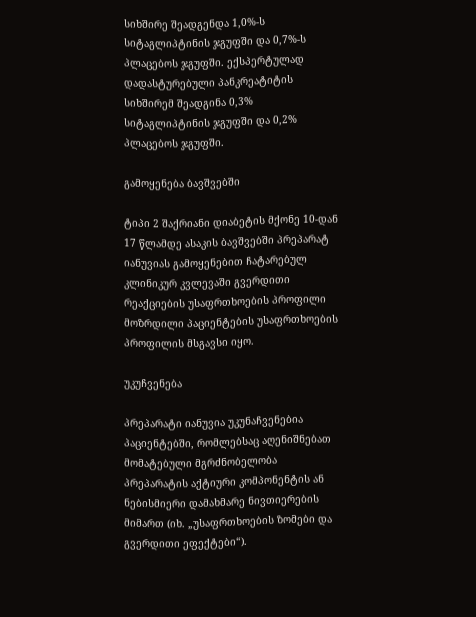სიხშირე შეადგენდა 1,0%-ს სიტაგლიპტინის ჯგუფში და 0,7%-ს პლაცებოს ჯგუფში. ექსპერტულად დადასტურებული პანკრეატიტის სიხშირემ შეადგინა 0,3% სიტაგლიპტინის ჯგუფში და 0,2% პლაცებოს ჯგუფში.

გამოყენება ბავშვებში

ტიპი 2 შაქრიანი დიაბეტის მქონე 10-დან 17 წლამდე ასაკის ბავშვებში პრეპარატ იანუვიას გამოყენებით ჩატარებულ კლინიკურ კვლევაში გვერდითი რეაქციების უსაფრთხოების პროფილი მოზრდილი პაციენტების უსაფრთხოების პროფილის მსგავსი იყო.

უკუჩვენება

პრეპარატი იანუვია უკუნაჩვენებია პაციენტებში, რომლებსაც აღენიშნებათ მომატებული მგრძნობელობა პრეპარატის აქტიური კომპონენტის ან ნებისმიერი დამახმარე ნივთიერების მიმართ (იხ. „უსაფრთხოების ზომები და გვერდითი ეფექტები“).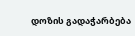დოზის გადაჭარბება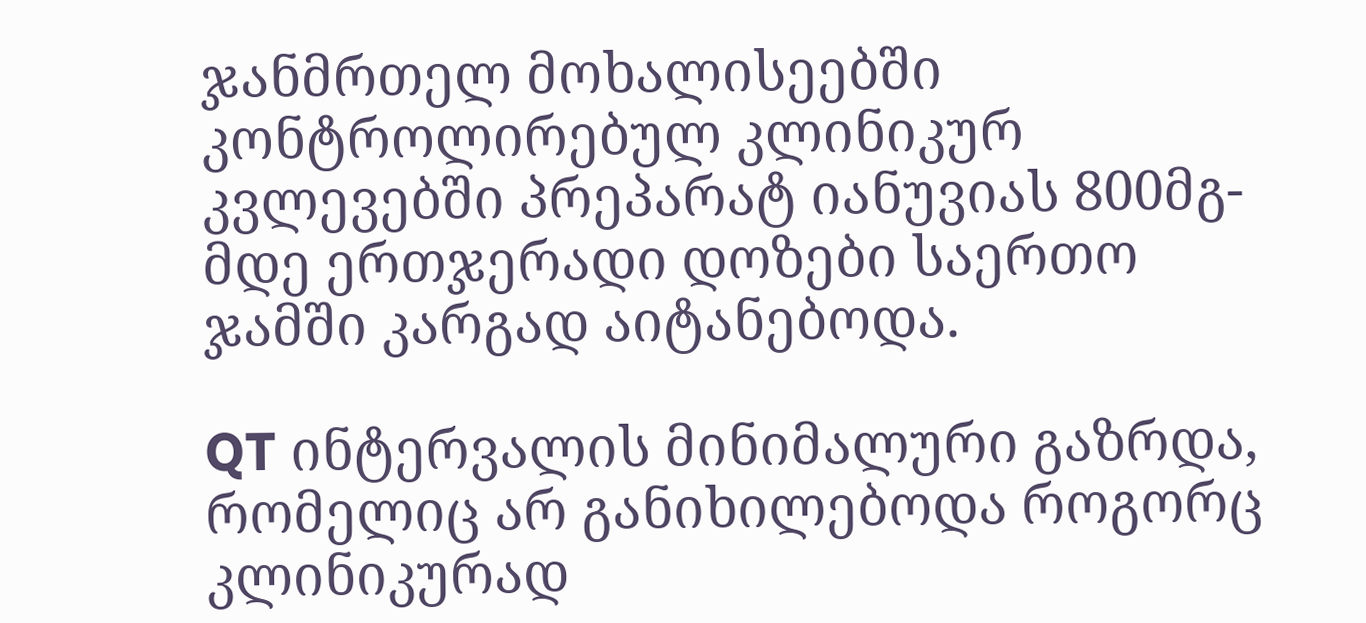ჯანმრთელ მოხალისეებში კონტროლირებულ კლინიკურ კვლევებში პრეპარატ იანუვიას 800მგ-მდე ერთჯერადი დოზები საერთო ჯამში კარგად აიტანებოდა.

QT ინტერვალის მინიმალური გაზრდა, რომელიც არ განიხილებოდა როგორც კლინიკურად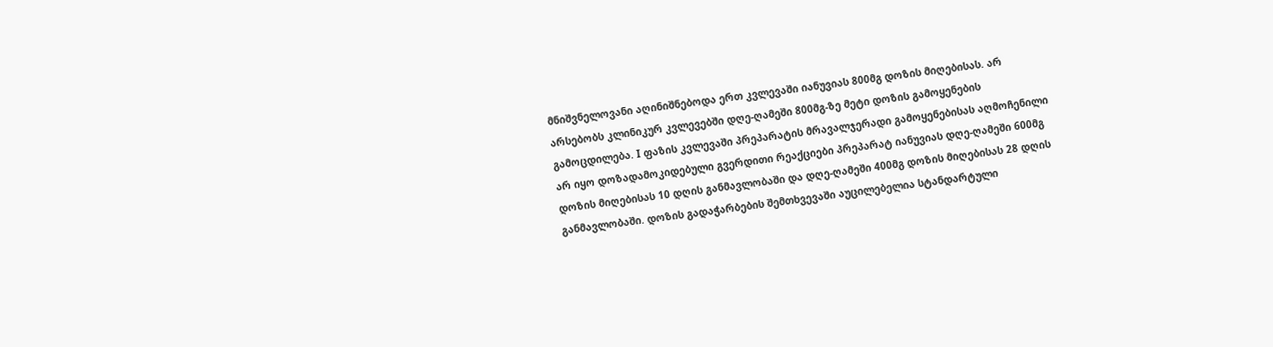მნიშვნელოვანი აღინიშნებოდა ერთ კვლევაში იანუვიას 800მგ დოზის მიღებისას. არ არსებობს კლინიკურ კვლევებში დღე-ღამეში 800მგ-ზე მეტი დოზის გამოყენების გამოცდილება. I ფაზის კვლევაში პრეპარატის მრავალჯერადი გამოყენებისას აღმოჩენილი არ იყო დოზადამოკიდებული გვერდითი რეაქციები პრეპარატ იანუვიას დღე-ღამეში 600მგ დოზის მიღებისას 10 დღის განმავლობაში და დღე-ღამეში 400მგ დოზის მიღებისას 28 დღის განმავლობაში. დოზის გადაჭარბების შემთხვევაში აუცილებელია სტანდარტული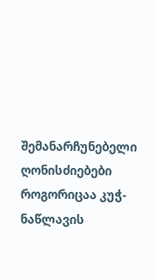შემანარჩუნებელი ღონისძიებები როგორიცაა კუჭ-ნაწლავის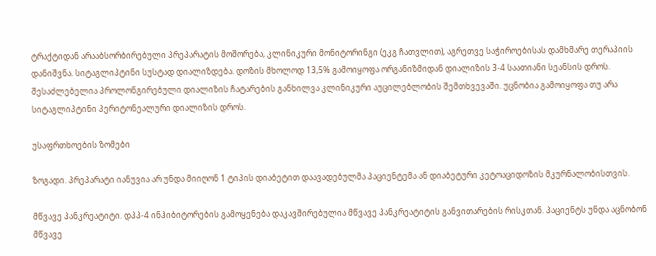ტრაქტიდან არააბსორბირებული პრეპარატის მოშორება, კლინიკური მონიტორინგი (ეკგ ჩათვლით), აგრეთვე საჭიროებისას დამხმარე თერაპიის დანიშვნა. სიტაგლიპტინი სუსტად დიალიზდება. დოზის მხოლოდ 13,5% გამოიყოფა ორგანიზმიდან დიალიზის 3-4 საათიანი სეანსის დროს. შესაძლებელია პროლონგირებული დიალიზის ჩატარების განხილვა კლინიკური აუცილებლობის შემთხვევაში. უცნობია გამოიყოფა თუ არა სიტაგლიპტინი პერიტონეალური დიალიზის დროს.

უსაფრთხოების ზომები

ზოგადი. პრეპარატი იანუვია არ უნდა მიიღონ 1 ტიპის დიაბეტით დაავადებულმა პაციენტემა ან დიაბეტური კეტოაციდოზის მკურნალობისთვის.

მწვავე პანკრეატიტი. დპპ-4 ინჰიბიტორების გამოყენება დაკავშირებულია მწვავე პანკრეატიტის განვითარების რისკთან. პაციენტს უნდა აცნობონ მწვავე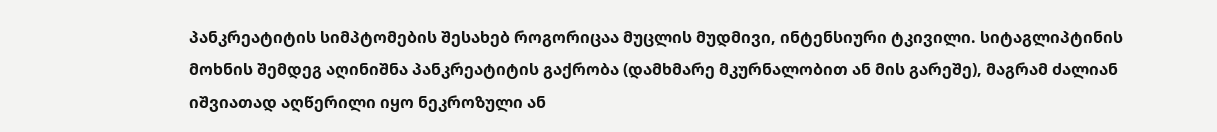პანკრეატიტის სიმპტომების შესახებ როგორიცაა მუცლის მუდმივი, ინტენსიური ტკივილი. სიტაგლიპტინის მოხნის შემდეგ აღინიშნა პანკრეატიტის გაქრობა (დამხმარე მკურნალობით ან მის გარეშე), მაგრამ ძალიან იშვიათად აღწერილი იყო ნეკროზული ან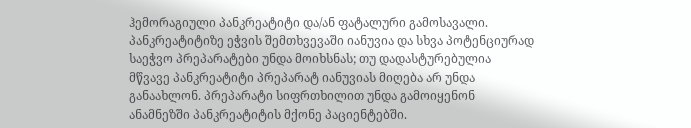ჰემორაგიული პანკრეატიტი და/ან ფატალური გამოსავალი. პანკრეატიტიზე ეჭვის შემთხვევაში იანუვია და სხვა პოტენციურად საეჭვო პრეპარატები უნდა მოიხსნას; თუ დადასტურებულია მწვავე პანკრეატიტი პრეპარატ იანუვიას მიღება არ უნდა განაახლონ. პრეპარატი სიფრთხილით უნდა გამოიყენონ ანამნეზში პანკრეატიტის მქონე პაციენტებში.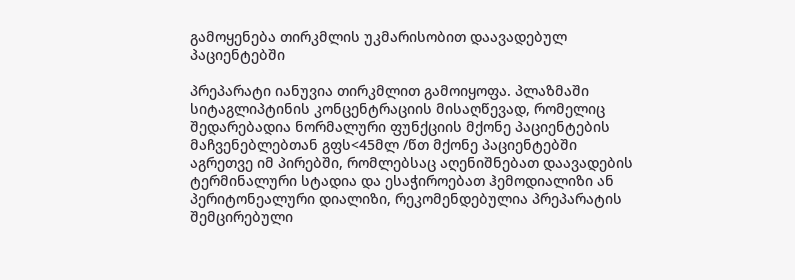გამოყენება თირკმლის უკმარისობით დაავადებულ პაციენტებში

პრეპარატი იანუვია თირკმლით გამოიყოფა. პლაზმაში სიტაგლიპტინის კონცენტრაციის მისაღწევად, რომელიც შედარებადია ნორმალური ფუნქციის მქონე პაციენტების მაჩვენებლებთან გფს<45მლ /წთ მქონე პაციენტებში აგრეთვე იმ პირებში, რომლებსაც აღენიშნებათ დაავადების ტერმინალური სტადია და ესაჭიროებათ ჰემოდიალიზი ან პერიტონეალური დიალიზი, რეკომენდებულია პრეპარატის შემცირებული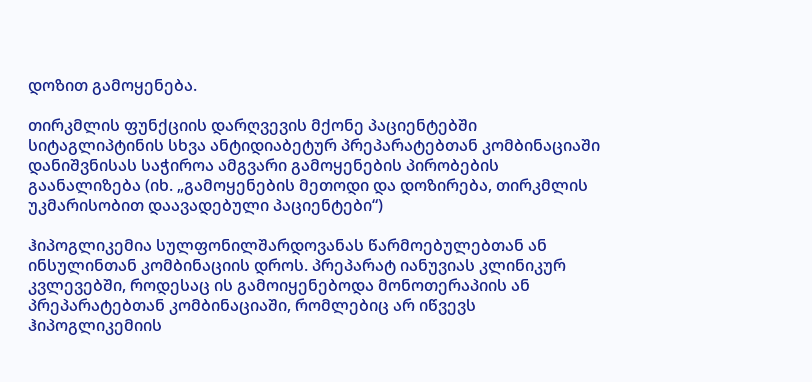დოზით გამოყენება.

თირკმლის ფუნქციის დარღვევის მქონე პაციენტებში სიტაგლიპტინის სხვა ანტიდიაბეტურ პრეპარატებთან კომბინაციაში დანიშვნისას საჭიროა ამგვარი გამოყენების პირობების გაანალიზება (იხ. „გამოყენების მეთოდი და დოზირება, თირკმლის უკმარისობით დაავადებული პაციენტები“)

ჰიპოგლიკემია სულფონილშარდოვანას წარმოებულებთან ან ინსულინთან კომბინაციის დროს. პრეპარატ იანუვიას კლინიკურ კვლევებში, როდესაც ის გამოიყენებოდა მონოთერაპიის ან პრეპარატებთან კომბინაციაში, რომლებიც არ იწვევს ჰიპოგლიკემიის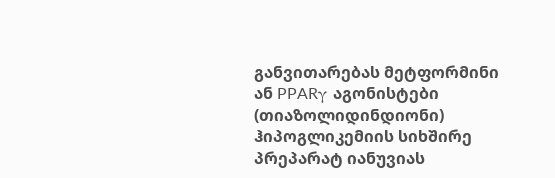განვითარებას მეტფორმინი ან PPARγ აგონისტები (თიაზოლიდინდიონი) ჰიპოგლიკემიის სიხშირე პრეპარატ იანუვიას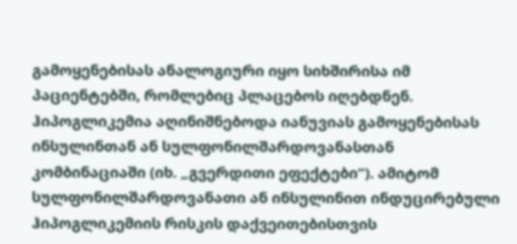გამოყენებისას ანალოგიური იყო სიხშირისა იმ პაციენტებში, რომლებიც პლაცებოს იღებდნენ. ჰიპოგლიკემია აღინიშნებოდა იანუვიას გამოყენებისას ინსულინთან ან სულფონილშარდოვანასთან კომბინაციაში (იხ. „გვერდითი ეფექტები“). ამიტომ სულფონილშარდოვანათი ან ინსულინით ინდუცირებული ჰიპოგლიკემიის რისკის დაქვეითებისთვის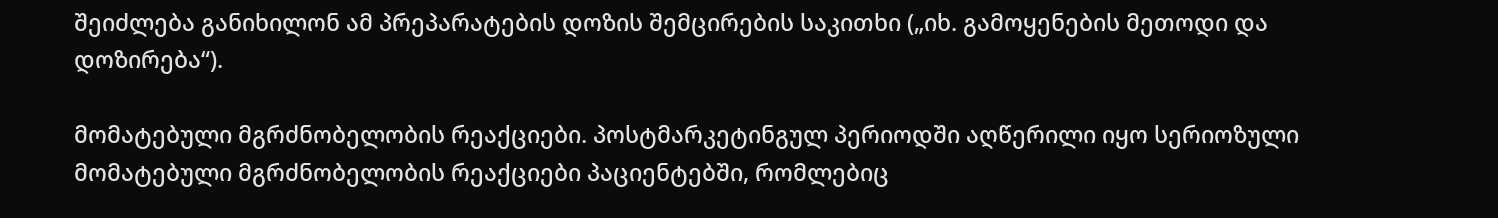შეიძლება განიხილონ ამ პრეპარატების დოზის შემცირების საკითხი („იხ. გამოყენების მეთოდი და დოზირება“).

მომატებული მგრძნობელობის რეაქციები. პოსტმარკეტინგულ პერიოდში აღწერილი იყო სერიოზული მომატებული მგრძნობელობის რეაქციები პაციენტებში, რომლებიც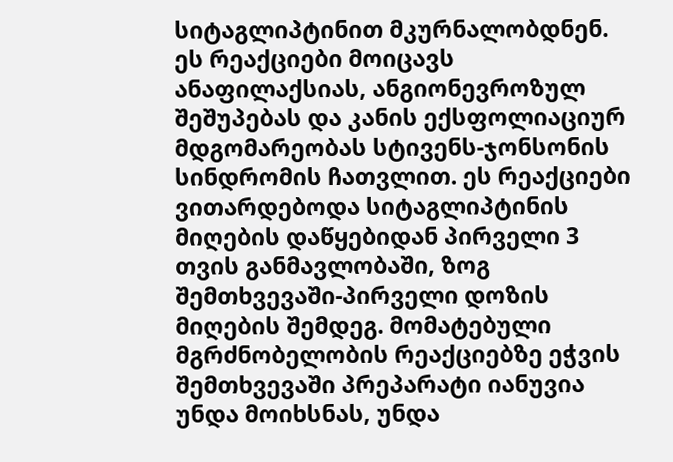სიტაგლიპტინით მკურნალობდნენ. ეს რეაქციები მოიცავს ანაფილაქსიას, ანგიონევროზულ შეშუპებას და კანის ექსფოლიაციურ მდგომარეობას სტივენს-ჯონსონის სინდრომის ჩათვლით. ეს რეაქციები ვითარდებოდა სიტაგლიპტინის მიღების დაწყებიდან პირველი 3 თვის განმავლობაში, ზოგ შემთხვევაში-პირველი დოზის მიღების შემდეგ. მომატებული მგრძნობელობის რეაქციებზე ეჭვის შემთხვევაში პრეპარატი იანუვია უნდა მოიხსნას, უნდა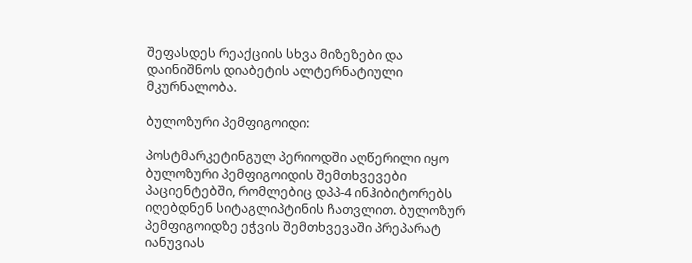შეფასდეს რეაქციის სხვა მიზეზები და დაინიშნოს დიაბეტის ალტერნატიული მკურნალობა.

ბულოზური პემფიგოიდი:

პოსტმარკეტინგულ პერიოდში აღწერილი იყო ბულოზური პემფიგოიდის შემთხვევები პაციენტებში, რომლებიც დპპ-4 ინჰიბიტორებს იღებდნენ სიტაგლიპტინის ჩათვლით. ბულოზურ პემფიგოიდზე ეჭვის შემთხვევაში პრეპარატ იანუვიას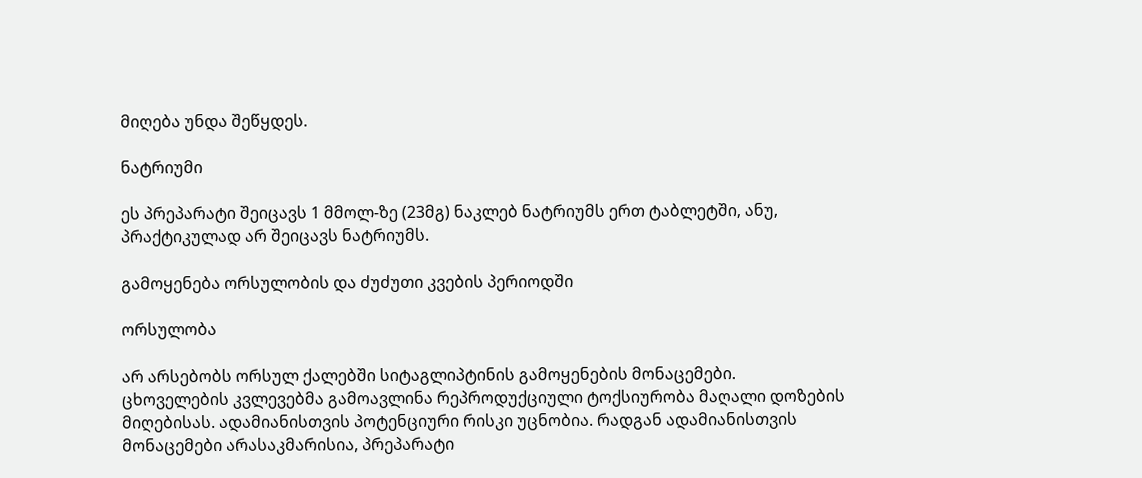მიღება უნდა შეწყდეს.

ნატრიუმი

ეს პრეპარატი შეიცავს 1 მმოლ-ზე (23მგ) ნაკლებ ნატრიუმს ერთ ტაბლეტში, ანუ, პრაქტიკულად არ შეიცავს ნატრიუმს.

გამოყენება ორსულობის და ძუძუთი კვების პერიოდში

ორსულობა

არ არსებობს ორსულ ქალებში სიტაგლიპტინის გამოყენების მონაცემები. ცხოველების კვლევებმა გამოავლინა რეპროდუქციული ტოქსიურობა მაღალი დოზების მიღებისას. ადამიანისთვის პოტენციური რისკი უცნობია. რადგან ადამიანისთვის მონაცემები არასაკმარისია, პრეპარატი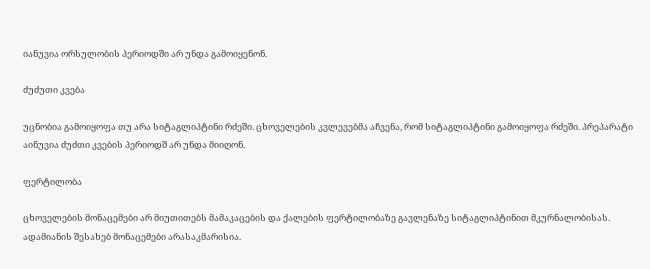იანუვია ორსულობის პერიოდში არ უნდა გამოიყენონ.

ძუძუთი კვება

უცნობია გამოიყოფა თუ არა სიტაგლიპტინი რძეში. ცხოველების კვლევებმა აჩვენა, რომ სიტაგლიპტინი გამოიყოფა რძეში. პრეპარატი აინუვია ძუძთი კვების პერიოდშ არ უნდა მიიღონ.

ფერტილობა

ცხოველების მონაცემები არ მიუთითებს მამაკაცების და ქალების ფერტილობაზე გავლენაზე სიტაგლიპტინით მკურნალობისას. ადამიანის შესახებ მონაცემები არასაკმარისია.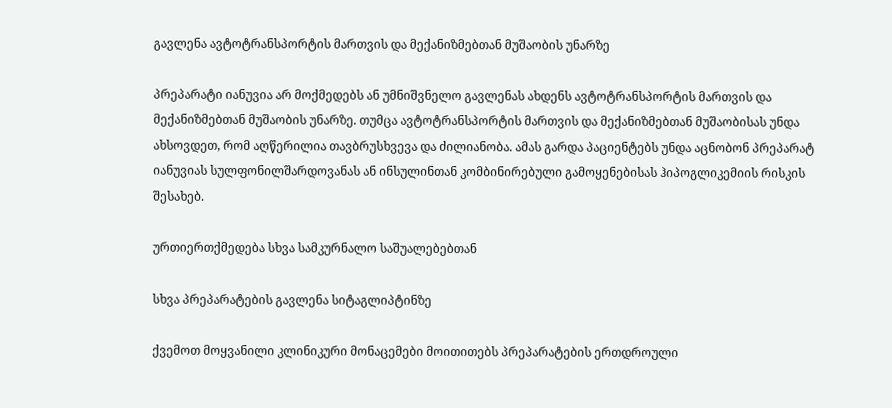გავლენა ავტოტრანსპორტის მართვის და მექანიზმებთან მუშაობის უნარზე

პრეპარატი იანუვია არ მოქმედებს ან უმნიშვნელო გავლენას ახდენს ავტოტრანსპორტის მართვის და მექანიზმებთან მუშაობის უნარზე. თუმცა ავტოტრანსპორტის მართვის და მექანიზმებთან მუშაობისას უნდა ახსოვდეთ, რომ აღწერილია თავბრუსხვევა და ძილიანობა. ამას გარდა პაციენტებს უნდა აცნობონ პრეპარატ იანუვიას სულფონილშარდოვანას ან ინსულინთან კომბინირებული გამოყენებისას ჰიპოგლიკემიის რისკის შესახებ.

ურთიერთქმედება სხვა სამკურნალო საშუალებებთან

სხვა პრეპარატების გავლენა სიტაგლიპტინზე

ქვემოთ მოყვანილი კლინიკური მონაცემები მოითითებს პრეპარატების ერთდროული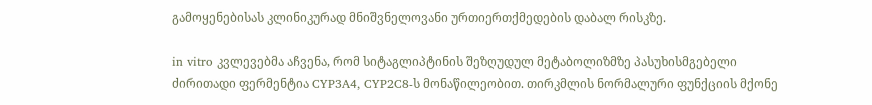გამოყენებისას კლინიკურად მნიშვნელოვანი ურთიერთქმედების დაბალ რისკზე.

in vitro კვლევებმა აჩვენა, რომ სიტაგლიპტინის შეზღუდულ მეტაბოლიზმზე პასუხისმგებელი ძირითადი ფერმენტია CYP3A4, CYP2C8-ს მონაწილეობით. თირკმლის ნორმალური ფუნქციის მქონე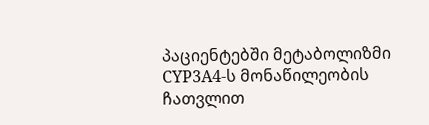პაციენტებში მეტაბოლიზმი CYP3A4-ს მონაწილეობის ჩათვლით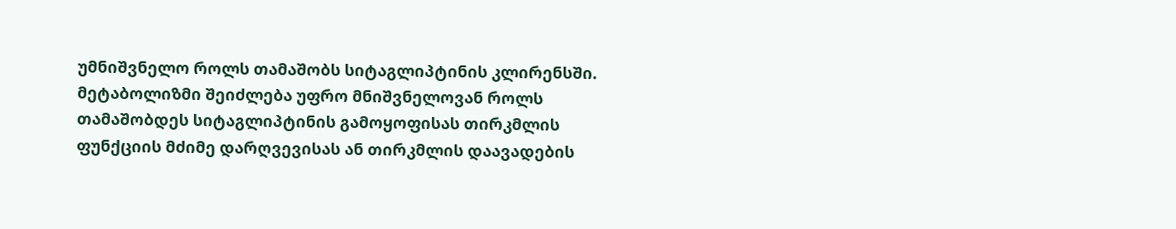უმნიშვნელო როლს თამაშობს სიტაგლიპტინის კლირენსში. მეტაბოლიზმი შეიძლება უფრო მნიშვნელოვან როლს თამაშობდეს სიტაგლიპტინის გამოყოფისას თირკმლის ფუნქციის მძიმე დარღვევისას ან თირკმლის დაავადების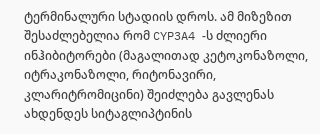ტერმინალური სტადიის დროს. ამ მიზეზით შესაძლებელია რომ CYP3A4 -ს ძლიერი ინჰიბიტორები (მაგალითად კეტოკონაზოლი, იტრაკონაზოლი, რიტონავირი, კლარიტრომიცინი) შეიძლება გავლენას ახდენდეს სიტაგლიპტინის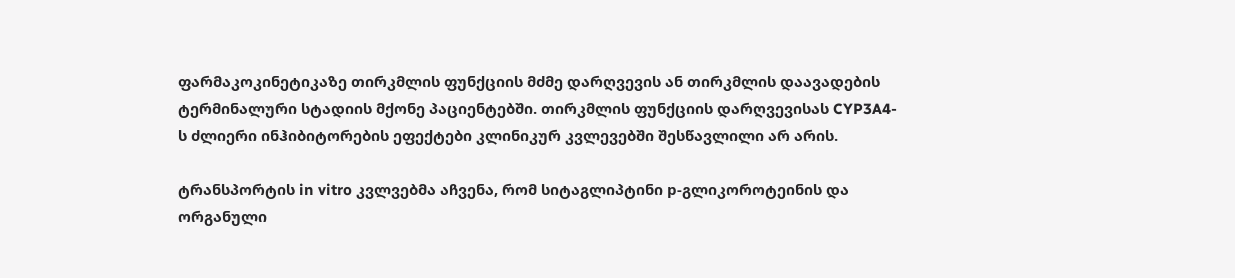ფარმაკოკინეტიკაზე თირკმლის ფუნქციის მძმე დარღვევის ან თირკმლის დაავადების ტერმინალური სტადიის მქონე პაციენტებში. თირკმლის ფუნქციის დარღვევისას CYP3A4-ს ძლიერი ინჰიბიტორების ეფექტები კლინიკურ კვლევებში შესწავლილი არ არის.

ტრანსპორტის in vitro კვლვებმა აჩვენა, რომ სიტაგლიპტინი р-გლიკოროტეინის და ორგანული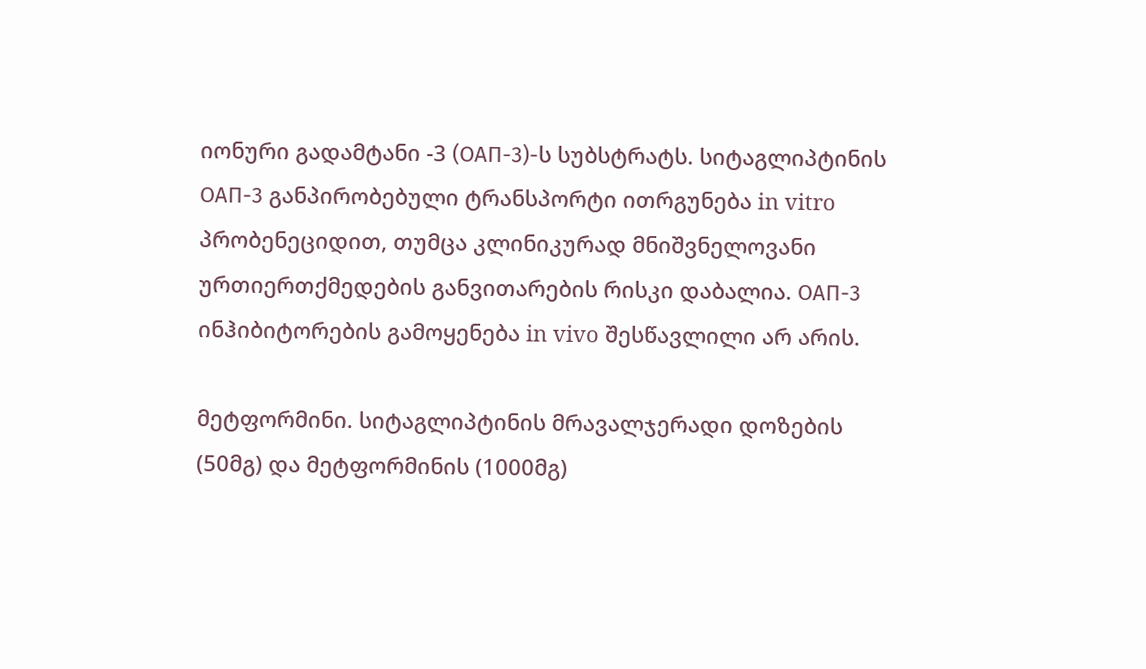იონური გადამტანი -3 (ОАП-3)-ს სუბსტრატს. სიტაგლიპტინის ОАП-3 განპირობებული ტრანსპორტი ითრგუნება in vitro პრობენეციდით, თუმცა კლინიკურად მნიშვნელოვანი ურთიერთქმედების განვითარების რისკი დაბალია. OAП-3 ინჰიბიტორების გამოყენება in vivo შესწავლილი არ არის.

მეტფორმინი. სიტაგლიპტინის მრავალჯერადი დოზების (50მგ) და მეტფორმინის (1000მგ)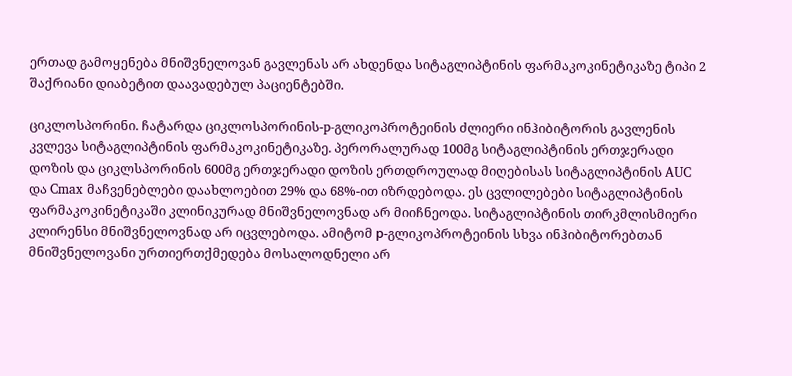ერთად გამოყენება მნიშვნელოვან გავლენას არ ახდენდა სიტაგლიპტინის ფარმაკოკინეტიკაზე ტიპი 2 შაქრიანი დიაბეტით დაავადებულ პაციენტებში.

ციკლოსპორინი. ჩატარდა ციკლოსპორინის-p-გლიკოპროტეინის ძლიერი ინჰიბიტორის გავლენის კვლევა სიტაგლიპტინის ფარმაკოკინეტიკაზე. პერორალურად 100მგ სიტაგლიპტინის ერთჯერადი დოზის და ციკლსპორინის 600მგ ერთჯერადი დოზის ერთდროულად მიღებისას სიტაგლიპტინის AUC და Cmax მაჩვენებლები დაახლოებით 29% და 68%-ით იზრდებოდა. ეს ცვლილებები სიტაგლიპტინის ფარმაკოკინეტიკაში კლინიკურად მნიშვნელოვნად არ მიიჩნეოდა. სიტაგლიპტინის თირკმლისმიერი კლირენსი მნიშვნელოვნად არ იცვლებოდა. ამიტომ р-გლიკოპროტეინის სხვა ინჰიბიტორებთან მნიშვნელოვანი ურთიერთქმედება მოსალოდნელი არ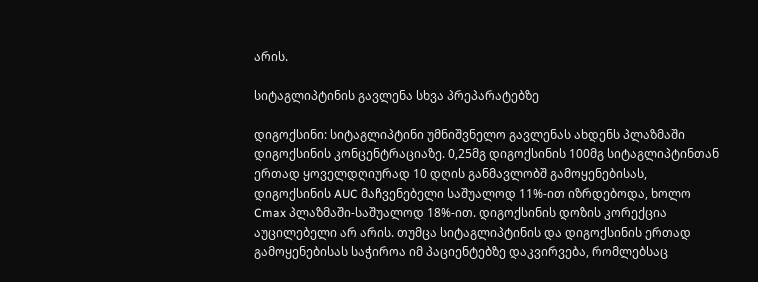არის.

სიტაგლიპტინის გავლენა სხვა პრეპარატებზე

დიგოქსინი: სიტაგლიპტინი უმნიშვნელო გავლენას ახდენს პლაზმაში დიგოქსინის კონცენტრაციაზე. 0,25მგ დიგოქსინის 100მგ სიტაგლიპტინთან ერთად ყოველდღიურად 10 დღის განმავლობშ გამოყენებისას, დიგოქსინის AUC მაჩვენებელი საშუალოდ 11%-ით იზრდებოდა, ხოლო Cmax პლაზმაში-საშუალოდ 18%-ით. დიგოქსინის დოზის კორექცია აუცილებელი არ არის. თუმცა სიტაგლიპტინის და დიგოქსინის ერთად გამოყენებისას საჭიროა იმ პაციენტებზე დაკვირვება, რომლებსაც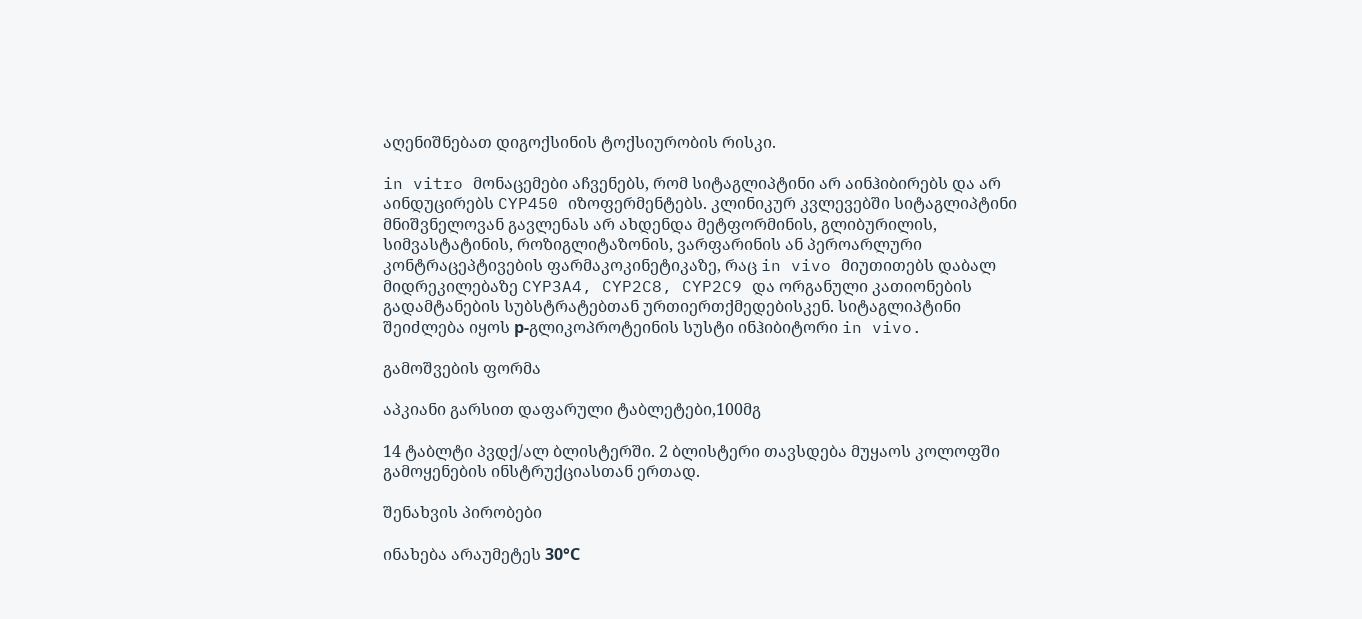აღენიშნებათ დიგოქსინის ტოქსიურობის რისკი.

in vitro მონაცემები აჩვენებს, რომ სიტაგლიპტინი არ აინჰიბირებს და არ აინდუცირებს CYP450 იზოფერმენტებს. კლინიკურ კვლევებში სიტაგლიპტინი მნიშვნელოვან გავლენას არ ახდენდა მეტფორმინის, გლიბურილის, სიმვასტატინის, როზიგლიტაზონის, ვარფარინის ან პეროარლური კონტრაცეპტივების ფარმაკოკინეტიკაზე, რაც in vivo მიუთითებს დაბალ მიდრეკილებაზე CYP3A4, CYP2C8, CYP2C9 და ორგანული კათიონების გადამტანების სუბსტრატებთან ურთიერთქმედებისკენ. სიტაგლიპტინი შეიძლება იყოს р-გლიკოპროტეინის სუსტი ინჰიბიტორი in vivo.

გამოშვების ფორმა

აპკიანი გარსით დაფარული ტაბლეტები,100მგ

14 ტაბლტი პვდქ/ალ ბლისტერში. 2 ბლისტერი თავსდება მუყაოს კოლოფში გამოყენების ინსტრუქციასთან ერთად.

შენახვის პირობები

ინახება არაუმეტეს 30°С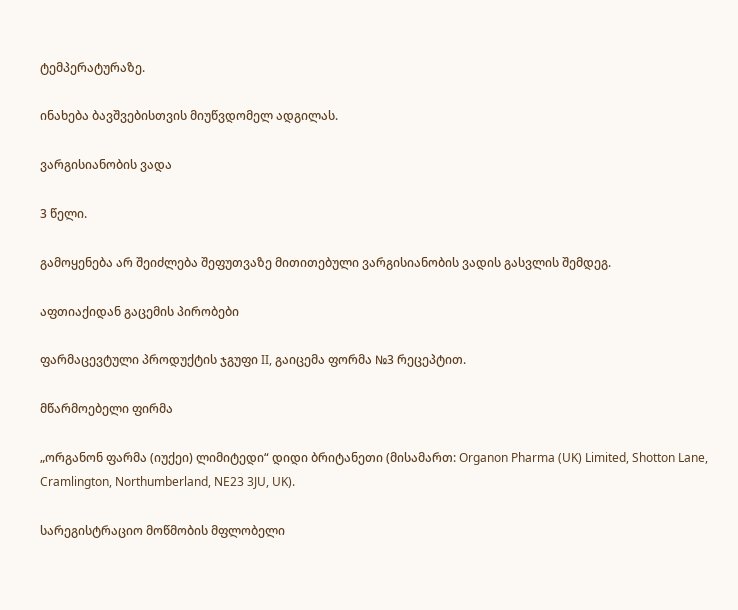ტემპერატურაზე.

ინახება ბავშვებისთვის მიუწვდომელ ადგილას.

ვარგისიანობის ვადა

3 წელი.

გამოყენება არ შეიძლება შეფუთვაზე მითითებული ვარგისიანობის ვადის გასვლის შემდეგ.

აფთიაქიდან გაცემის პირობები

ფარმაცევტული პროდუქტის ჯგუფი II, გაიცემა ფორმა №3 რეცეპტით.

მწარმოებელი ფირმა

„ორგანონ ფარმა (იუქეი) ლიმიტედი“ დიდი ბრიტანეთი (მისამართ: Organon Pharma (UK) Limited, Shotton Lane, Cramlington, Northumberland, NE23 3JU, UK).

სარეგისტრაციო მოწმობის მფლობელი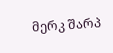მერკ შარპ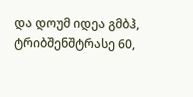და დოუმ იდეა გმბჰ, ტრიბშენშტრასე 60,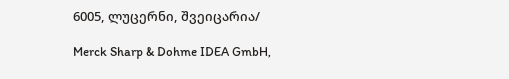6005, ლუცერნი, შვეიცარია/

Merck Sharp & Dohme IDEA GmbH,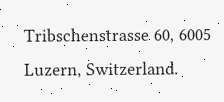Tribschenstrasse 60, 6005 Luzern, Switzerland.